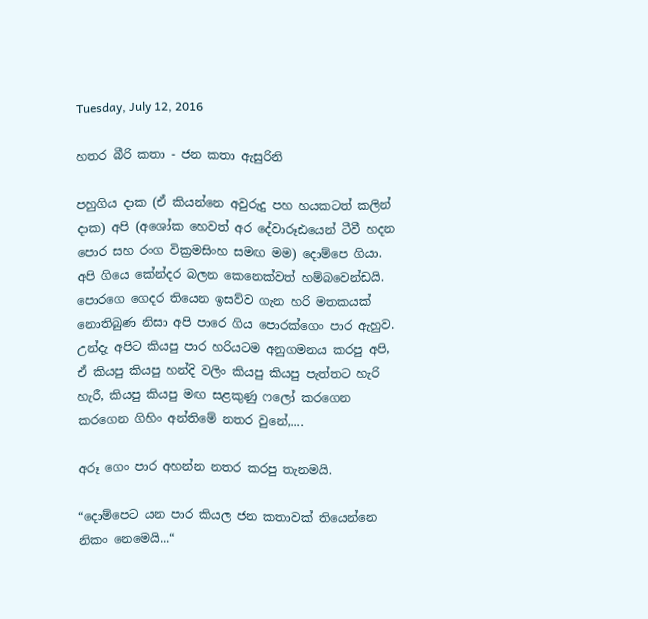Tuesday, July 12, 2016

හතර බීරි කතා - ජන කතා ඇසුරිනි

පහුගිය දාක (ඒ කියන්නෙ අවුරුදු පහ හයකටත් කලින් දාක) අපි (අශෝක හෙවත් අර දේවාරූඪයෙන් ටීවී හදන පොර සහ රංග වික්‍රමසිංහ සමඟ මම) දොම්පෙ ගියා. අපි ගියෙ කේන්දර බලන කෙනෙක්වත් හම්බවෙන්ඩයි. පොරගෙ ගෙදර තියෙන ඉසව්ව ගැන හරි මතකයක් නොතිබුණ නිසා අපි පාරෙ ගිය පොරක්ගෙං පාර ඇහුව. උන්දැ අපිට කියපු පාර හරියටම අනුගමනය කරපු අපි, ඒ කියපු කියපු හන්දි වලිං කියපු කියපු පැත්තට හැරි හැරී, කියපු කියපු මඟ සළකුණු ෆලෝ කරගෙන කරගෙන ගිහිං අන්තිමේ නතර වුනේ,....

අරූ ගෙං පාර අහන්න නතර කරපු තැනමයි.

“දොම්පෙට යන පාර කියල ජන කතාවක් තියෙන්නෙ නිකං නෙමෙයි...“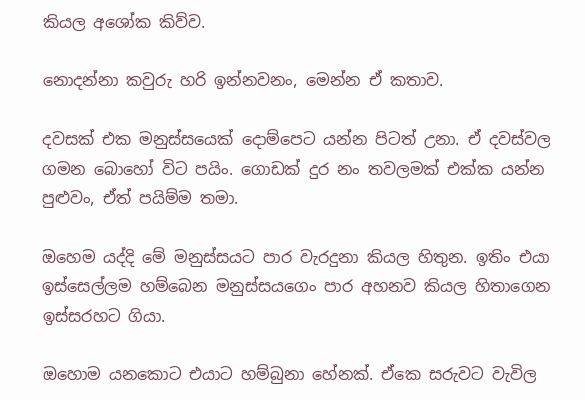කියල අශෝක කිව්ව.

නොදන්නා කවුරු හරි ඉන්නවනං, මෙන්න ඒ කතාව.

දවසක් එක මනුස්සයෙක් දොම්පෙට යන්න පිටත් උනා. ඒ දවස්වල ගමන බොහෝ විට පයිං. ගොඩක් දුර නං තවලමක් එක්ක යන්න පුළුවං, ඒත් පයිම්ම තමා.

ඔහෙම යද්දි මේ මනුස්සයට පාර වැරදුනා කියල හිතුන. ඉතිං එයා ඉස්සෙල්ලම හම්බෙන මනුස්සයගෙං පාර අහනව කියල හිතාගෙන ඉස්සරහට ගියා.

ඔහොම යනකොට එයාට හම්බුනා හේනක්. ඒකෙ සරුවට වැවිල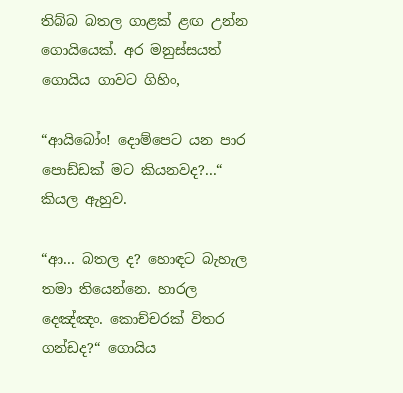තිබ්බ බතල ගාළක් ළඟ උන්න ගොයියෙක්. අර මනුස්සයත් ගොයිය ගාවට ගිහිං,

“ආයිබෝං! දොම්පෙට යන පාර පොඩ්ඩක් මට කියනවද?...“ කියල ඇහුව.

“ආ... බතල ද? හොඳට බැහැල තමා තියෙන්නෙ. හාරල දෙඤ්ඤං. කොච්චරක් විතර ගන්ඩද?“ ගොයිය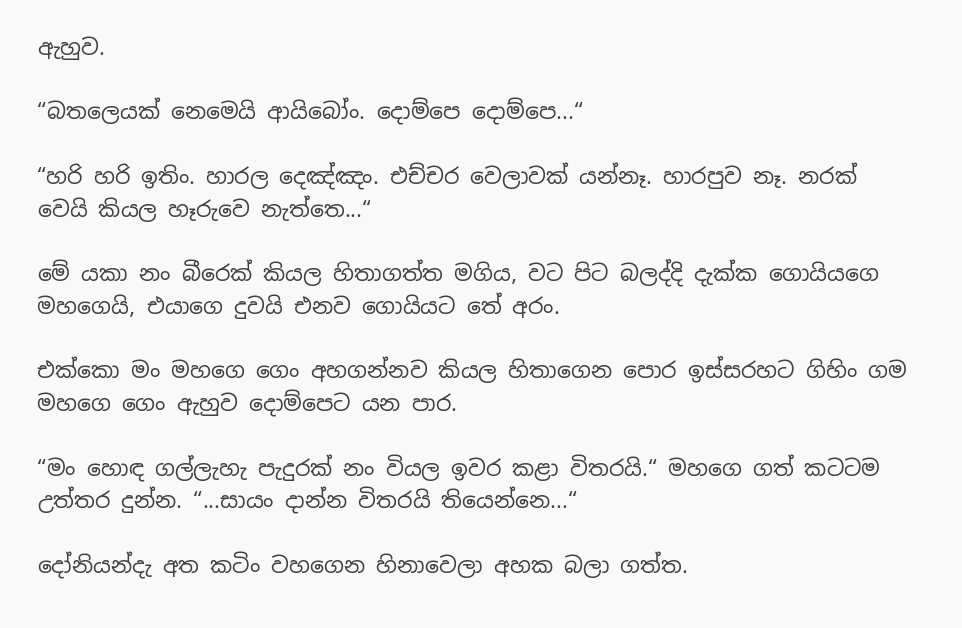ඇහුව.

“බතලෙයක් නෙමෙයි ආයිබෝං. දොම්පෙ දොම්පෙ...“

“හරි හරි ඉතිං. හාරල දෙඤ්ඤං. එච්චර වෙලාවක් යන්නෑ. හාරපුව නෑ. නරක් වෙයි කියල හෑරුවෙ නැත්තෙ...“

මේ යකා නං බීරෙක් කියල හිතාගත්ත මගිය, වට පිට බලද්දි දැක්ක ගොයියගෙ මහගෙයි, එයාගෙ දුවයි එනව ගොයියට තේ අරං.

එක්කො මං මහගෙ ගෙං අහගන්නව කියල හිතාගෙන පොර ඉස්සරහට ගිහිං ගම මහගෙ ගෙං ඇහුව දොම්පෙට යන පාර.

“මං හොඳ ගල්ලැහැ පැදුරක් නං වියල ඉවර කළා විතරයි.“ මහගෙ ගත් කටටම උත්තර දුන්න. “...සායං දාන්න විතරයි තියෙන්නෙ...“

දෝනියන්දැ අත කටිං වහගෙන හිනාවෙලා අහක බලා ගත්ත.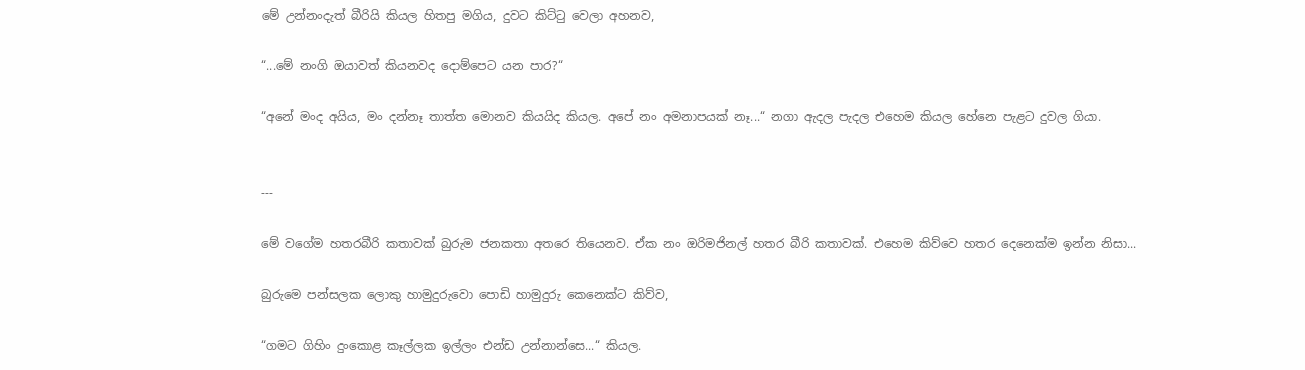මේ උන්නංදැත් බීරියි කියල හිතපු මගිය, දුවට කිට්ටු වෙලා අහනව,

“...මේ නංගි ඔයාවත් කියනවද දොම්පෙට යන පාර?“

“අනේ මංද අයිය, මං දන්නෑ තාත්ත මොනව කියයිද කියල. අපේ නං අමනාපයක් නෑ...“ නගා ඇදල පැදල එහෙම කියල හේනෙ පැළට දුවල ගියා.


---

මේ වගේම හතරබීරි කතාවක් බුරුම ජනකතා අතරෙ තියෙනව. ඒක නං ඔරිමජිනල් හතර බීරි කතාවක්. එහෙම කිව්වෙ හතර දෙනෙක්ම ඉන්න නිසා...

බුරුමෙ පන්සලක ලොකු හාමුදුරුවො පොඩි හාමුදුරු කෙනෙක්ට කිව්ව,

“ගමට ගිහිං දුංකොළ කෑල්ලක ඉල්ලං එන්ඩ උන්නාන්සෙ...“ කියල.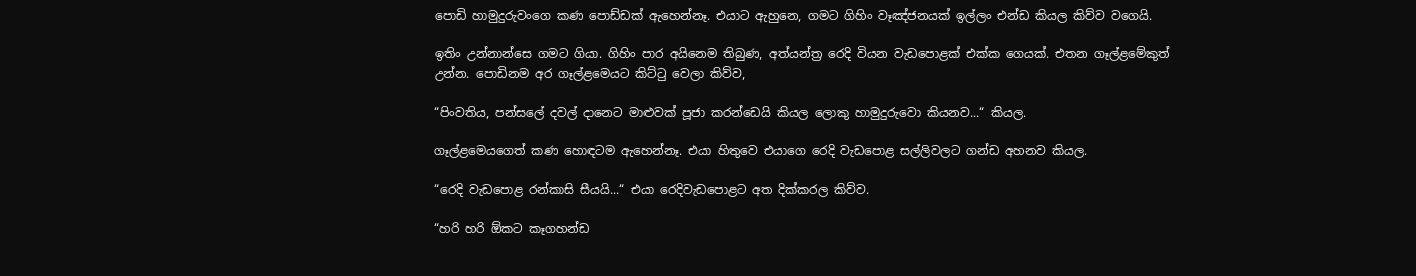පොඩි හාමුදුරුවංගෙ කණ පොඩ්ඩක් ඇහෙන්නෑ. එයාට ඇහුනෙ, ගමට ගිහිං වෑඤ්ජනයක් ඉල්ලං එන්ඩ කියල කිව්ව වගෙයි.

ඉතිං උන්නාන්සෙ ගමට ගියා. ගිහිං පාර අයිනෙම තිබුණ, අත්යන්ත්‍ර රෙදි වියන වැඩපොළක් එක්ක ගෙයක්. එතන ගෑල්ළමේකුත් උන්න. පොඩිනම අර ගෑල්ළමෙයට කිට්ටු වෙලා කිව්ව,

“පිංවතිය, පන්සලේ දවල් දානෙට මාළුවක් පූජා කරන්ඩෙයි කියල ලොකු හාමුදුරුවො කියනව...“ කියල.

ගෑල්ළමෙයගෙත් කණ හොඳටම ඇහෙන්නෑ. එයා හිතුවෙ එයාගෙ රෙදි වැඩපොළ සල්ලිවලට ගන්ඩ අහනව කියල.

“රෙදි වැඩපොළ රන්කාසි සීයයි...“ එයා රෙදිවැඩපොළට අත දික්කරල කිව්ව.

“හරි හරි ඕකට කෑගහන්ඩ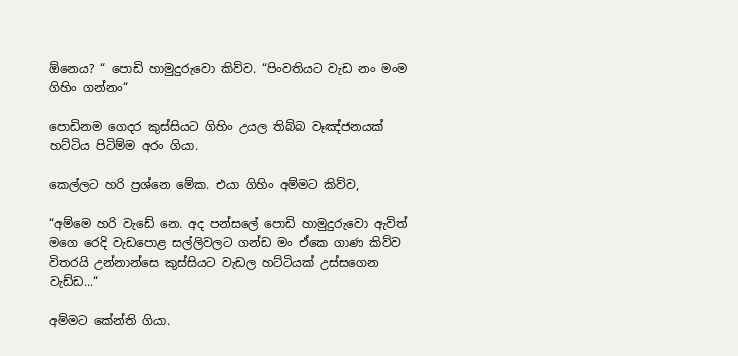ඕනෙය? “ පොඩි හාමුදුරුවො කිව්ව. “පිංවතියට වැඩ නං මංම ගිහිං ගන්නං“

පොඩිනම ගෙදර කුස්සියට ගිහිං උයල තිබ්බ වෑඤ්ජනයක් හට්ටිය පිටිම්ම අරං ගියා.

කෙල්ලට හරි ප්‍රශ්නෙ මේක. එයා ගිහිං අම්මට කිව්ව,

“අම්මෙ හරි වැඩේ නෙ. අද පන්සලේ පොඩි හාමුදුරුවො ඇවිත් මගෙ රෙදි වැඩපොළ සල්ලිවලට ගන්ඩ මං ඒකෙ ගාණ කිව්ව විතරයි උන්නාන්සෙ කුස්සියට වැඩල හට්ටියක් උස්සගෙන වැඩ්ඩ...“

අම්මට කේන්ති ගියා.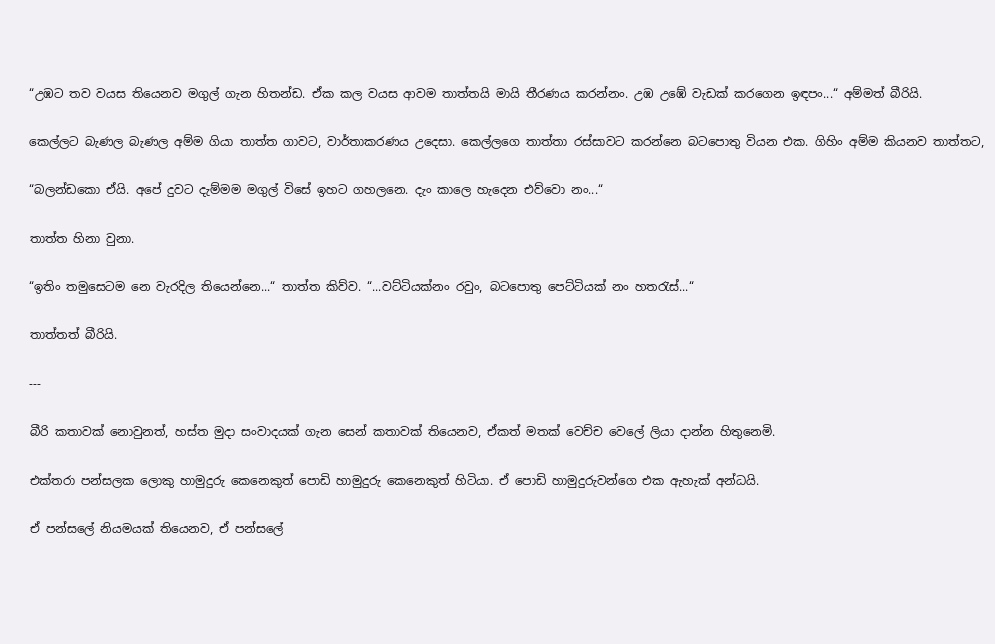“උඹට තව වයස තියෙනව මගුල් ගැන හිතන්ඩ. ඒක කල වයස ආවම තාත්තයි මායි තීරණය කරන්නං. උඹ උඹේ වැඩක් කරගෙන ඉඳපං...“ අම්මත් බීරියි.

කෙල්ලට බැණල බැණල අම්ම ගියා තාත්ත ගාවට, වාර්තාකරණය උදෙසා. කෙල්ලගෙ තාත්තා රස්සාවට කරන්නෙ බටපොතු වියන එක. ගිහිං අම්ම කියනව තාත්තට,

“බලන්ඩකො ඒයි. අපේ දුවට දැම්මම මගුල් විසේ ඉහට ගහලනෙ. දැං කාලෙ හැදෙන එව්වො නං...“

තාත්ත හිනා වුනා.

“ඉතිං තමුසෙටම නෙ වැරදිල තියෙන්නෙ...“ තාත්ත කිව්ව. “...වට්ටියක්නං රවුං, බටපොතු පෙට්ටියක් නං හතරැස්...“

තාත්තත් බීරියි.

---

බීරි කතාවක් නොවුනත්, හස්ත මුදා සංවාදයක් ගැන සෙන් කතාවක් තියෙනව, ඒකත් මතක් වෙච්ච වෙලේ ලියා දාන්න හිතුනෙමි.

එක්තරා පන්සලක ලොකු හාමුදුරු කෙනෙකුත් පොඩි හාමුදුරු කෙනෙකුත් හිටියා. ඒ පොඩි හාමුදුරුවන්ගෙ එක ඇහැක් අන්ධයි.

ඒ පන්සලේ නියමයක් තියෙනව, ඒ පන්සලේ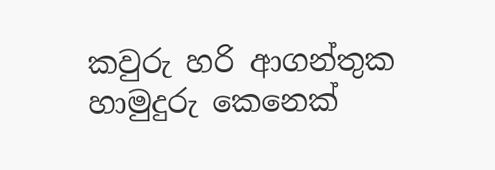කවුරු හරි ආගන්තුක හාමුදුරු කෙනෙක්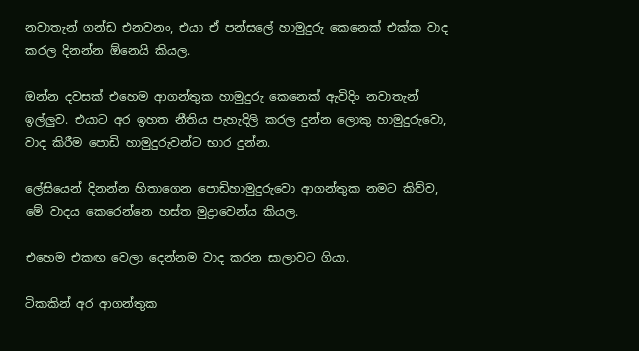නවාතැන් ගන්ඩ එනවනං, එයා ඒ පන්සලේ හාමුදුරු කෙනෙක් එක්ක වාද කරල දිනන්න ඕනෙයි කියල.

ඔන්න දවසක් එහෙම ආගන්තුක හාමුදුරු කෙනෙක් ඇවිදිං නවාතැන් ඉල්ලුව. එයාට අර ඉහත නීතිය පැහැදිලි කරල දුන්න ලොකු හාමුදුරුවො, වාද කිරීම පොඩි හාමුදුරුවන්ට භාර දුන්න.

ලේසියෙන් දිනන්න හිතාගෙන පොඩිහාමුදුරුවො ආගන්තුක නමට කිව්ව, මේ වාදය කෙරෙන්නෙ හස්ත මුද්‍රාව‍ෙන්ය කියල.

එහෙම එකඟ වෙලා දෙන්නම වාද කරන සාලාවට ගියා.

ටිකකින් අර ආගන්තුක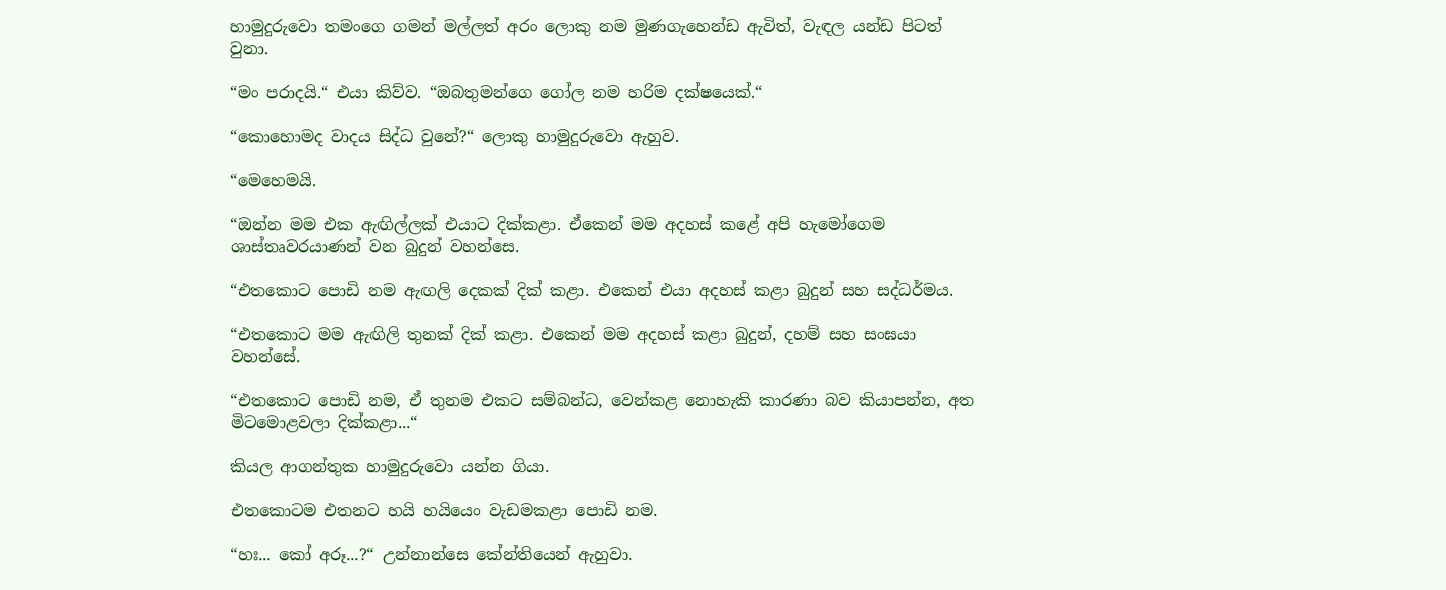හාමුදුරුවො තමංගෙ ගමන් මල්ලත් අරං ලොකු නම මුණගැහ‍ෙන්ඩ ඇවිත්, වැඳල යන්ඩ පිටත් වුනා.

“මං පරාදයි.“ එයා කිව්ව. “ඔබතුමන්ගෙ ගෝල නම හරිම දක්ෂයෙක්.“

“කොහොමද වාදය සිද්ධ වුනේ?“ ලොකු හාමුදුරුවො ඇහුව.

“මෙහෙමයි.

“ඔන්න මම එක ඇඟිල්ලක් එයාට දික්කළා. ඒකෙන් මම අදහස් කළේ අපි හැමෝගෙම ශාස්තෘවරයාණන් වන බුදුන් වහන්සෙ.

“එතකොට පොඩි නම ඇඟලි දෙකක් දික් කළා. එකෙන් එයා අදහස් කළා බුදුන් සහ සද්ධර්මය.

“එතකොට මම ඇඟිලි තුනක් දික් කළා. එකෙන් මම අදහස් කළා බුදුන්, දහම් සහ සංඝයා වහන්සේ.

“එතකොට පොඩි නම, ඒ තුනම එකට සම්බන්ධ, වෙන්කළ නොහැකි කාරණා බව කියාපන්න, අත මිටමොළවලා දික්කළා...“

කියල ආගන්තුක හාමුදුරුවො යන්න ගියා.

එතකොටම එතනට හයි හයියෙං වැඩමකළා පොඩි නම.

“හඃ... කෝ අරූ...?“ උන්නාන්සෙ කේන්තියෙන් ඇහුවා.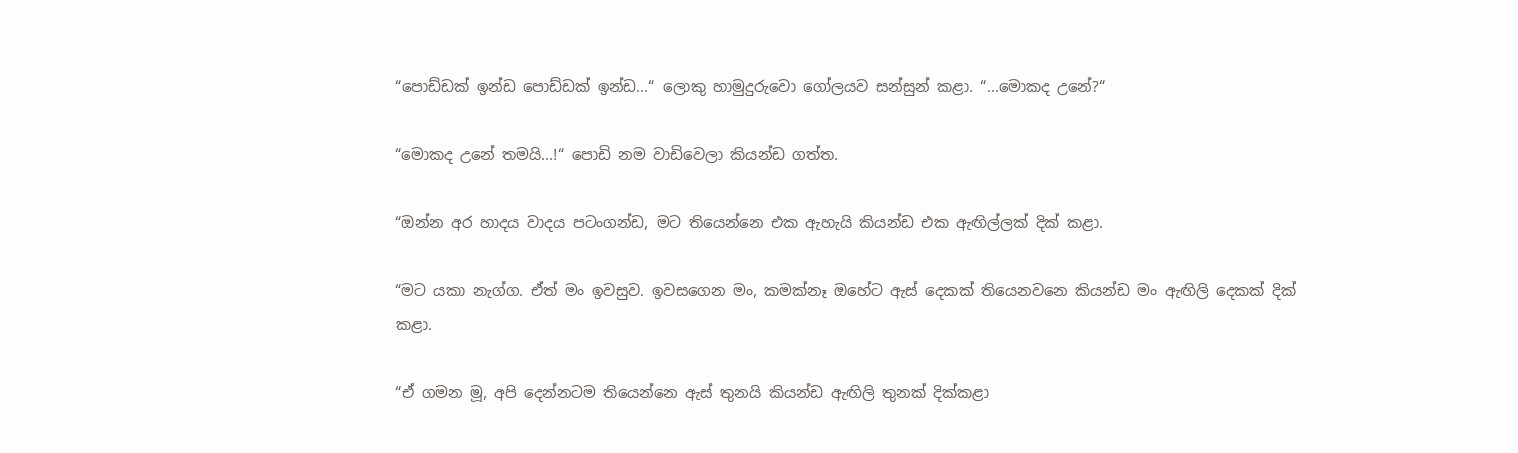“පොඩ්ඩක් ඉන්ඩ පොඩ්ඩක් ඉන්ඩ...“ ලොකු හාමුදුරුවො ගෝලයව සන්සුන් කළා. “...මොකද උනේ?“

“මොකද උනේ තමයි...!“ පොඩි නම වාඩිවෙලා කියන්ඩ ගත්ත.

“ඔන්න අර හාදය වාදය පටංගන්ඩ, මට තියෙන්නෙ එක ඇහැයි කියන්ඩ එක ඇඟිල්ලක් දික් කළා.

“මට යකා නැග්ග. ඒත් මං ඉවසුව. ඉවසගෙන මං, කමක්නෑ ඔහේට ඇස් දෙකක් තියෙනවනෙ කියන්ඩ මං ඇඟිලි දෙකක් දික් කළා.

“ඒ ගමන මූ, අපි දෙන්නටම තියෙන්නෙ ඇස් තුනයි කියන්ඩ ඇඟිලි තුනක් දික්කළා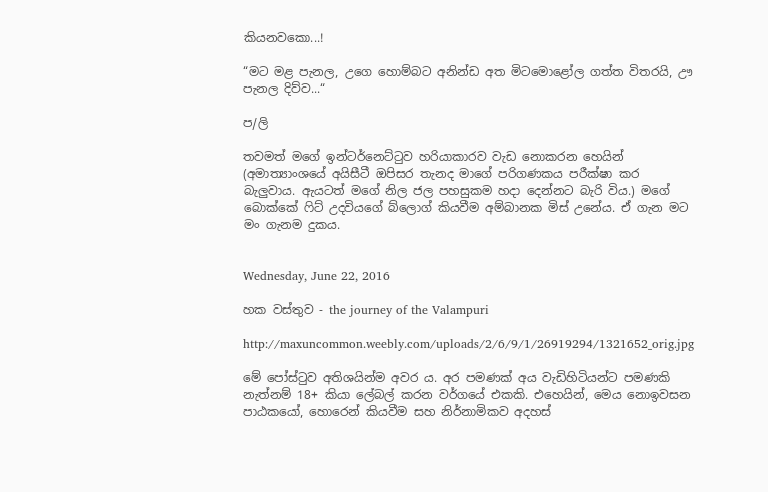කියනවකො...!

“මට මළ පැනල, උගෙ හොම්බට අනින්ඩ අත මිටමො‍ළෝල ගත්ත විතරයි, ඌ  පැනල දිව්ව...“

ප/ලි

තවමත් මගේ ඉන්ටර්නෙට්ටුව හරියාකාරව වැඩ නොකරන හෙයින් (අමාත්‍යාංශයේ අයිසීටී ඔපිසර තැනද මාගේ පරිගණකය පරීක්ෂා කර බැලුවාය. ඇයටත් මගේ නිල ජල පහසුකම හදා දෙන්නට බැරි විය.) මගේ බොක්කේ ෆිට් උදවියගේ බ්ලොග් කියවීම අම්බානක මිස් උනේය. ඒ ගැන මට මං ගැනම දුකය.


Wednesday, June 22, 2016

හක වස්තුව - the journey of the Valampuri

http://maxuncommon.weebly.com/uploads/2/6/9/1/26919294/1321652_orig.jpg

මේ පෝස්ටුව අතිශයින්ම අවර ය. අර පමණක් අය වැඩිහිටියන්ට පමණකි නැත්නම් 18+ කියා ලේබල් කරන වර්ගයේ එකකි. එහෙයින්, මෙය නොඉවසන පාඨකයෝ, හොරෙන් කියවීම සහ නිර්නාමිකව අදහස්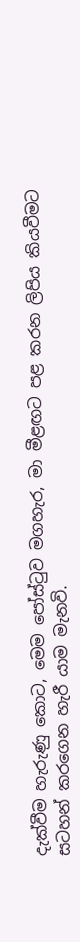දැක්වීම හැරුණු කොට, මෙම පෝස්ටුව මගහැර, මා මීළඟට පළ කරන ලිපිය කියවීමට සටහන් කරගෙන හැරී යාම මැනවි.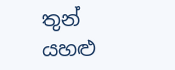තුන් යහළු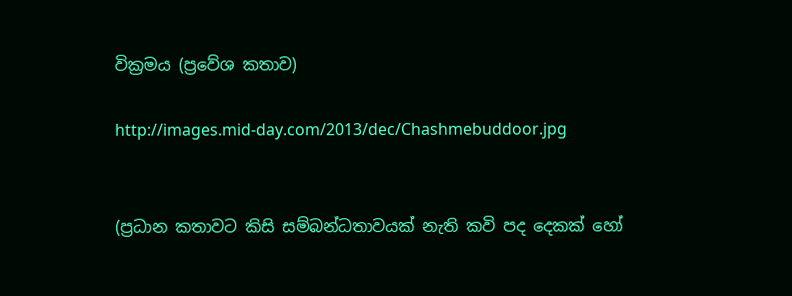වික්‍රමය (ප්‍රවේශ කතාව)

http://images.mid-day.com/2013/dec/Chashmebuddoor.jpg


(ප්‍රධාන කතාවට කිසි සම්බන්ධතාවයක් නැති කවි පද දෙකක් හෝ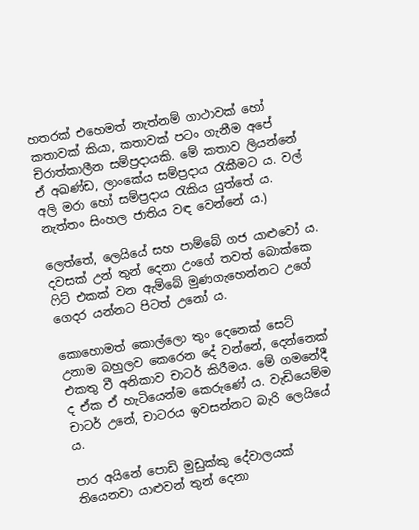හතරක් එහෙමත් නැත්නම් ගාථාවක් හෝ කතාවක් කියා, කතාවක් පටං ගැනීම අපේ චිරාත්කාලීන සම්ප්‍රදායකි. මේ කතාව ලියන්නේ ඒ අඛණ්ඩ, ලාංකේය සම්ප්‍රදාය රැකීමට ය. වල් අලි මරා හෝ සම්ප්‍රදාය රැකිය යුත්තේ ය. නැත්තං සිංහල ජාතිය වඳ වෙන්නේ ය.)

ලෙත්තේ, ලෙයියේ සහ පාම්බේ ගජ යාළුවෝ ය. දවසක් උන් ‍තුන් දෙනා උංගේ තවත් බොක්කෙ ෆිට් එකක් වන ඇම්බේ මුණගැහෙන්නට උගේ ගෙදර යන්නට පිටත් උනෝ ය.

කොහොමත් කොල්ලො තුං දෙනෙක් සෙට් උනාම බහුලව කෙරෙන දේ වන්නේ, දෙන්නෙක් එකතු වී අනිකාව චාටර් කිරීමය. මේ ගමනේදී ද ඒක ඒ හැටියෙන්ම කෙරුණේ ය. වැඩියෙම්ම චාටර් උනේ, චාටරය ඉවසන්නට බැරි ලෙයියේ ය.

පාර අයිනේ පොඩි මුඩුක්කු දේවාලයක් තියෙනවා යාළුවන් තුන් දෙනා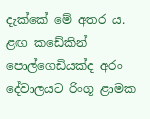දැක්කේ මේ අතර ය. ළඟ කඩේකින් පොල්ගෙඩියක්ද අරං දේවාලයට රිංගූ ළාමක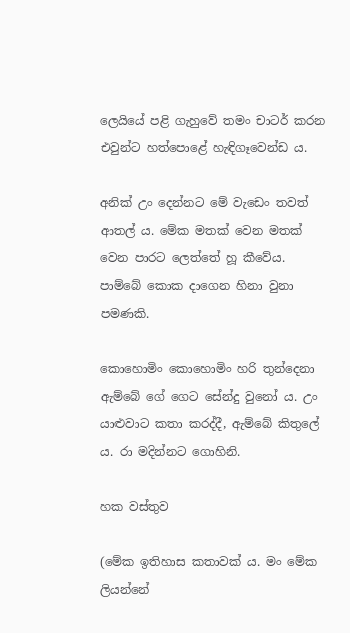ලෙයියේ පළි ගැහුවේ තමං චාටර් කරන එවුන්ට හත්පොළේ හැඳිගෑවෙන්ඩ ය.

අනික් උං දෙන්නට මේ වැඩෙං තවත් ආතල් ය. මේක මතක් වෙන මතක් වෙන පාරට ලෙත්තේ හූ කීවේය. පාම්බේ කොක දාගෙන හිනා වුනා පමණකි.

කොහොමිං කොහොමිං හරි තුන්දෙනා ඇම්බේ ගේ ගෙට සේන්දු වුනෝ ය. උං යාළුවාට කතා කරද්දී, ඇම්බේ කිතුලේ ය. රා මදින්නට ගොහිනි.

හක වස්තුව

(මේක ඉතිහාස කතාවක් ය. මං මේක ලියන්නේ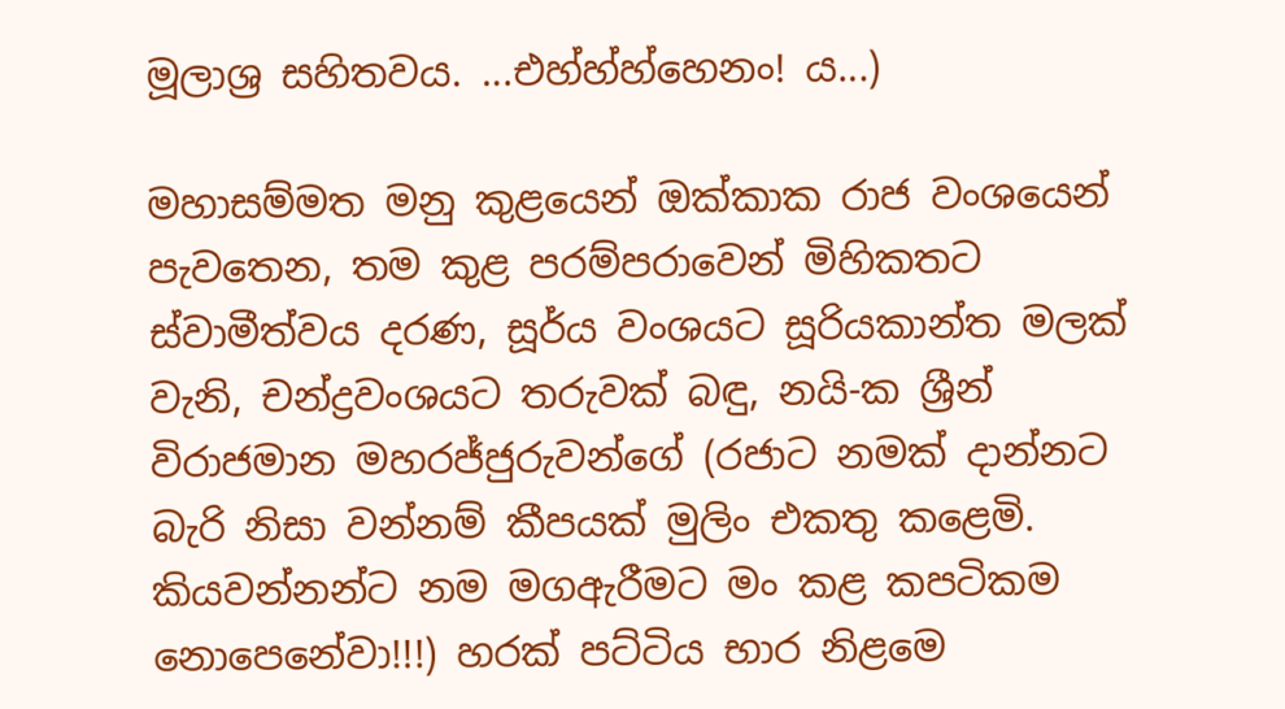මූලාශ්‍ර සහිතවය. ...එහ්හ්හ්හෙනං! ය...)

මහාසම්මත මනු කුළයෙන් ඔක්කාක රාජ වංශයෙන් පැවතෙන, තම කුළ පරම්පරාවෙන් මිහිකතට ස්වාමීත්වය දරණ, සූර්ය වංශයට සූරියකාන්ත මලක් වැනි, චන්ද්‍රවංශයට තරුවක් බඳු, නයි-ක ශ්‍රීන් විරාජමාන මහරජ්ජුරුවන්ගේ (රජාට නමක් දාන්නට බැරි නිසා වන්නම් කීපයක් මුලිං එකතු කළෙමි. කියවන්නන්ට නම මගඇරීමට මං කළ කපටිකම නොපෙනේවා!!!) හරක් පට්ටිය භාර නිළමෙ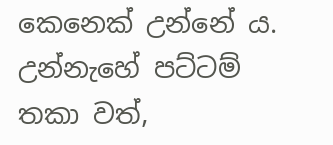කෙනෙක් උන්නේ ය. උන්නැහේ පට්ටම් තකා වත්,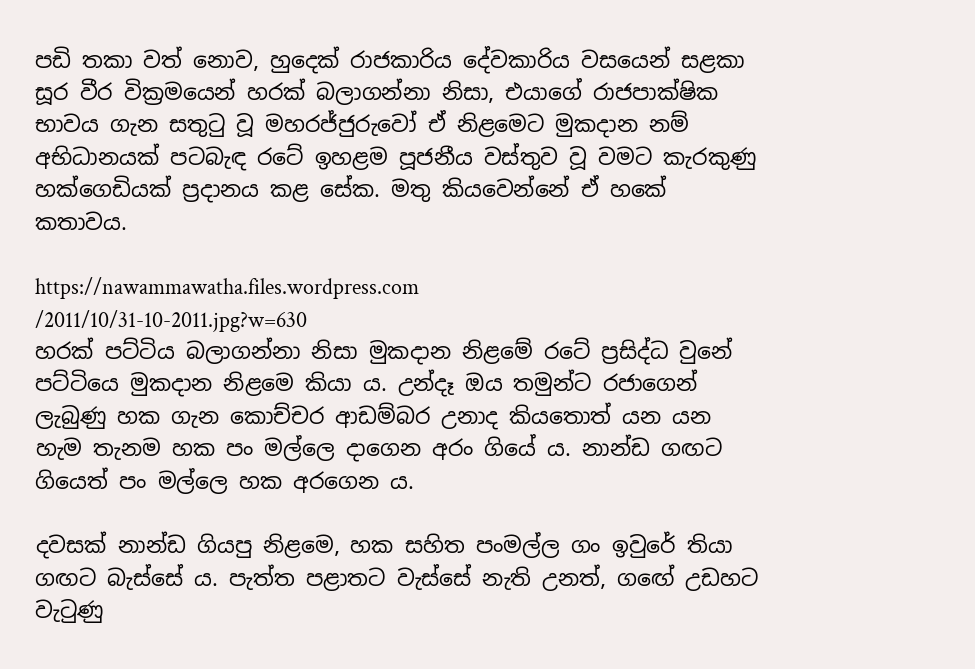පඩි තකා වත් නොව, හුදෙක් රාජකාරිය දේවකාරිය වසයෙන් සළකා සූර වීර වික්‍රමයෙන් හරක් බලාගන්නා නිසා, එයාගේ රාජපාක්ෂික භාවය ගැන සතුටු වූ මහරජ්ජුරුවෝ ඒ නිළමෙට මුකදාන නම් අභිධානයක් පටබැඳ රටේ ඉහළම පූජනීය වස්තුව වූ වමට කැරකුණු හක්ගෙඩියක් ප්‍රදානය කළ සේක. මතු කියවෙන්නේ ඒ හකේ කතාවය.

https://nawammawatha.files.wordpress.com
/2011/10/31-10-2011.jpg?w=630
හරක් පට්ටිය බලාගන්නා නිසා මුකදාන නිළමේ රටේ ප්‍රසිද්ධ වුනේ පට්ටියෙ මුකදාන නිළමෙ කියා ය. උන්දෑ ඔය තමුන්ට රජාගෙන් ලැබුණු හක ගැන කොච්චර ආඩම්බර උනාද කියතොත් යන යන හැම තැනම හක පං මල්ලෙ දාගෙන අරං ගියේ ය. නාන්ඩ ගඟට ගියෙත් පං මල්ලෙ හක අරගෙන ය.

දවසක් නාන්ඩ ගියපු නිළමෙ, හක සහිත පංමල්ල ගං ඉවුරේ තියා ගඟට බැස්සේ ය. පැත්ත පළාතට වැස්සේ නැති උනත්, ග‍‍ඟේ උඩහට වැටුණු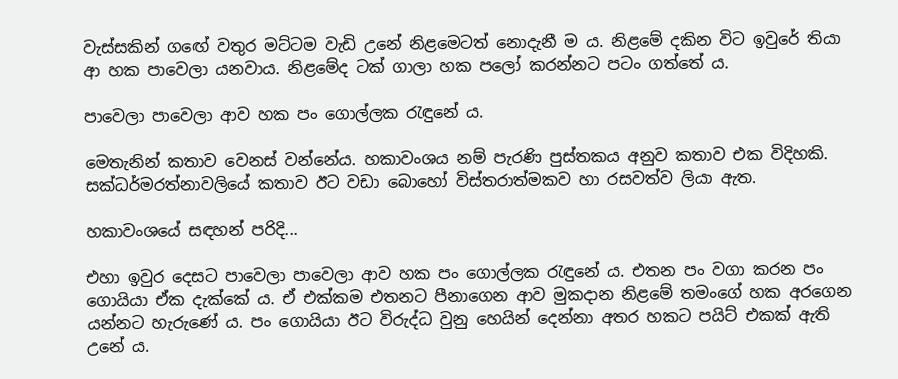වැස්සකින් ගඟේ වතුර මට්ටම වැඩි උනේ නිළමෙටත් නොදැනී ම ය. නිළමේ දකින විට ඉවුරේ තියා ආ හක පාවෙලා යනවාය. නිළමේද ටක් ගාලා හක පලෝ කරන්නට පටං ගත්තේ ය.

පාවෙලා පාවෙලා ආව හක පං ගොල්ලක රැඳුනේ ය.

මෙතැනින් කතාව වෙනස් වන්නේය. හකාවංශය නම් පැරණි පුස්තකය අනුව කතාව එක විදිහකි. සක්ධර්මරත්නාවලියේ කතාව ඊට වඩා බොහෝ විස්තරාත්මකව හා රසවත්ව ලියා ඇත.

හකාවංශයේ සඳහන් පරිදි...

එහා ඉවුර දෙසට පාවෙලා පාවෙලා ආව හක පං ගොල්ලක රැඳුනේ ය. එතන පං වගා කරන පං ගොයියා ඒක දැක්කේ ය. ඒ එක්කම එතනට පීනාගෙන ආව මුකදාන නිළමේ තමංගේ හක අරගෙන යන්නට හැරුණේ ය. පං ගොයියා ඊට විරුද්ධ වුනු හෙයින් දෙන්නා අතර හකට පයිට් එකක් ඇති උනේ ය.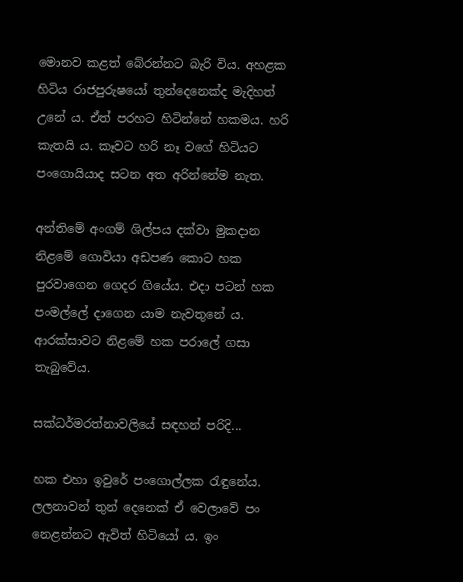මොනව කළත් බේරන්නට බැරි විය. අහළක හිටිය රාජපුරුෂයෝ තුන්දෙනෙක්ද මැදිහත් උනේ ය. ඒත් පරහට හිටින්නේ හකමය. හරි කැතයි ය. කෑවට හරි නෑ වගේ හිටියට පංගොයියාද සටන අත අරින්නේම නැත.

අන්තිමේ අංගම් ශිල්පය දක්වා මුකදාන නිළමේ ගොවියා අඩපණ කොට හක පුරවාගෙන ගෙදර ගියේය. එදා පටන් හක පංමල්ලේ දාගෙන යාම නැවතුනේ ය. ආරක්සාවට නිළමේ හක පරාලේ ගසා තැබුවේය.

සක්ධර්මරත්නාවලියේ සඳහන් පරිදි...

හක එහා ඉවුරේ පංගොල්ලක රැඳුනේය. ලලනාවන් තුන් දෙනෙක් ඒ වෙලාවේ පං නෙළන්නට ඇවිත් හිටි‍යෝ ය. ඉං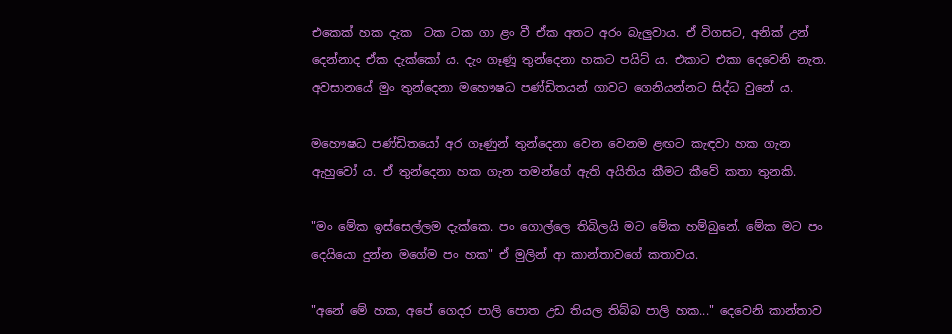එකෙක් හක දැක  ටක ටක ගා ළං වී ඒක අතට අරං බැලුවාය. ඒ විගසට, අනික් උන් දෙන්නාද ඒක දැක්කෝ ය. දැං ගෑණූ තුන්දෙනා හකට පයිට් ය. එකාට එකා දෙවෙනි නැත. අවසානයේ මුං තුන්දෙනා මහෞෂධ පණ්ඩිතයන් ගාවට ගෙනියන්නට සිද්ධ වුනේ ය.

මහෞෂධ පණ්ඩිතයෝ අර ගෑණුන් තුන්දෙනා වෙන වෙනම ළඟට කැඳවා හක ගැන ඇහුවෝ ය. ඒ තුන්දෙනා හක ගැන තමන්ගේ ඇති අයිතිය කීමට කීවේ කතා තුනකි.

"මං මේක ඉස්සෙල්ලම දැක්කෙ. පං ගොල්ලෙ තිබිලයි මට මේක හම්බුනේ. මේක මට පං දෙයියො දුන්න මගේම පං හක" ඒ මුලින් ආ කාන්තාවගේ කතාවය.

"අනේ මේ හක, අපේ ගෙදර පාලි පොත උඩ තියල තිබ්බ පාලි හක..." දෙවෙනි කාන්තාව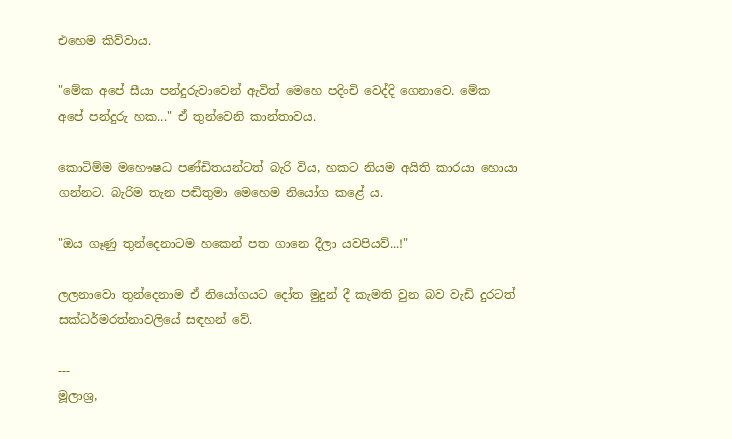එහෙම කිව්වාය.

"මේක අපේ සීයා පන්දුරුවාවෙන් ඇවිත් මෙහෙ පදිංචි වෙද්දි ගෙනාවෙ. මේක අපේ පන්දුරු හක..." ඒ තුන්වෙනි කාන්තාවය.

කොටිම්ම මහෞෂධ පණ්ඩිතයන්ටත් බැරි විය, හකට නියම අයිති කාරයා හොයා ගන්නට. බැරිම තැන පඬිතුමා මෙහෙම නියෝග කළේ ය.

"ඔය ගෑණු තුන්දෙනාටම හකෙන් පත ගානෙ දීලා යවපියව්...!"

ලලනාවො තුන්දෙනාම ඒ නියෝගයට දෝත මුදුන් දී කැමති වුන බව වැඩි දුරටත් සක්ධර්මරත්නාවලියේ සඳහන් වේ.

---
මූලාශ්‍ර,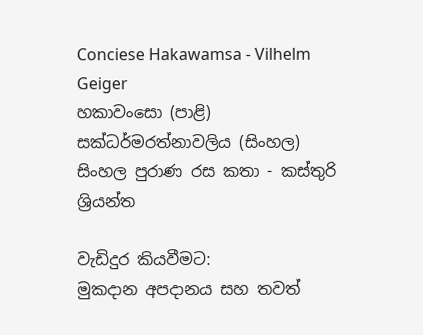Conciese Hakawamsa - Vilhelm Geiger
හකාවංසො (පාළි)
සක්ධර්මරත්නාවලිය (සිංහල)
සිංහල පුරාණ රස කතා - කස්තුරි ශ්‍රියන්ත

වැඩිදුර කියවීමට:
මුකදාන අපදානය සහ තවත්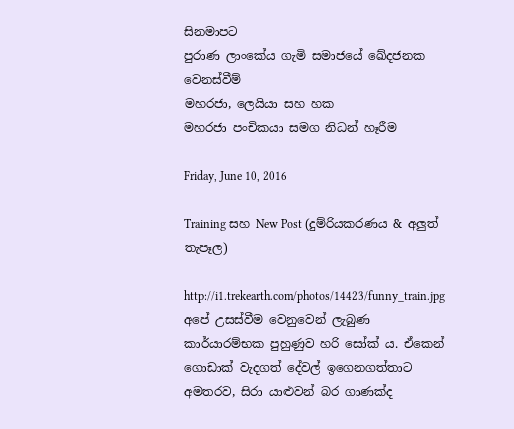සිනමාපට
පුරාණ ලාංකේය ගැමි සමාජයේ ඛේදජනක වෙනස්වීම්
මහරජා, ලෙයියා සහ හක
මහරජා පංචිකයා සමග නිධන් හෑරීම

Friday, June 10, 2016

Training සහ New Post (දුම්රියකරණය & අලුත් තැපෑල)

http://i1.trekearth.com/photos/14423/funny_train.jpg
අපේ උසස්වීම වෙනුවෙන් ලැබුණ කාර්යාරම්භක පුහුණුව හරි සෝක් ය. ඒකෙන් ගොඩාක් වැදගත් දේවල් ඉගෙනගත්තාට අමතරව, සිරා යාළුවන් බර ගාණක්ද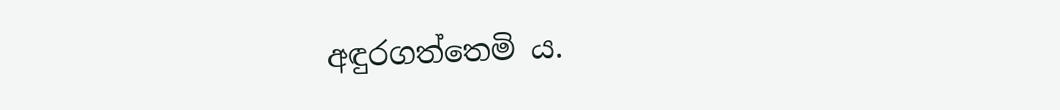අඳුරගත්තෙමි ය.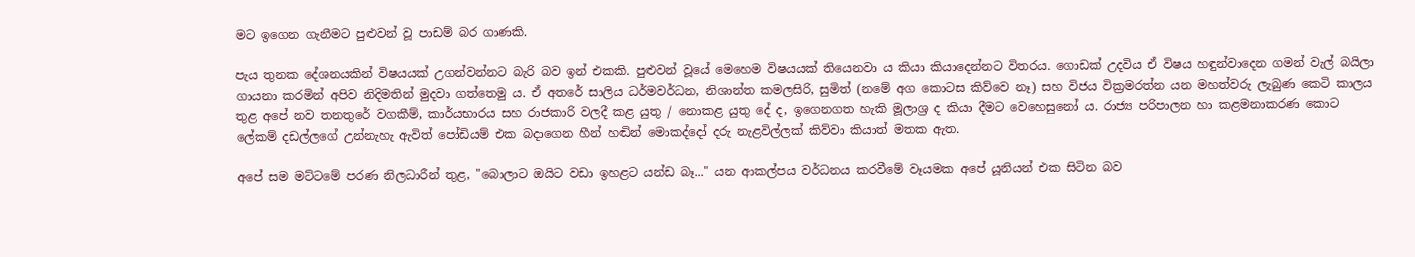මට ඉගෙන ගැනීමට පුළුවන් වූ පාඩම් බර ගාණකි.

පැය තුනක දේශනයකින් විෂයයක් උගන්වන්නට බැරි බව ඉන් එකකි. පුළුවන් වූයේ මෙහෙම විෂයයක් තියෙනවා ය කියා කියාදෙන්නට විතරය. ගොඩක් උදවිය ඒ විෂය හඳුන්වාදෙන ගමන් වැල් බයිලා ගායනා කරමින් අපිව නිදිමතින් මුදවා ගත්තෙමු ය. ඒ අතරේ සාලිය ධර්මවර්ධන, නිශාන්ත කමලසිරි, සුමිත් (නමේ අග කොටස කිව්වෙ නෑ) සහ විජය වික්‍රමරත්න යන මහත්වරු ලැබුණ කෙටි කාලය තුළ අපේ නව තනතුරේ වගකීම්, කාර්යභාරය සහ රාජකාරි වලදී කළ යුතු / නොකළ යුතු දේ ද, ඉගෙනගත හැකි මූලාශ්‍ර ද කියා දීමට වෙහෙසුනෝ ය. රාජ්‍ය පරිපාලන හා කළමනාකරණ කොට ලේකම් දඩල්ලගේ උන්නැහැ ඇවිත් පෝඩියම් එක බදාගෙන හීන් හඬින් මොකද්දෝ දරු නැළවිල්ලක් කිව්වා කියාත් මතක ඇත.

අපේ සම මට්ටමේ පරණ නිලධාරීන් තුළ, "බොලාට ඔයිට වඩා ඉහළට යන්ඩ බෑ..." යන ආකල්පය වර්ධනය කරවීමේ වෑයමක අපේ යූනියන් එක සිටින බව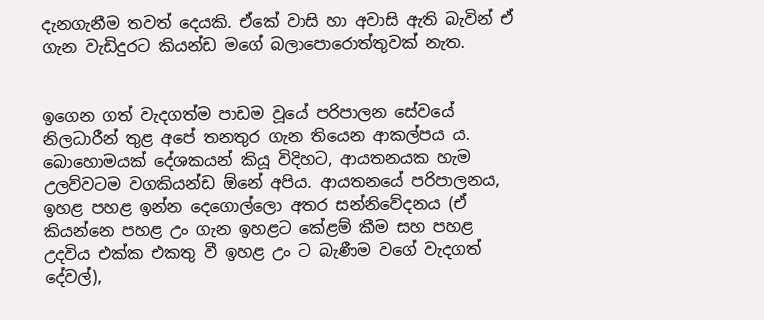දැනගැනීම තවත් දෙයකි. ඒකේ වාසි හා අවාසි ඇති බැවින් ඒ ගැන වැඩිදුරට කියන්ඩ මගේ බලාපොරොත්තුවක් නැත.


ඉගෙන ගත් වැදගත්ම පාඩම වූයේ පරිපාලන සේවයේ නිලධාරීන් තුළ අ‍පේ තනතුර ගැන තියෙන ආකල්පය ය. බොහොමයක් දේශකයන් කියූ විදිහට, ආයතනයක හැම උලව්වටම වගකියන්ඩ ඕනේ අපිය. ආයතනයේ පරිපාලනය, ඉහළ පහළ ඉන්න දෙගොල්ලො අතර සන්නිවේදනය (ඒ කියන්නෙ පහළ උං ගැන ඉහළට කේළම් කීම සහ පහළ උදවිය එක්ක එකතු වී ඉහළ උං ට බැණීම වගේ වැදගත් දේවල්),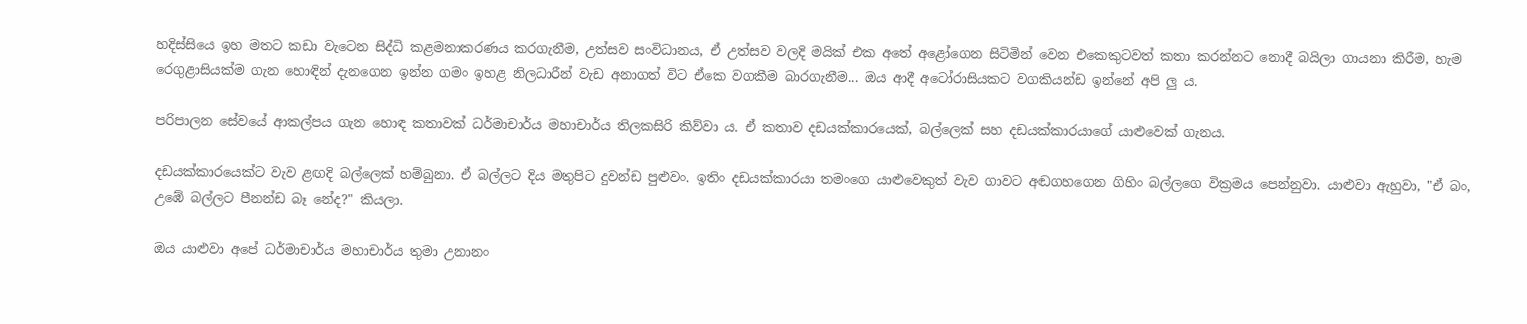හදිස්සියෙ ඉහ මතට කඩා වැටෙන සිද්ධි කළමනාකරණය කරගැනීම, උත්සව සංවිධානය, ඒ උත්සව වලදි මයික් එක අතේ අළෝගෙන සිටිමින් වෙන එකෙකුටවත් කතා කරන්නට නොදී බයිලා ගායනා කිරීම, හැම රෙගුළාසියක්ම ගැන හොඳින් දැනගෙන ඉන්න ගමං ඉහළ නිලධාරීන් වැඩ අනාගත් විට ඒකෙ වගකීම බාරගැනීම... ඔය ආදී අටෝරාසියකට වගකියන්ඩ ඉන්නේ අපි ලු ය.

පරිපාලන සේවයේ ආකල්පය ගැන හොඳ කතාවක් ධර්මාචාර්ය මහාචාර්ය තිලකසිරි කිව්වා ය. ඒ කතාව දඩයක්කාරයෙක්, බල්ලෙක් සහ දඩයක්කාරයාගේ යාළුවෙක් ගැනය.

දඩයක්කාරයෙක්ට වැව ළඟදි බල්ලෙක් හම්බුනා. ඒ බල්ලට දිය මතුපිට දුවන්ඩ පුළුවං. ඉතිං දඩයක්කාරයා තමංගෙ යාළුවෙකුත් වැව ගාවට අඬගහගෙන ගිහිං බල්ලගෙ වික්‍රමය පෙන්නුවා. යාළුවා ඇහුවා, "ඒ බං, උඹේ බල්ලට පීනන්ඩ බෑ නේද?" කියලා.

ඔය යාළුවා අපේ ධර්මාචාර්ය මහාචාර්ය තුමා උනානං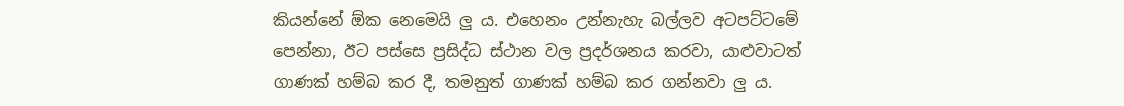කියන්නේ ඕක නෙමෙයි ලු ය. එහෙනං උන්නැහැ බල්ලව අටපට්ටමේ පෙන්නා, ඊට පස්සෙ ප්‍රසිද්ධ ස්ථාන වල ප්‍රදර්ශනය කරවා, යාළුවාටත් ගාණක් හම්බ කර දී, තමනුත් ගාණක් හම්බ කර ගන්නවා ලු ය.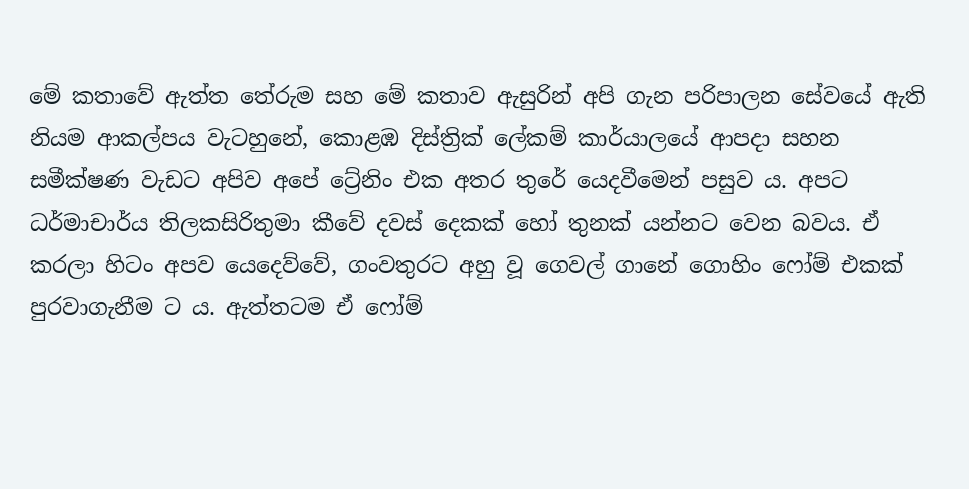මේ කතාවේ ඇත්ත තේරුම සහ මේ කතාව ඇසුරින් අපි ගැන පරිපාලන සේවයේ ඇති නියම ආකල්පය වැටහුනේ, කොළඹ දිස්ත්‍රික් ලේකම් කාර්යාලයේ ආපදා සහන සමීක්ෂණ වැඩට අපිව අපේ ට්‍රේනිං එක අතර තුරේ යෙදවීමෙන් පසුව ය. අපට ධර්මාචාර්ය තිලකසිරිතුමා කීවේ දවස් දෙකක් හෝ තුනක් යන්නට වෙන බවය. ඒ කරලා හිටං අපව යෙදෙව්වේ, ගංවතුරට අහු වූ ගෙවල් ගානේ ගොහිං ෆෝම් එකක් පුරවාගැනීම ට ය. ඇත්තටම ඒ ෆෝම්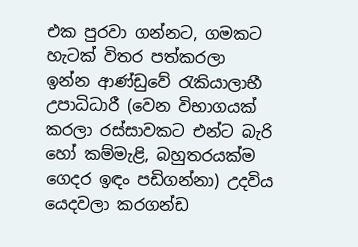එක පුරවා ගන්නට, ගමකට හැටක් විතර පත්කරලා ඉන්න ආණ්ඩුවේ රැකියාලාභී උපාධිධාරී (වෙන විභාගයක් කරලා රස්සාවකට එන්ට බැරි හෝ කම්මැළි, බහුතරයක්ම ගෙදර ඉඳං පඩිගන්නා) උදවිය යෙදවලා කරගන්ඩ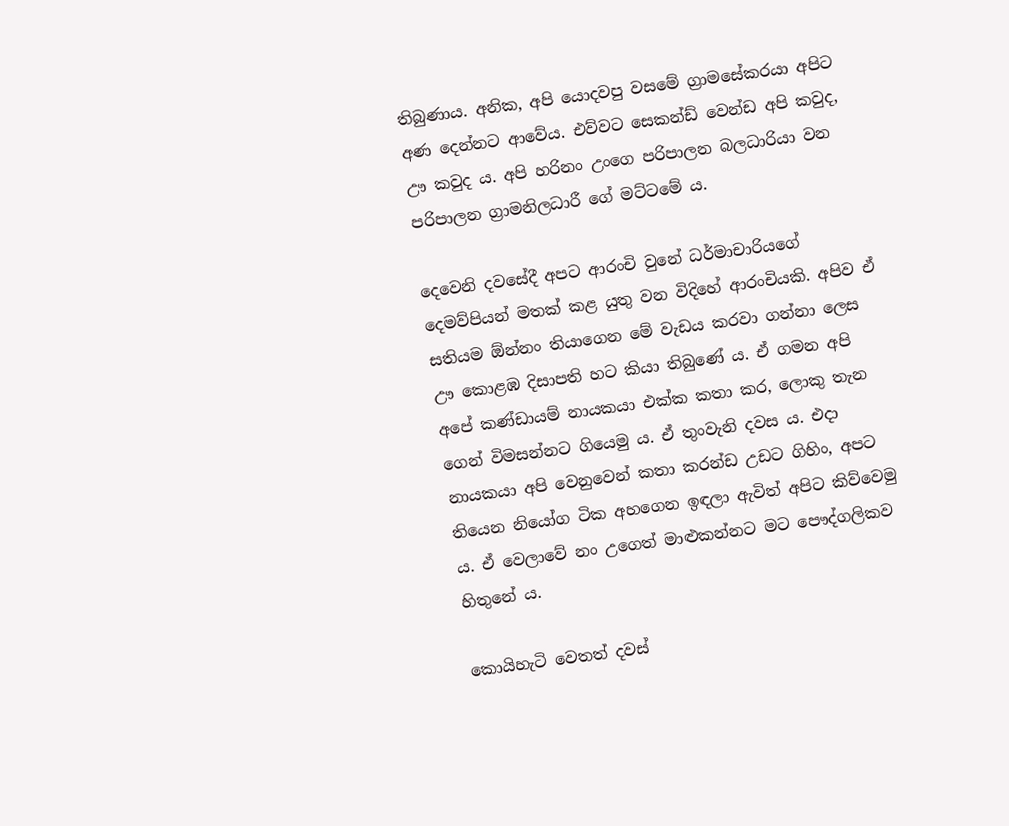තිබුණාය. අනික, අපි යොදවපු වසමේ ග්‍රාමසේකරයා අපිට අණ දෙන්නට ආවේය. එව්වට සෙකන්ඩ් වෙන්ඩ අපි කවුද, ඌ කවුද ය. අපි හරිනං උංගෙ පරිපාලන බලධාරියා වන පරිපාලන ග්‍රාමනිලධාරී ගේ මට්ටමේ ය.

දෙවෙනි දවසේදී අපට ආරංචි වුනේ ධර්මාචාරියගේ දෙමව්පියන් මතක් කළ යුතු වන විදිහේ ආරංචියකි. අපිව ඒ සතියම ඕන්නං තියාගෙන මේ වැඩය කරවා ගන්නා ලෙස ඌ කොළඹ දිසාපති හට කියා තිබුණේ ය. ඒ ගමන අපි අපේ කණ්ඩායම් නායකයා එක්ක කතා කර, ලොකු තැන ගෙන් විමසන්නට ගියෙමු ය. ඒ තුංවැනි දවස ය. එදා නායකයා අපි වෙනුවෙන් කතා කරන්ඩ උඩට ගිහිං, අපට තියෙන නියෝග ටික අහගෙන ඉඳලා ඇවිත් අපිට කිව්වෙමු ය. ඒ වෙලාවේ නං උගෙත් මාළුකන්නට මට පෞද්ගලිකව හිතුනේ ය.

කොයිහැටි වෙතත් දවස්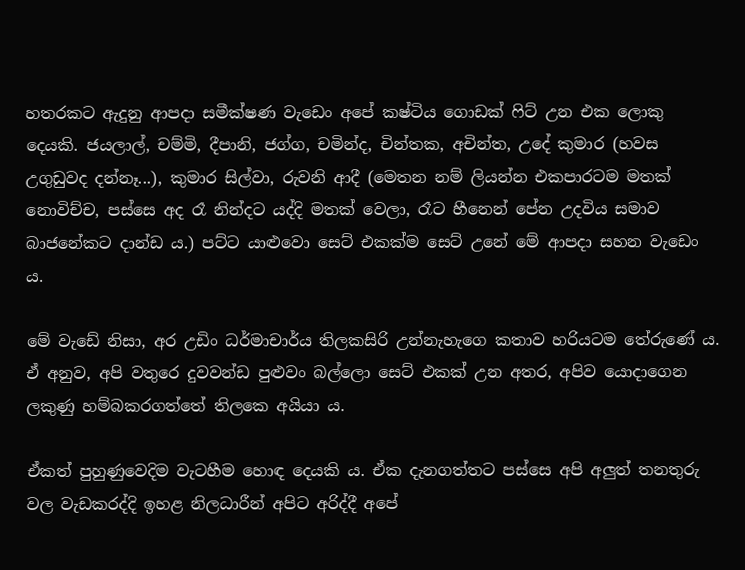හතරකට ඇදුනු ආපදා සමීක්ෂණ වැඩෙං අපේ කෂ්ටිය ගොඩක් ෆිට් උන එක ලොකු දෙයකි. ජයලාල්, චම්මි, දීපානි, ජග්ග, චමින්ද, චින්තක, අචින්ත, උදේ කුමාර (හවස උගුඩුවද දන්නෑ...), කුමාර සිල්වා, රුවනි ආදී (මෙතන නම් ලියන්න එකපාරටම මතක් නොවිච්ච, පස්සෙ අද රෑ නින්දට යද්දි මතක් වෙලා, රෑට හීනෙන් පේන උදවිය සමාව බාජනේකට දාන්ඩ ය.) පට්ට යාළුවො සෙට් එකක්ම සෙට් උනේ මේ ආපදා සහන වැඩෙං ය.

මේ වැඩේ නිසා, අර උඩිං ධර්මාචාර්ය තිලකසිරි උන්නැහැගෙ කතාව හරියටම තේරුණේ ය. ඒ අනුව, අපි වතුරෙ දුවවන්ඩ පුළුවං බල්ලො සෙට් එකක් උන අතර, අපිව යොදාගෙන ලකුණු හම්බකරගත්තේ තිලකෙ අයියා ය.

ඒකත් පුහුණුවෙදිම වැටහීම හොඳ දෙයකි ය. ඒක දැනගත්තට පස්සෙ අපි අලුත් තනතුරු වල වැඩකරද්දි ඉහළ නිලධාරීන් අපිට අරිද්දී අපේ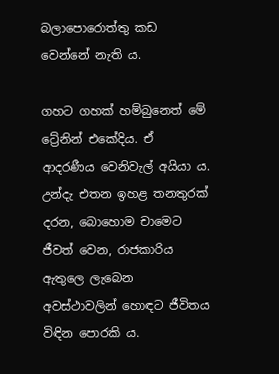බලාපොරොත්තු කඩ වෙන්නේ නැති ය.

ගහට ගහක් හම්බුනෙත් මේ ට්‍රේනින් එකේදිය. ඒ ආදරණීය වෙනිවැල් අයියා ය. උන්දැ එතන ඉහළ තනතුරක් දරන, බොහොම චාමෙට ජීවත් වෙන, රාජකාරිය ඇතුලෙ ලැබෙන අවස්ථාවලින් හොඳට ජීවිතය විඳින පොරකි ය.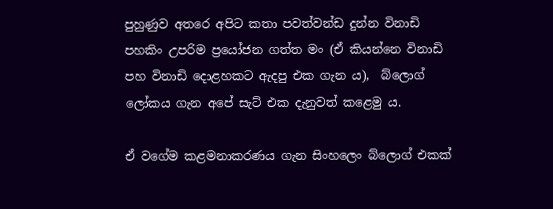පුහුණුව අතරෙ අපිට කතා පවත්වන්ඩ දුන්න විනාඩි පහකිං උපරිම ප්‍ර‍යෝජන ගත්ත මං (ඒ කියන්නෙ විනාඩි පහ විනාඩි දොළහකට ඇදපු එක ගැන ය),  බ්ලොග් ලෝකය ගැන අපේ සැට් එක දැනුවත් කළෙමු ය.

ඒ වගේම කළමනාකරණය ගැන සිංහලෙං බ්ලොග් එකක්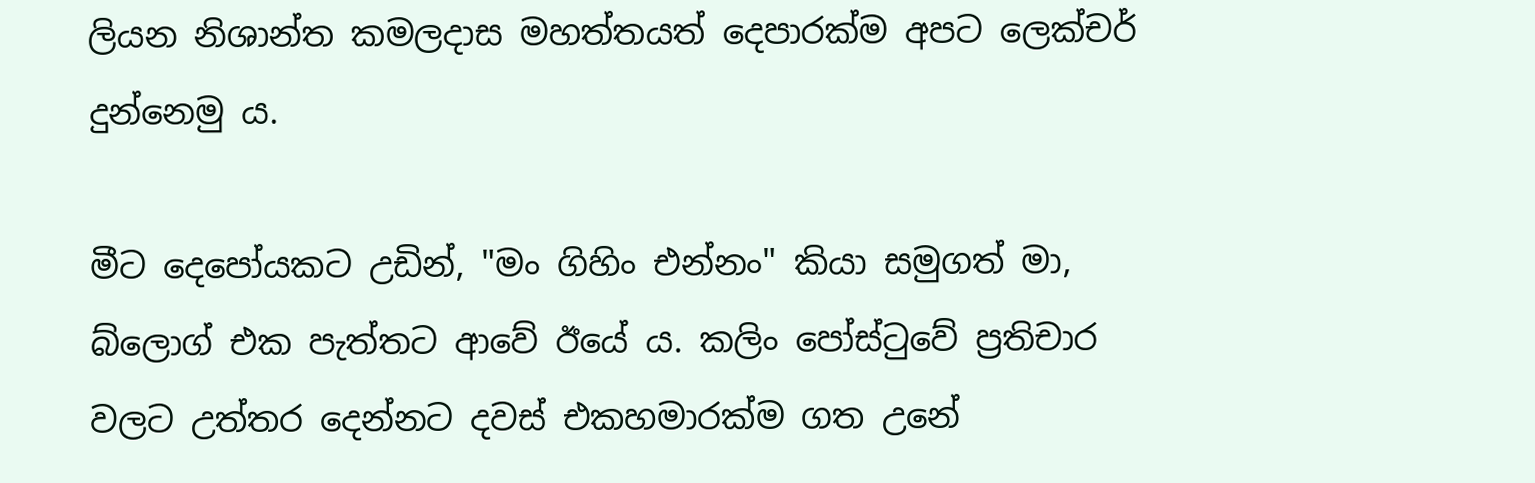ලියන නිශාන්ත කමලදාස මහත්තයත් දෙපාරක්ම අපට ලෙක්චර් දුන්නෙමු ය.

මීට දෙපෝයකට උඩින්, "මං ගිහිං එන්නං" කියා සමුගත් මා, බ්ලොග් එක පැත්තට ආවේ ඊයේ ය. කලිං පෝස්ටුවේ ප්‍රතිචාර වලට උත්තර දෙන්නට දවස් එකහමාරක්ම ගත උනේ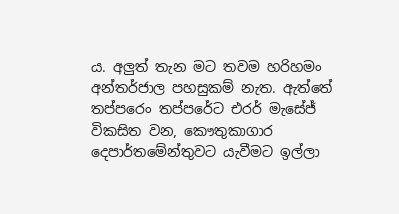ය. අලුත් තැන මට තවම හරිහමං අන්තර්ජාල පහසුකම් නැත. ඇත්තේ තප්පරෙං තප්පරේට එරර් මැසේජ් විකසිත වන, කෞතුකාගාර දෙපාර්තමේන්තුවට යැවීමට ඉල්ලා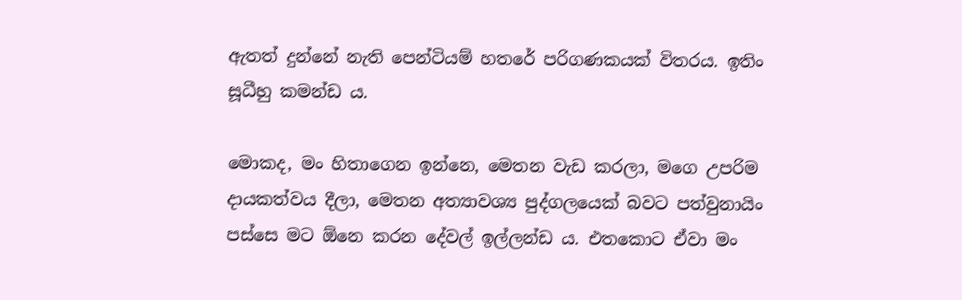ඇතත් දුන්නේ නැති පෙන්ටියම් හතරේ පරිගණකයක් විතරය. ඉතිං සූධීහු කමන්ඩ ය.

මොකද, මං හිතාගෙන ඉන්නෙ, මෙතන වැඩ කරලා, මගෙ උපරිම දායකත්වය දීලා, මෙතන අත්‍යාවශ්‍ය පුද්ගලයෙක් බවට පත්වුනායිං පස්සෙ මට ඕනෙ කරන දේවල් ඉල්ලන්ඩ ය. එතකොට ඒවා මං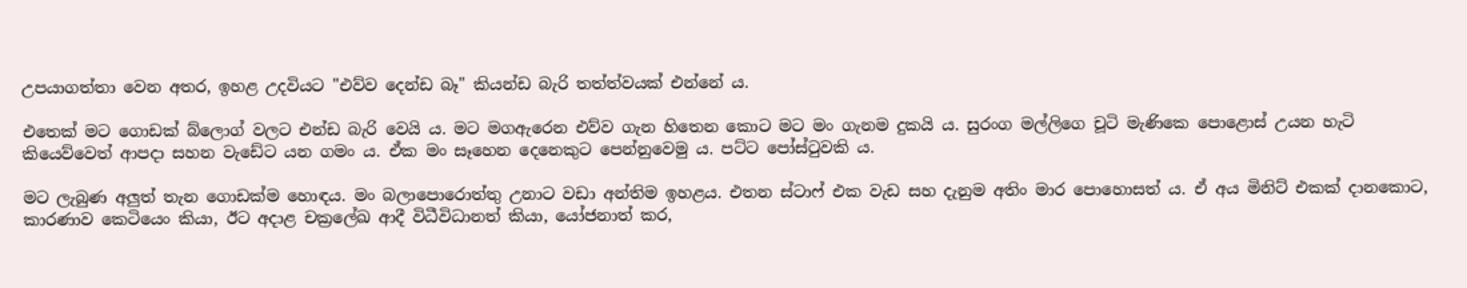උපයාගත්තා වෙන අතර, ඉහළ උදවියට "එව්ව දෙන්ඩ බෑ" කියන්ඩ බැරි තත්ත්වයක් එන්නේ ය.

එතෙක් මට ‍ගොඩක් බ්ලොග් වලට එන්ඩ බැරි වෙයි ය. මට මගඇරෙන එව්ව ගැන හිතෙන කොට මට මං ගැනම දුකයි ය. සුරංග මල්ලිගෙ චූටි මැණිකෙ පොළොස් උයන හැටි කියෙව්වෙත් ආපදා සහන වැඩේට යන ගමං ය. ඒක මං සෑහෙන දෙනෙකුට පෙන්නුවෙමු ය. පට්ට පෝස්ටුවකි ය.

මට ලැබුණ අලුත් තැන ගොඩක්ම හොඳය. මං බලාපොරොත්තු උනාට වඩා අන්තිම ඉහළය. එතන ස්ටාෆ් එක වැඩ සහ දැනුම අතිං මාර ‍පොහොසත් ය. ඒ අය මිනිට් එකක් දානකොට, කාරණාව කෙටියෙං කියා, ඊට අදාළ චක්‍රලේඛ ආදී විධීවිධානත් කියා, යෝජනාත් කර,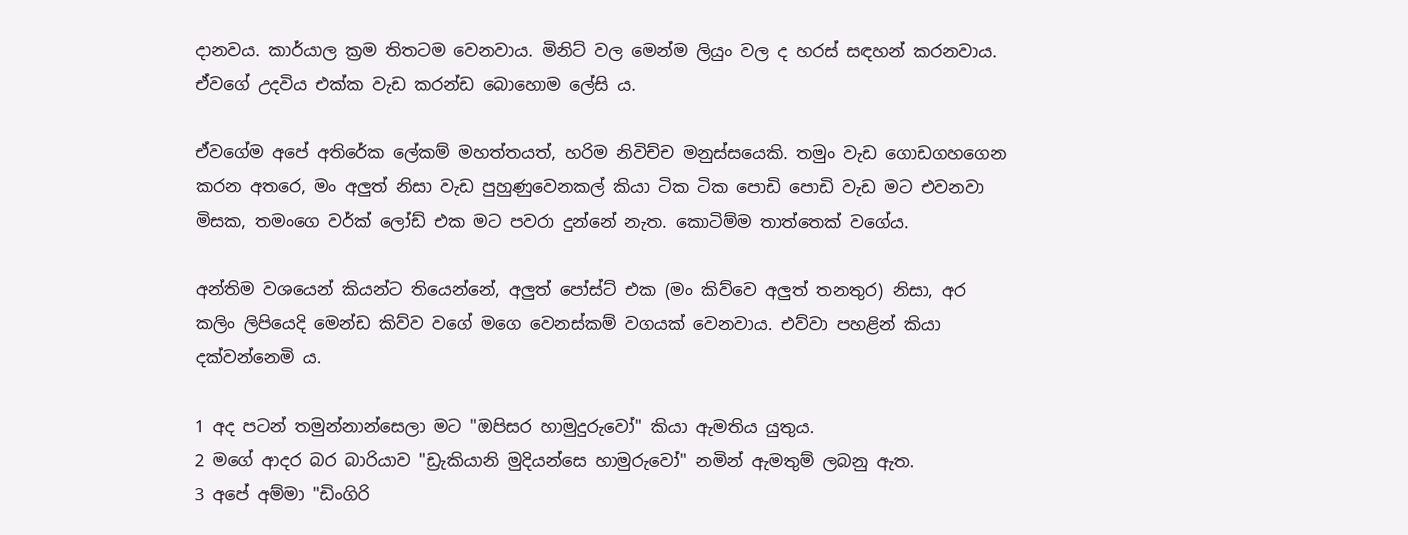දානවය. කාර්යාල ක්‍රම තිතටම වෙනවාය. මිනිට් වල මෙන්ම ලියුං වල ද හරස් සඳහන් කරනවාය. ඒවගේ උදවිය එක්ක වැඩ කරන්ඩ බොහොම ලේසි ය.

ඒවගේම අපේ අතිරේක ලේකම් මහත්තයත්, හරිම නිවිච්ච මනුස්සයෙකි. තමුං වැඩ ගොඩගහගෙන කරන අතරෙ, මං අලුත් නිසා වැඩ පුහුණුවෙනකල් කියා ටික ටික පොඩි පොඩි වැඩ මට එවනවා මිසක, තමංගෙ වර්ක් ලෝඩ් එක මට පවරා දුන්නේ නැත. කොටිම්ම තාත්තෙක් වගේය.

අන්තිම වශයෙන් කියන්ට තියෙන්නේ, අලුත් පෝස්ට් එක (මං කිව්වෙ අලුත් තනතුර) නිසා, අර කලිං ලිපියෙදි මෙන්ඩ කිව්ව වගේ මගෙ වෙනස්කම් වගයක් වෙනවාය. එව්වා පහළින් කියා දක්වන්නෙමි ය.

1 අද පටන් තමුන්නාන්සෙලා මට "ඔපිසර හාමුදුරුවෝ" කියා ඇමතිය යුතුය.
2 මගේ ආදර බර බාරියාව "ඩ්‍රැකියානි මුදියන්සෙ හාමුරුවෝ" නමින් ඇමතුම් ලබනු ඇත.
3 අපේ අම්මා "ඩිංගිරි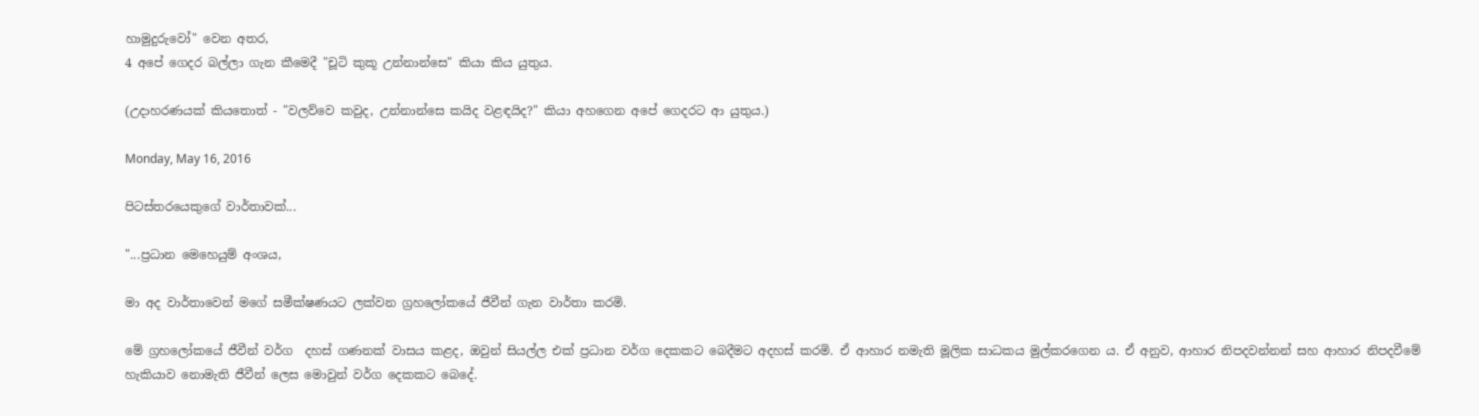හාමුදුරුවෝ" වෙන අතර,
4 අපේ ගෙදර බල්ලා ගැන කීමෙදී "චූටි කුකූ උන්නාන්සෙ" කියා කිය යුතුය.

(උදාහරණයක් කියතොත් - "වලව්වෙ කවුද, උන්නාන්සෙ කයිද වළඳයිද?" කියා අහගෙන අපේ ගෙදරට ආ යුතුය.)

Monday, May 16, 2016

පිටස්තරයෙකුගේ වාර්තාවක්...

"...ප්‍රධාන මෙහෙයුම් අංශය,

මා අද වාර්තාවෙන් මගේ සමීක්ෂණයට ලක්වන ග්‍රහලෝකයේ ජීවීන් ගැන වාර්තා කරමි.

මේ ග්‍රහලෝකයේ ජීවීන් වර්ග  දහස් ගණනක් වාසය කළද, ඔවුන් සියල්ල එක් ප්‍රධාන වර්ග දෙකකට බෙදීමට අදහස් කරමි. ඒ ආහාර නමැති මූලික සාධකය මුල්කරගෙන ය. ඒ අනුව, ආහාර නිපදවන්නන් සහ ආහාර නිපදවීමේ හැකියාව නොමැති ජීවීන් ලෙස මොවුන් වර්ග දෙකකට බෙදේ.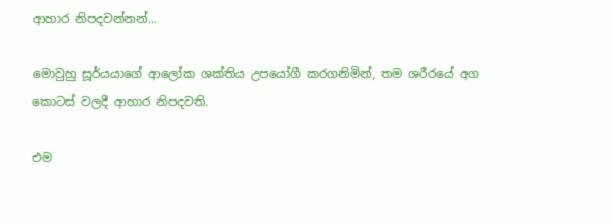ආහාර නිපදවන්නන්...

මොවුහු සූර්යයාගේ ආ‍ලෝක ශක්තිය උපයෝගී කරගනිමින්, තම ශරීරයේ අග කොටස් වලදී ආහාර නිපදවති.

එම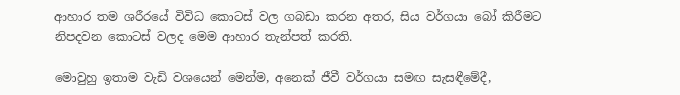ආහාර තම ශරීරයේ විවිධ කොටස් වල ගබඩා කරන අතර, සිය වර්ගයා බෝ කිරීමට නිපදවන කොටස් වලද මෙම ආහාර තැන්පත් කරති.

මොවුහු ඉතාම වැඩි වශයෙන් මෙන්ම, අනෙක් ජීවී වර්ගයා සමඟ සැසඳීමේදී,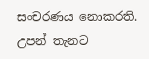සංචරණය නොකරති. උපන් තැනට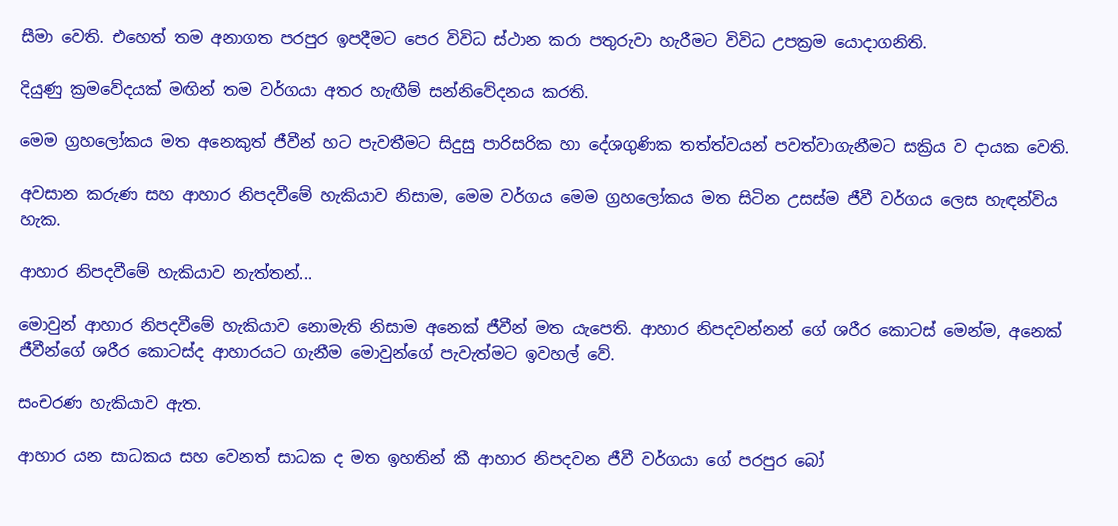සීමා වෙති. එහෙත් තම අනාගත පරපුර ඉපදීමට පෙර විවිධ ස්ථාන කරා පතුරුවා හැරීමට විවිධ උපක්‍රම යොදාගනිති.

දියුණු ක්‍රමවේදයක් මඟින් තම වර්ගයා අතර හැඟීම් සන්නිවේදනය කරති.

මෙම ග්‍රහලෝකය මත අනෙකුත් ජීවීන් හට පැවතීමට සිදුසු පාරිසරික හා දේශගුණික තත්ත්වයන් පවත්වාගැනීමට සක්‍රිය ව දායක වෙති.

අවසාන කරුණ සහ ආහාර නිපදවීමේ හැකියාව නිසාම, මෙම වර්ගය මෙම ග්‍රහලෝකය මත සිටින උසස්ම ජීවී වර්ගය ලෙස හැඳන්විය හැක.

ආහාර නිපදවීමේ හැකියාව නැත්තන්...

මොවුන් ආහාර නිපදවීමේ හැකියාව නොමැති නිසාම අනෙක් ජීවීන් මත යැපෙති. ආහාර නිපදවන්නන් ගේ ශරීර කොටස් මෙන්ම, අනෙක් ජීවීන්ගේ ශරීර කොටස්ද ආහාරයට ගැනීම මොවුන්ගේ පැවැත්මට ඉවහල් වේ.

සංචරණ හැකියාව ඇත.

ආහාර යන සාධකය සහ වෙනත් සාධක ද මත ඉහතින් කී ආහාර නිපදවන ජීවී වර්ගයා ගේ පරපුර බෝ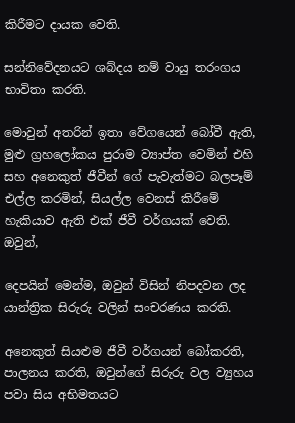කිරීමට දායක වෙති.

සන්නිවේදනයට ශබ්දය නම් වායු තරංගය භාවිතා කරති.

මොවුන් අතරින් ඉතා වේගයෙන් බෝවී ඇති, මුළු ග්‍රහලෝකය පුරාම ව්‍යාප්ත වෙමින් එහි සහ අනෙකුත් ජීවීන් ගේ පැවැත්මට බලපෑම් එල්ල කරමින්, සියල්ල වෙනස් කිරීමේ හැකියාව ඇති එක් ජීවී වර්ගයක් වෙති. ඔවුන්,

දෙපයින් මෙන්ම, ඔවුන් විසින් නිපදවන ලද යාන්ත්‍රික සිරුරු වලින් සංචරණය කරති.

අනෙකුත් සියළුම ජීවී වර්ගයන් බෝකරති, පාලනය කරති, ඔවුන්ගේ සිරුරු වල ව්‍යුහය පවා සිය අභිමතයට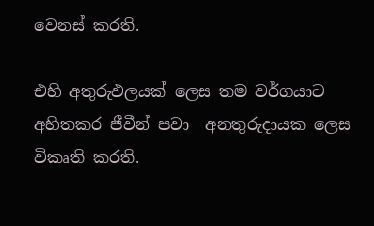වෙනස් කරති.

එහි අතුරුඵලයක් ලෙස තම වර්ගයාට අහිතකර ජීවීන් පවා  අනතුරුදායක ලෙස විකෘති කරති.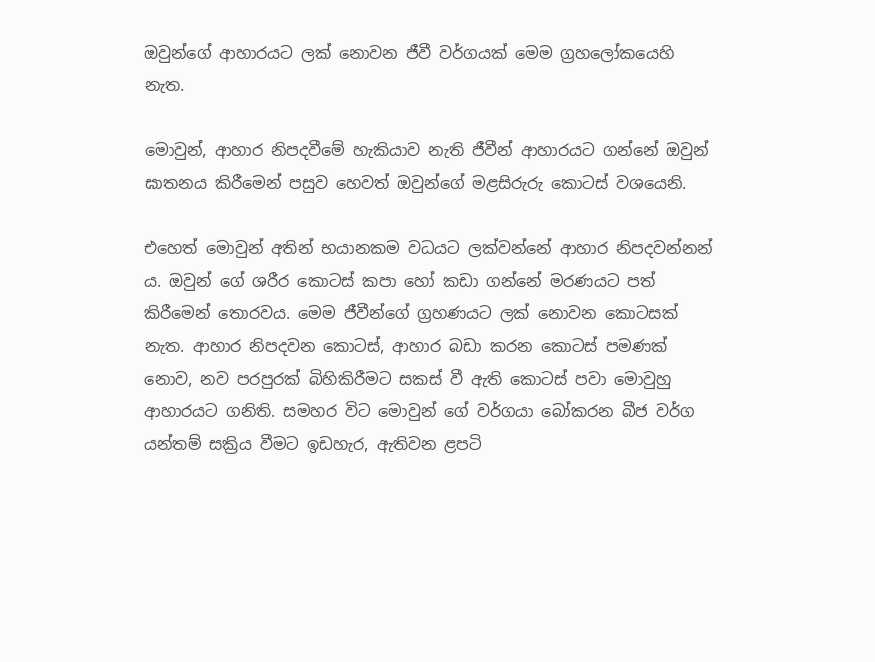ඔවුන්ගේ ආහාරයට ලක් නොවන ජීවී වර්ගයක් මෙම ග්‍රහලෝකයෙහි නැත.

මොවුන්, ආහාර නිපදවීමේ හැකියාව නැති ජීවීන් ආහාරයට ගන්නේ ඔවුන් ඝාතනය කිරීමෙන් පසුව හෙවත් ඔවුන්ගේ මළසිරුරු කොටස් වශයෙනි.

එහෙත් මොවුන් අතින් භයානකම වධයට ලක්වන්නේ ආහාර නිපදවන්නන් ය. ඔවුන් ගේ ශරීර කොටස් කපා හෝ කඩා ගන්නේ මරණයට පත් කිරීමෙන් තොරවය. මෙම ජීවීන්ගේ ග්‍රහණයට ලක් නොවන කොටසක් නැත. ආහාර නිපදවන කොටස්, ආහාර බඩා කරන කොටස් පමණක් නොව, නව පරපුරක් බිහිකිරීමට සකස් වී ඇති කොටස් පවා මොවුහු ආහාරයට ගනිති. සමහර විට මොවුන් ගේ වර්ගයා බෝකරන බීජ වර්ග යන්තම් සක්‍රිය වීමට ඉඩහැර, ඇතිවන ළපටි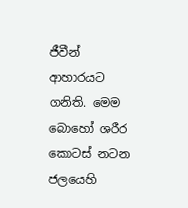ජීවීන් ආහාරයට ගනිති. මෙම බොහෝ ශරීර කොටස් නටන ජලයෙහි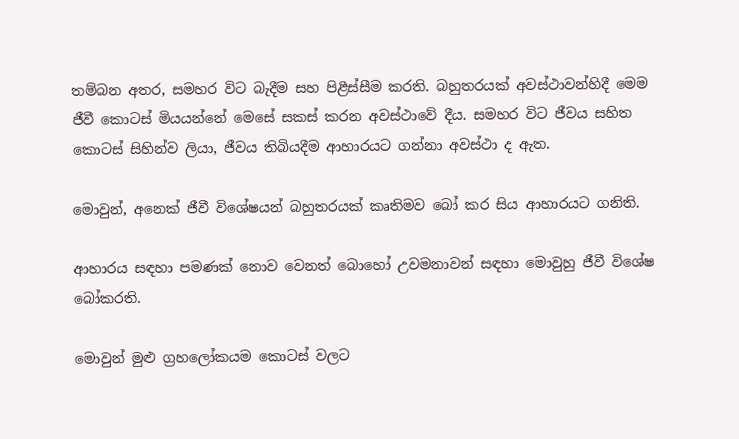තම්බන අතර, සමහර විට බැදීම සහ පිළීස්සීම කරති. බහුතරයක් අවස්ථාවන්හිදී මෙම ජීවී කොටස් මියයන්නේ මෙසේ සකස් කරන අවස්ථාවේ දීය. සමහර විට ජීවය සහිත කොටස් සිහින්ව ලියා, ජීවය තිබියදීම ආහාරයට ගන්නා අවස්ථා ද ඇත.

මොවුන්, අනෙක් ජීවී විශේෂයන් බහුතරයක් කෘතිමව බෝ කර සිය ආහාරයට ගනිති.

ආහාරය සඳහා පමණක් නොව වෙනත් බොහෝ උවමනාවන් සඳහා මොවුහු ජීවී විශේෂ බෝකරති.

මොවුන් මුළු ග්‍රහලෝකයම කොටස් වලට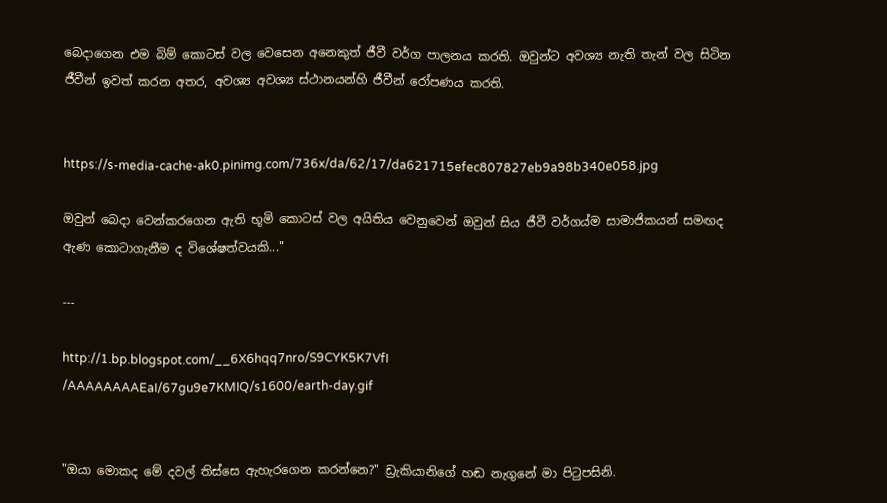බෙදාගෙන එම බිම් කොටස් වල වෙසෙන අනෙකුත් ජීවී ‍වර්ග පාලනය කරති. ඔවුන්ට අවශ්‍ය නැති තැන් වල සිටින ජීවීන් ඉවත් කරන අතර, අවශ්‍ය අවශ්‍ය ස්ථානයන්හි ජීවීන් රෝපණය කරති.


https://s-media-cache-ak0.pinimg.com/736x/da/62/17/da621715efec807827eb9a98b340e058.jpg

ඔවුන් බෙදා වෙන්කරගෙන ඇති භූමි කොටස් වල අයිතිය වෙනුවෙන් ඔවුන් සිය ජීවී වර්ගය්ම සාමාජිකයන් සමඟද ඇණ කොටාගැනීම ද විශේෂත්වයකි..."

---

http://1.bp.blogspot.com/__6X6hqq7nro/S9CYK5K7VfI
/AAAAAAAAEaI/67gu9e7KMIQ/s1600/earth-day.gif


"ඔයා මොකද මේ දවල් තිස්සෙ ඇහැරගෙන කරන්නෙ?" ඩ්‍රැකියානිගේ හඬ නැගුනේ මා පිටුපසිනි.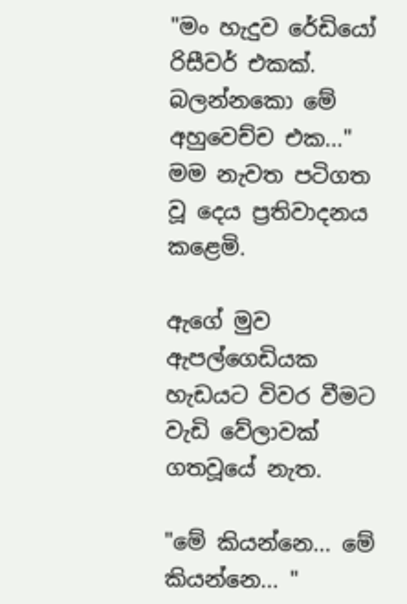"මං හැදුව රේඩියෝ රිසීවර් එකක්. බලන්නකො මේ අහුවෙච්ච එක..." මම නැවත පටිගත වූ දෙය ප්‍රතිවාදනය කළෙමි.

ඇගේ මුව ඇපල්ගෙඩියක හැඩයට විවර වීමට වැඩි වේලාවක් ගතවූයේ නැත.

"මේ කියන්නෙ... මේ කියන්නෙ... "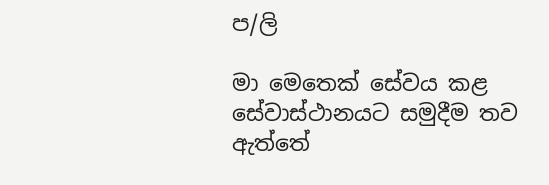ප/ලි

මා මෙතෙක් සේවය කළ සේවාස්ථානයට සමුදීම තව ඇත්තේ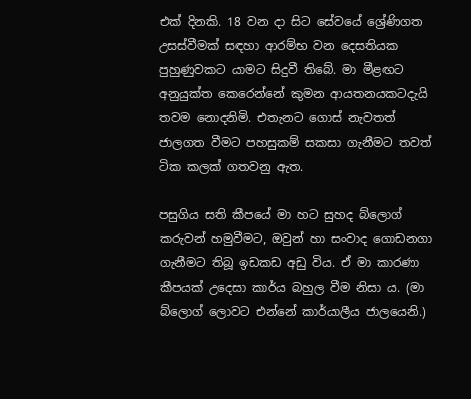එක් දිනකි. 18 වන දා සිට සේවයේ ශ්‍රේණිගත උසස්වීමක් සඳහා ආරම්භ වන දෙසතියක පුහුණුවකට යාමට සිදු‍වී තිබේ. මා මීළඟට අනුයුක්ත කෙරෙන්නේ කුමන ආයතනයකටදැයි තවම නොදනිමි. එතැනට ගොස් නැවතත් ජාලගත වීමට පහසුකම් සකසා ගැනීමට තවත් ටික කලක් ගතවනු ඇත.

පසුගිය සති කීපයේ මා හට සුහද බ්ලොග් කරුවන් හමුවීමට, ඔවුන් හා සංවාද ගොඩනගා ගැනීමට තිබූ ඉඩකඩ අඩු විය. ඒ මා කාරණා කීපයක් උදෙසා කාර්ය බහුල වීම නිසා ය. (මා බ්ලොග් ලොවට එන්නේ කාර්යාලීය ජාලයෙනි.)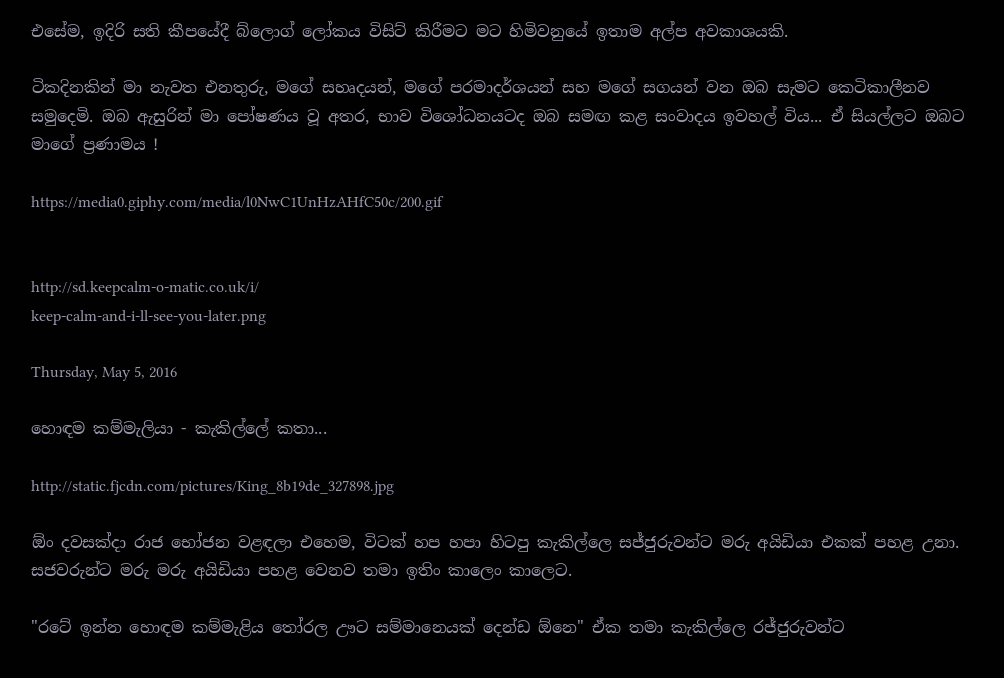එසේම, ඉදිරි සති කීපයේදී බ්ලොග් ලෝකය විසිට් කිරීමට මට හිමිවනුයේ ඉතාම අල්ප අවකාශයකි.

ටිකදිනකින් මා නැවත එනතුරු, මගේ සහෘදයන්, මගේ පරමාදර්ශයන් සහ මගේ සගයන් වන ඔබ සැමට කෙටිකාලීනව සමුදෙමි. ඔබ ඇසුරින් මා පෝෂණය වූ අතර, භාව විශෝධනයටද ඔබ සමඟ කළ සංවාදය ඉවහල් විය... ඒ සියල්ලට ඔබට මාගේ ප්‍රණාමය !

https://media0.giphy.com/media/l0NwC1UnHzAHfC50c/200.gif


http://sd.keepcalm-o-matic.co.uk/i/
keep-calm-and-i-ll-see-you-later.png

Thursday, May 5, 2016

හොඳම කම්මැලියා - කැකිල්ලේ කතා...

http://static.fjcdn.com/pictures/King_8b19de_327898.jpg

ඕං දවසක්දා රාජ භෝජන වළඳලා එහෙම, විටක් හප හපා හිටපු කැකිල්ලෙ සජ්ජුරුවන්ට මරු අයිඩියා එකක් පහළ උනා. සජවරුන්ට මරු මරු අයිඩියා පහළ වෙනව තමා ඉතිං කාලෙං කාලෙට.

"රටේ ඉන්න හොඳම කම්මැළිය තෝරල ඌට සම්මානෙයක් දෙන්ඩ ඕනෙ" ඒක තමා කැකිල්ලෙ රජ්ජුරුවන්ට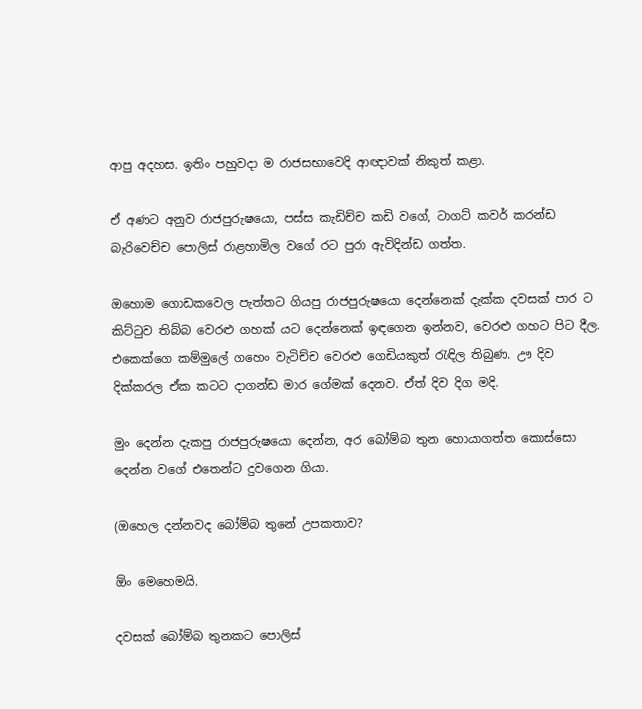ආපු අදහස. ඉතිං පහුවදා ම රාජසභාවෙදි ආ‍ඥාවක් නිකුත් කළා.

ඒ අණට අනුව රාජපුරුෂයො, පස්ස කැඩිච්ච කඩි වගේ, ටාගට් කවර් කරන්ඩ බැරිවෙච්ච පොලිස් රාළහාමිල වගේ රට පුරා ඇවිදින්ඩ ගත්ත.

ඔහොම ගොඩකවෙල පැත්තට ගියපු රාජපුරුෂයො දෙන්නෙක් දැක්ක දවසක් පාර ට කිට්ටුව තිබ්බ වෙරළු ගහක් යට දෙන්නෙක් ඉඳගෙන ඉන්නව, වෙරළු ගහට පිට දීල. එකෙක්ගෙ කම්මුලේ ගහෙං වැටිච්ච වෙරළු ගෙඩියකුත් රැඳිල තිබුණ. ඌ දිව දික්කරල ඒක කටට දාගන්ඩ මාර ගේමක් දෙනව. ඒත් දිව දිග මදි.

මුං දෙන්න දැකපු රාජපුරුෂයො දෙන්න, අර බෝම්බ තුන හොයාගත්ත කොස්සො දෙන්න වගේ එතෙන්ට දුවගෙන ගියා.

(ඔහෙල දන්නවද බෝම්බ තුනේ උපකතාව?

ඕං මෙහෙමයි.

දවසක් බෝම්බ තුනකට පොලිස්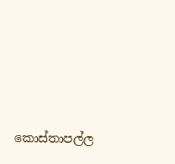කොස්තාපල්ල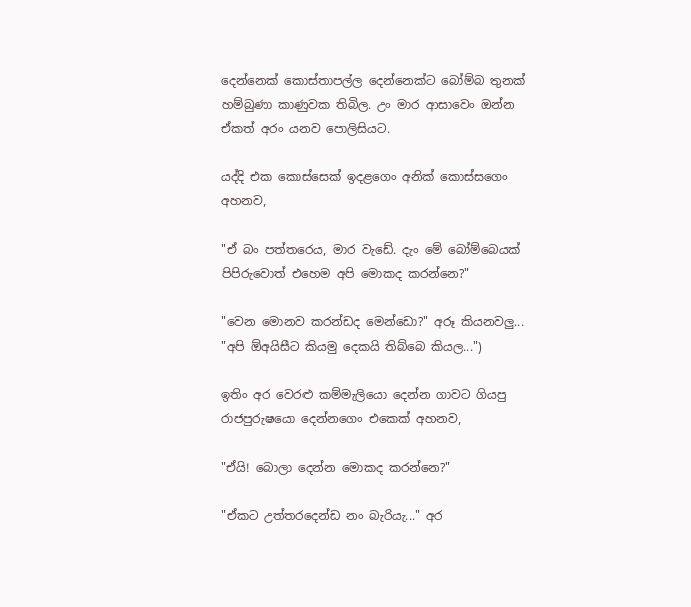දෙන්නෙක් කොස්තාපල්ල දෙන්නෙක්ට බෝම්බ තුනක් හම්බුණා කාණුවක තිබිල. උං මාර ආසාවෙං ඔන්න ඒකත් අරං යනව පොලිසියට.

යද්දි එක කොස්සෙක් ඉදළගෙං අනික් කොස්සගෙං අහනව,

"ඒ බං පත්තරෙය, මාර වැඩේ. දැං මේ බෝම්බෙයක් පිපිරුවොත් එහෙම අපි මොකද කරන්නෙ?"

"වෙන මොනව කරන්ඩද මෙන්ඩො?" අරූ කියනවලු... "අපි ඕඅයිසීට කියමු දෙකයි තිබ්බෙ කියල...")

ඉතිං අර වෙරළු කම්මැලියො දෙන්න ගාවට ගියපු රාජපුරුෂයො දෙන්නගෙං එකෙක් අහනව,

"ඒයි! බොලා‍ දෙන්න මොකද කරන්නෙ?"

"ඒකට උත්තරදෙන්ඩ නං බැරියැ..." අර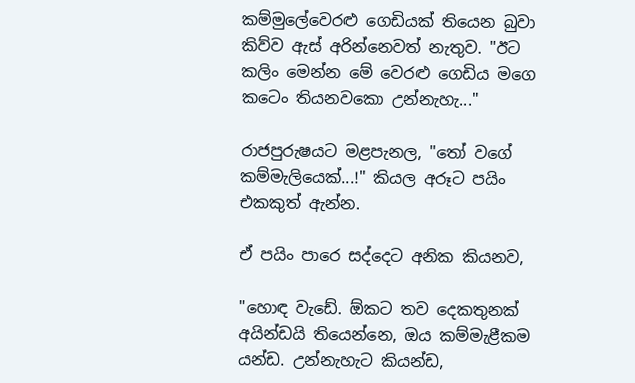කම්මුලේවෙරළු ගෙඩියක් තියෙන බුවා කිව්ව ඇස් අරින්නෙවත් නැතුව. "ඊට කලිං මෙන්න මේ වෙරළු ගෙඩිය මගෙ කටෙං තියනවකො උන්නැහැ..."

රාජපුරුෂයට මළපැනල, "තෝ වගේ කම්මැලියෙක්...!" කියල අරූට පයිං එකකුත් ඇන්න.

ඒ පයිං පාරෙ සද්දෙට අනික කියනව,

"හොඳ වැඩේ. ඕකට තව දෙකතුනක් අයින්ඩයි තියෙන්නෙ, ඔය කම්මැළීකම යන්ඩ. උන්නැහැට කියන්ඩ,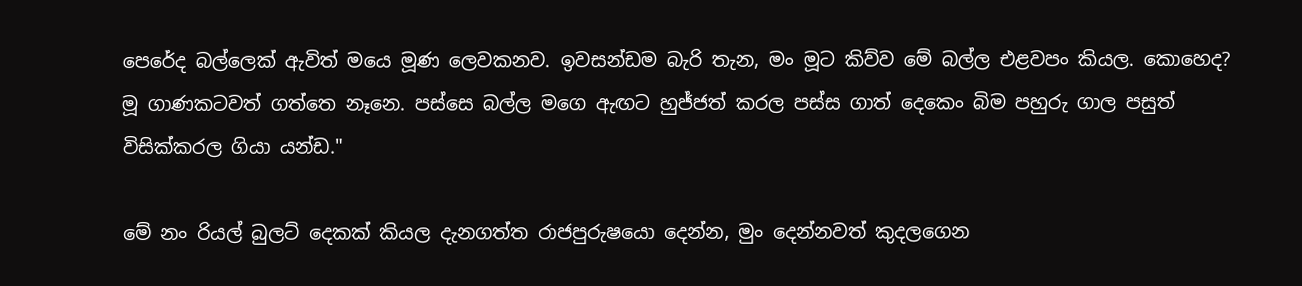පෙරේද බල්ලෙක් ඇවිත් මයෙ මූණ ලෙවකනව. ඉවසන්ඩම බැරි තැන, මං මූට කිව්ව මේ බල්ල එළවපං කියල. කොහෙද? මූ ගාණකටවත් ගත්තෙ නෑනෙ. පස්සෙ බල්ල මගෙ ඇඟට හුජ්ජත් කරල පස්ස ගාත් දෙකෙං බිම පහුරු ගාල පසුත් විසික්කරල ගියා යන්ඩ."

මේ නං රියල් බුලට් දෙකක් කියල දැනගත්ත රාජපුරුෂයො දෙන්න, මුං දෙන්නවත් කුදලගෙන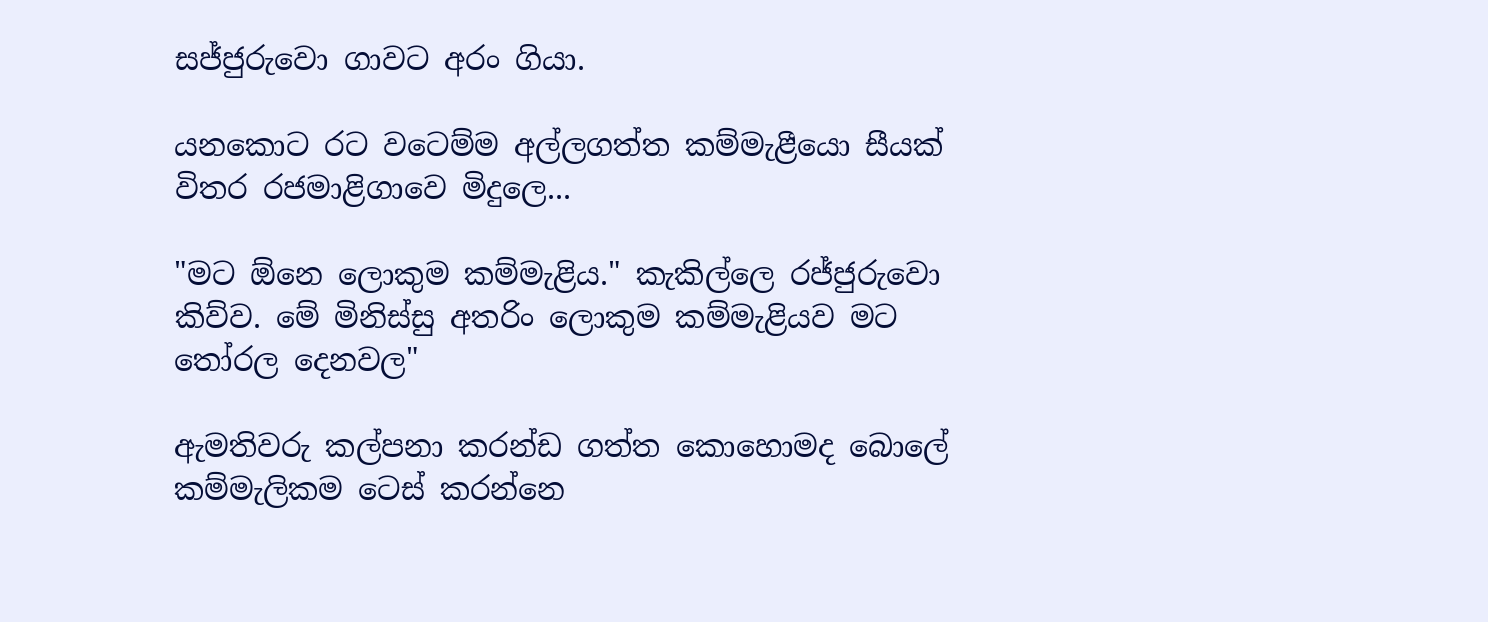සජ්ජුරුවො ගාවට අරං ගියා.

යනකොට රට වටෙම්ම අල්ලගත්ත කම්මැළීයො සීයක් විතර රජමාළිගාවෙ මිදුලෙ...

"මට ඕනෙ ලොකුම කම්මැළිය." කැකිල්ලෙ රජ්ජුරුවො කිව්ව. මේ මිනිස්සු අතරිං ලොකුම කම්මැළියව මට තෝරල දෙනවල"

ඇමතිවරු කල්පනා කරන්ඩ ගත්ත කොහොමද බොලේ කම්මැලිකම ටෙස් කරන්නෙ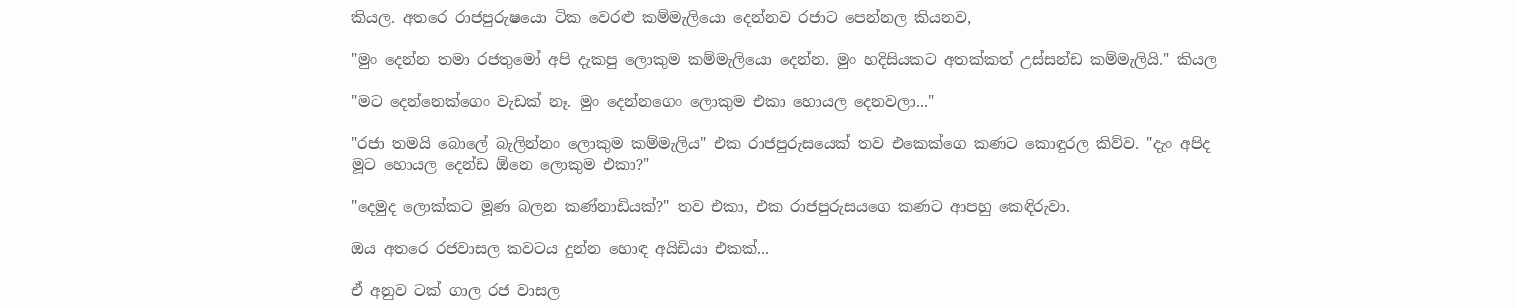කියල. අතරෙ රාජපුරුෂයො ටික වෙරළු කම්මැලියො දෙන්නව රජාට පෙන්නල කියනව,

"මුං දෙන්න තමා රජතුමෝ අපි දැකපු ලොකුම කම්මැලියො දෙන්න. මුං හදිසියකට අතක්කත් උස්සන්ඩ කම්මැලියි." කියල

"මට දෙන්නෙක්ගෙං වැඩක් නෑ. මුං දෙන්නගෙං ලොකුම එකා හොයල දෙනවලා..."

"රජා තමයි බොලේ බැලින්නං ලොකුම කම්මැලිය" එක රාජපුරුසයෙක් තව එකෙක්ගෙ කණට කොඳුරල කිව්ව. "දැං අපිද මූට හොයල දෙන්ඩ ඕනෙ ලොකුම එකා?"

"දෙමුද ලොක්කට මූණ බලන කණ්නාඩියක්?" තව එකා, එක රාජපුරුසයගෙ කණට ආපහු කෙඳිරුවා.

ඔය අතරෙ රජවාසල කවටය දුන්න හොඳ අයිඩියා එකක්...

ඒ අනුව ටක් ගාල රජ වාසල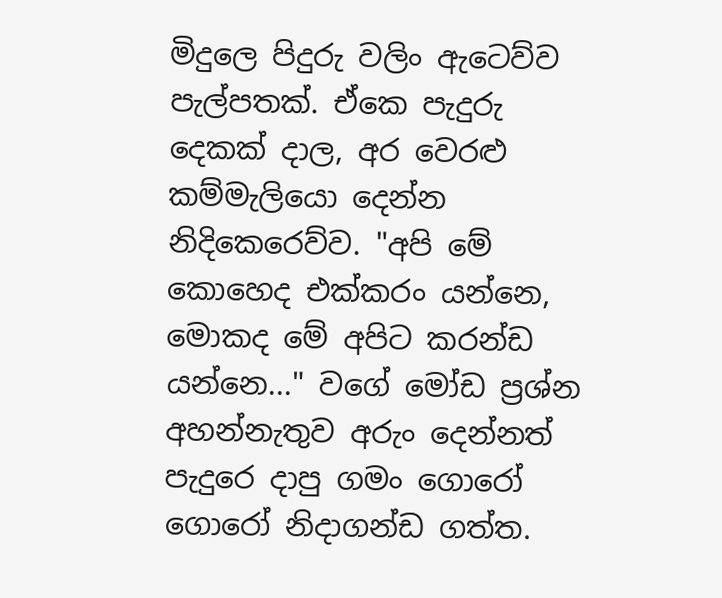මිදු‍ල‍ෙ පිදුරු වලිං ඇටෙව්ව පැල්පතක්. ඒකෙ පැදුරු දෙකක් දාල, අර වෙරළු කම්මැලියො දෙන්න නිදිකෙරෙව්ව. "අපි මේ කොහෙද එක්කරං යන්නෙ, මොකද මේ අපිට කරන්ඩ යන්නෙ..." වගේ මෝඩ ප්‍රශ්න අහන්නැතුව අරුං දෙන්නත් පැදුරෙ දාපු ගමං ගොරෝ ගොරෝ නිදාගන්ඩ ගත්ත.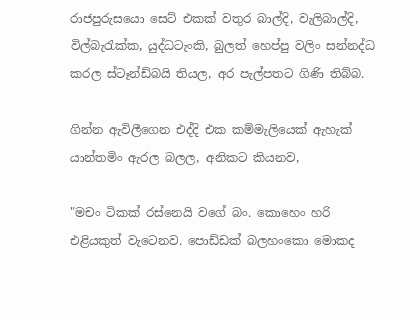රාජපුරුසයො සෙට් එකක් වතුර බාල්දි, වැලිබාල්දි, විල්බැරැක්ක, යුද්ධටැංකි, බුලත් හෙප්පු වලිං සන්නද්ධ කරල ස්ටෑන්ඩ්බයි තියල, අර පැල්පතට ගිණි තිබ්බ.

ගින්න ඇවිලීගෙන එද්දි එක කම්මැලියෙක් ඇහැක් යාන්තමිං ඇරල බලල, අනිකට කියනව,

"මචං ටිකක් රස්නෙයි වගේ බං. කොහෙං හරි එළියකුත් වැටෙනව. පොඩ්ඩක් බලහංකො මොකද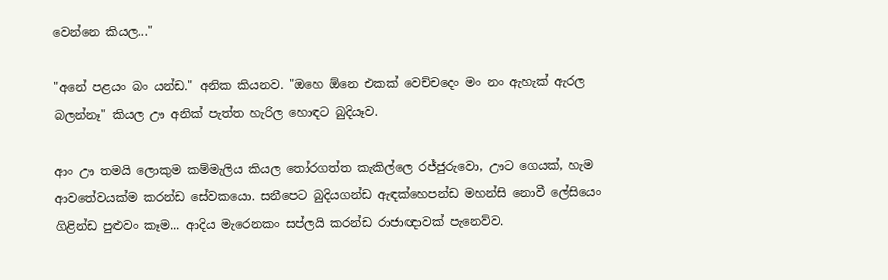වෙන්නෙ කියල..."

"අනේ පළයං බං යන්ඩ." අනික කියනව. "ඔහෙ ඕනෙ එකක් වෙච්චදෙං මං නං ඇහැක් ඇරල බලන්නෑ" කියල ඌ අනික් පැත්ත හැරිල හොඳට බුදියෑව.

ආං ඌ තමයි ලොකුම කම්මැලිය කියල තෝරගත්ත කැකිල්ලෙ රජ්ජුරුවො, ඌට ගෙයක්, හැම ආවතේවයක්ම කරන්ඩ සේවකයො. සනීපෙට බුදියගන්ඩ ඇඳක්හෙපන්ඩ මහන්සි නොවී ලේසියෙං ගිළින්ඩ පුළුවං කෑම... ආදිය මැරෙනකං සප්ලයි කරන්ඩ රාජාඥාවක් පැනෙව්ව.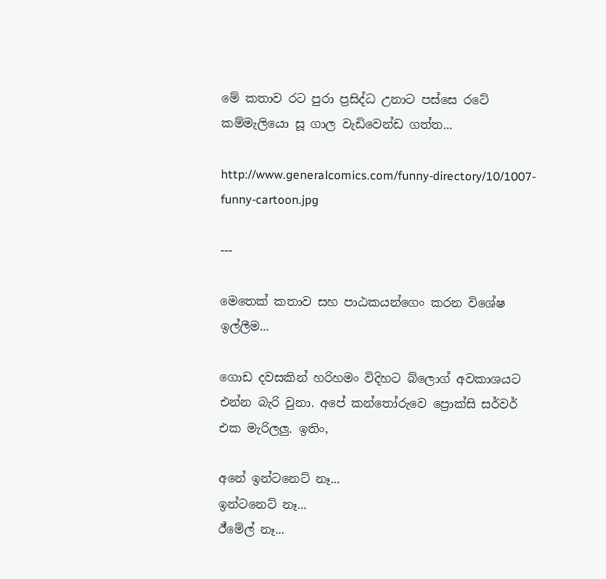මේ කතාව රට පුරා ප්‍රසිද්ධ උනාට පස්සෙ රටේ කම්මැලියො සූ ගාල වැඩිවෙන්ඩ ගත්ත...

http://www.generalcomics.com/funny-directory/10/1007-funny-cartoon.jpg

---

මෙතෙක් කතාව සහ පාඨකයන්ගෙං කරන විශේෂ ඉල්ලීම...

ගොඩ දවසකින් හරිහමං විදිහට බ්ලොග් අවකාශයට එන්න බැරි වුනා. අපේ කන්තෝරුවෙ ප්‍රොක්සි සර්වර් එක මැරිලලු. ඉතිං,

අනේ ඉන්ටනෙට් නෑ...
ඉන්ටනෙට් නෑ...
ඊ්මේල් නෑ...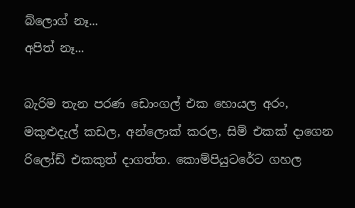බ්ලොග් නෑ...
අපිත් නෑ...

බැරිම තැන පරණ ඩොංගල් එක හොයල අරං, මකුළුදැල් කඩල, අන්ලොක් කරල, සිම් එකක් දාගෙන රිලෝඩ් එකකුත් දාගත්ත. කොම්පියුටරේට ගහල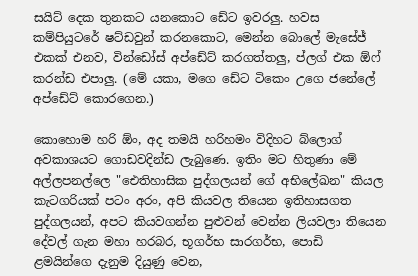සයිට් දෙක තුනකට යනකොට ‍ඩේට ඉවරලු. හවස කම්පියුටරේ ෂට්ඩවුන් කරනකොට, මෙන්න බොලේ මැසේජ් එකක් එනව, වින්ඩෝස් අප්ඩේට් කරගත්තලු, ප්ලග් එක ඕෆ් කරන්ඩ එපාලු. (මේ යකා, මගෙ ඩේට ටිකෙං උගෙ ජනේලේ අප්ඩේට් කොරගෙන.)

කොහොම හරි ඕං, අද තමයි හරිහමං විදිහට බ්ලොග් අවකාශයට ගොඩවදින්ඩ ලැබුණෙ. ඉතිං මට හිතුණා මේ අල්ලපනල්ලෙ "ඓතිහාසික පුද්ගලයන් ගේ අභිලේඛන" කියල කැටගරියක් පටං අරං, අපි කියවල තියෙන ඉතිහාසගත පුද්ගලයන්, අපට කියවගන්න පුළුවන් වෙන්න ලියවලා තියෙන දේවල් ගැන මහා හරබර, භූගර්භ සාරගර්භ, පොඩි ළමයින්ගෙ දැනුම දියුණු වෙන,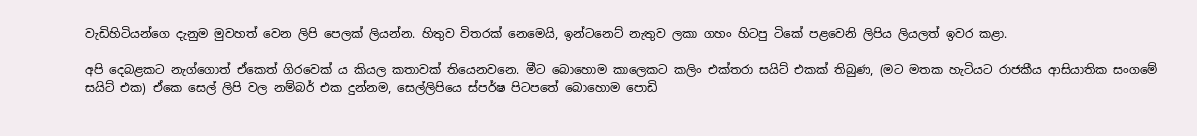වැඩිහිටියන්ගෙ දැනුම මුවහත් වෙන ලිපි පෙලක් ලියන්න. හිතුව විතරක් නෙමෙයි, ඉන්ටනෙට් නැතුව ලකා ගහං හිටපු ටිකේ පළවෙනි ලිපිය ලියලත් ඉවර කළා.

අපි දෙබළකට නැග්ගොත් ඒකෙත් ගිරවෙක් ය කියල කතාවක් තියෙනවනෙ. මීට බොහොම කාලෙකට කලිං එක්තරා සයිට් එකක් තිබුණ, (මට මතක හැටියට රාජකීය ආසියාතික සංගමේ සයිට් එක) ඒකෙ සෙල් ලිපි වල නම්බර් එක දුන්නම, සෙල්ලිපියෙ ස්පර්ෂ පිටපතේ බොහොම පොඩි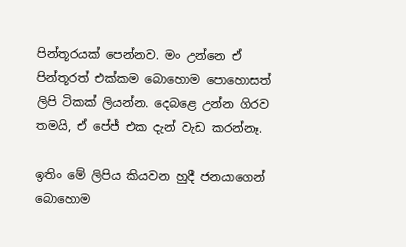පින්තූරයක් පෙන්නව. මං උන්නෙ ඒ පින්තූරත් එක්කම බොහොම පොහොසත් ලිපි ටිකක් ලියන්න. දෙබළෙ උන්න ගිරව තමයි, ඒ පේජ් එක දැන් වැඩ කරන්නෑ.

ඉතිං මේ ලිපිය කියවන හුදී ජනයාගෙන් බොහොම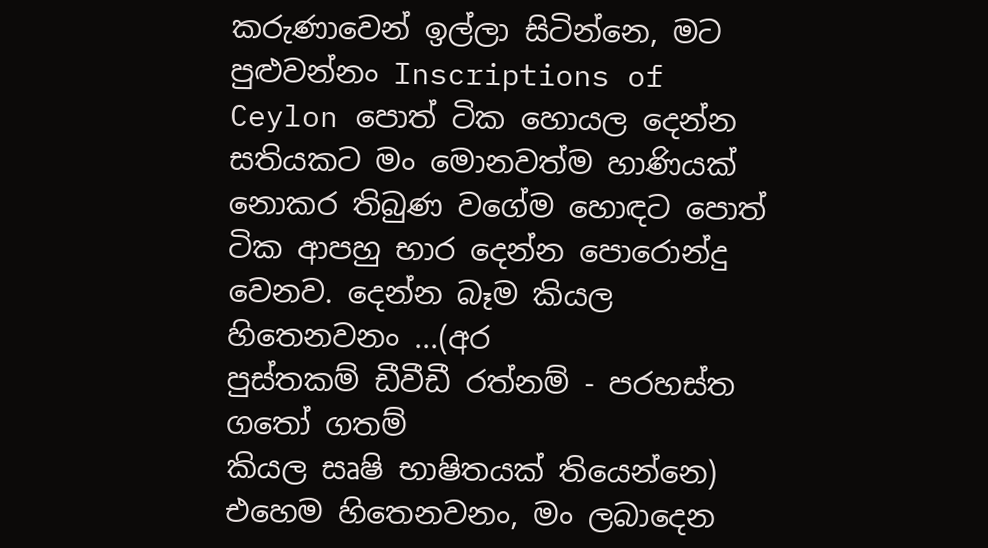කරුණාවෙන් ඉල්ලා සිටින්නෙ, මට පුළුවන්නං Inscriptions of Ceylon පොත් ටික හොයල දෙන්න සතියකට මං මොනවත්ම හාණියක් නොකර තිබුණ වගේම හොඳට පොත් ටික ආපහු භාර දෙන්න පොරොන්දු වෙනව. දෙන්න බෑම කියල හිතෙනවනං ...(අර
පුස්තකම් ඩීවීඩී රත්නම් - පරහස්ත ගතෝ ගතම්
කියල සෘෂි භාෂිතයක් තියෙන්නෙ)
එහෙම හිතෙනවනං, මං ලබාදෙන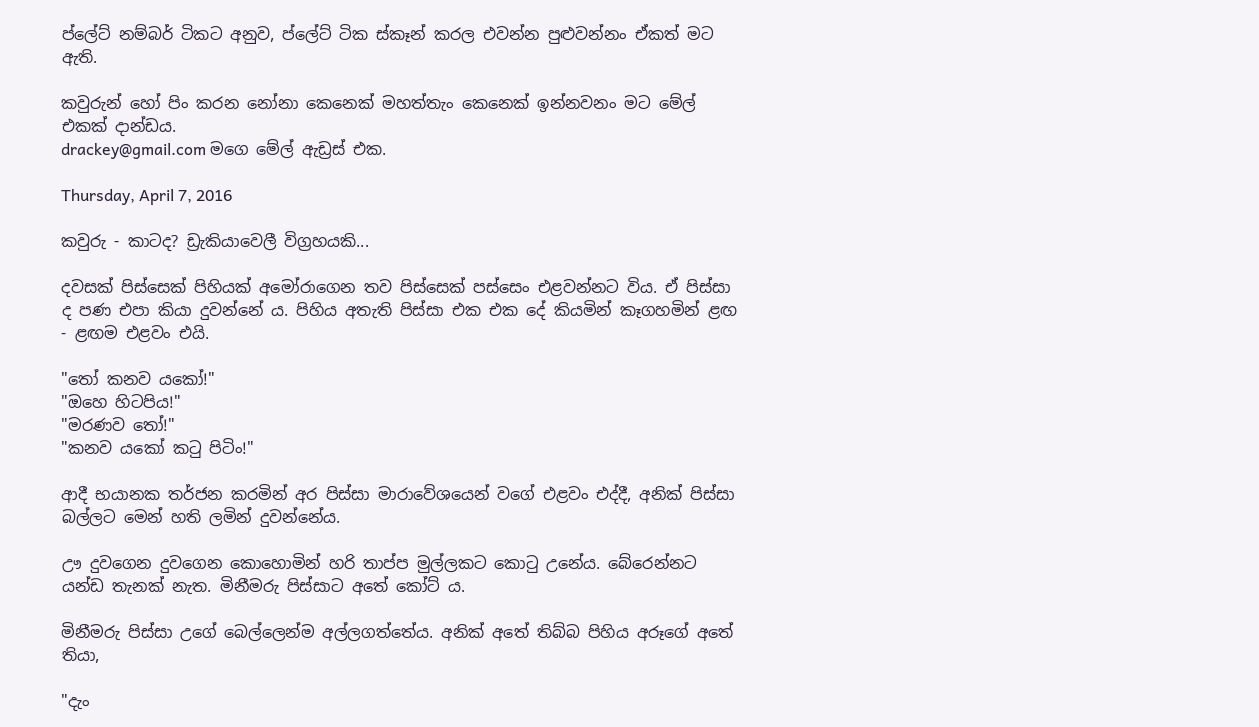ප්ලේට් නම්බර් ටිකට අනුව, ප්ලේට් ටික ස්කෑන් කරල එවන්න පුළුවන්නං ඒකත් මට ඇති.

කවුරුන් හෝ පිං කරන නෝනා කෙනෙක් මහත්තැං කෙනෙක් ඉන්නවනං මට මේල් එකක් දාන්ඩය.
drackey@gmail.com මගෙ මේල් ඇඩ්‍රස් එක.

Thursday, April 7, 2016

කවුරු - කාටද? ඩ්‍රැකියාවෙලී විග්‍රහයකි...

දවසක් පිස්සෙක් පිහියක් අමෝරාගෙන තව පිස්සෙක් පස්සෙං එළවන්නට විය. ඒ පිස්සා ද පණ එපා කියා දුවන්නේ ය. පිහිය අතැති පිස්සා‍ එක එක දේ කියමින් කෑගහමින් ළඟ - ළඟම එළවං එයි.

"තෝ කනව යකෝ!"
"ඔහෙ හිටපිය!"
"මරණව තෝ!"
"කනව යකෝ කටු පිටිං!"

ආදී භයානක තර්ජන කරමින් අර පිස්සා මාරාවේශයෙන් ‍වගේ එළවං එද්දී, අනික් පිස්සා බල්ලට මෙන් හති ලමින් දුවන්නේය.

ඌ දුවගෙන දුවගෙන කොහොමින් හරි තාප්ප මුල්ලකට කොටු උනේය. බේරෙන්නට යන්ඩ තැනක් නැත. මිනීමරු පිස්සාට අතේ කෝට් ය.

මිනීමරු පිස්සා උගේ බෙල්ලෙන්ම අල්ලගත්තේය. අනික් අතේ තිබ්බ පිහිය අරූගේ අතේ තියා,

"දැං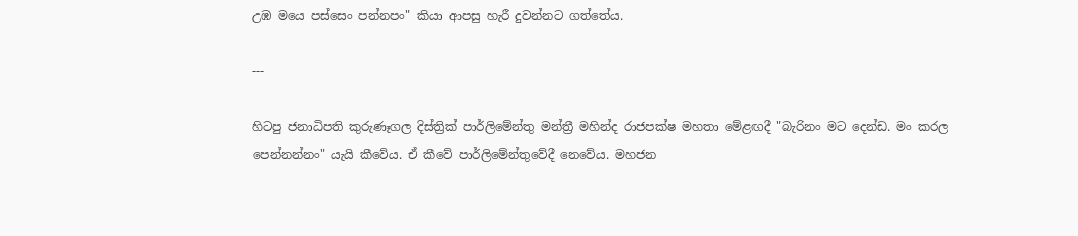උඹ මයෙ පස්සෙං පන්නපං" කියා ආපසු හැරී දුවන්නට ගත්තේය.

---

හිටපු ජනාධිපති කුරුණෑගල දිස්ත්‍රික් පාර්ලිමේන්තු මන්ත්‍රී මහින්ද රාජපක්ෂ මහතා මේළඟදී "බැරිනං මට දෙන්ඩ. මං කරල පෙන්නන්නං" යැයි කීවේය. ඒ කීවේ පාර්ලිමේන්තුවේදී නෙවේය. මහජන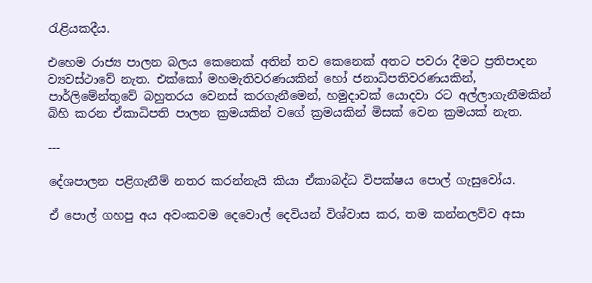රැළියකදීය.

එහෙම රාජ්‍ය පාලන බලය කෙනෙක් අතින් තව කෙනෙක් අතට පවරා දීමට ප්‍රතිපාදන ව්‍යවස්ථාවේ නැත. එක්කෝ මහමැතිවරණයකින් හෝ ජනාධිපතිවරණයකින්, පාර්ලිමේන්තුවේ බහුතරය වෙනස් කරගැනීමෙන්, හමුදාවක් යොදවා රට අල්ලාගැනීමකින් බිහි කරන ඒකාධිපති පාලන ක්‍රමයකින් වගේ ක්‍රමයකින් මිසක් වෙන ක්‍රමයක් නැත.

---

දේශපාලන පළිගැනීම් නතර කරන්නැයි කියා ඒකාබද්ධ විපක්ෂය පොල් ගැසුවෝය.

ඒ පොල් ගහපු අය අවංකවම දෙවොල් දෙවියන් විශ්වාස කර, තම කන්නලව්ව අසා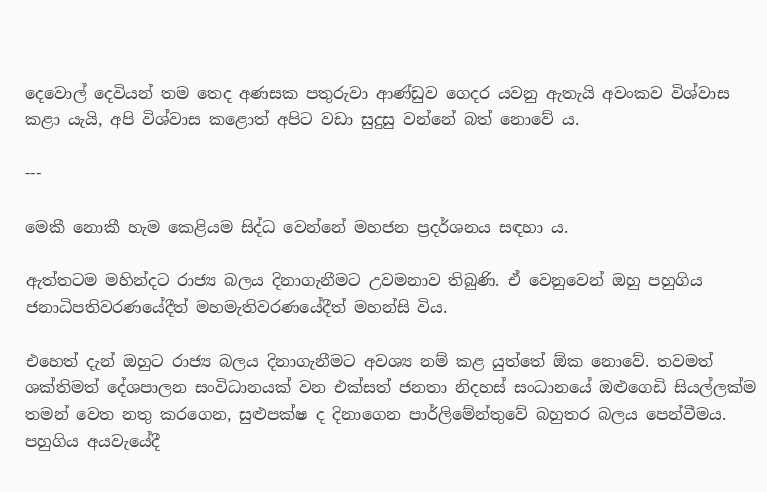දෙවොල් දෙවියන් තම තෙද අණසක පතුරුවා ආණ්ඩුව ගෙදර යවනු ඇතැයි අවංකව විශ්වාස කළා යැයි, අපි විශ්වාස කළොත් අපිට වඩා සුදුසු වන්නේ බත් නොවේ ය.

---

මෙකී නොකී හැම කෙළියම සිද්ධ වෙන්නේ මහජන ප්‍රදර්ශනය සඳහා ය.

ඇත්තටම මහින්දට රාජ්‍ය බලය දිනාගැනීමට උවමනාව තිබුණි. ඒ වෙනුවෙන් ඔහු පහුගිය ජනාධිපතිවරණයේදීත් මහමැතිවරණයේදීත් මහන්සි විය.

එහෙත් දැන් ඔහුට රාජ්‍ය බලය දිනාගැනීමට අවශ්‍ය නම් කළ යුත්තේ ඕක නොවේ. තවමත් ශක්තිමත් දේශපාලන සංවිධානයක් වන එක්සත් ජනතා නිදහස් සංධානයේ ඔළුගෙඩි සියල්ලක්ම තමන් වෙත නතු කරගෙන, සුළුපක්ෂ ද දිනාගෙන පාර්ලිමේන්තුවේ බහුතර බලය පෙන්වීමය. පහුගිය අයවැයේදී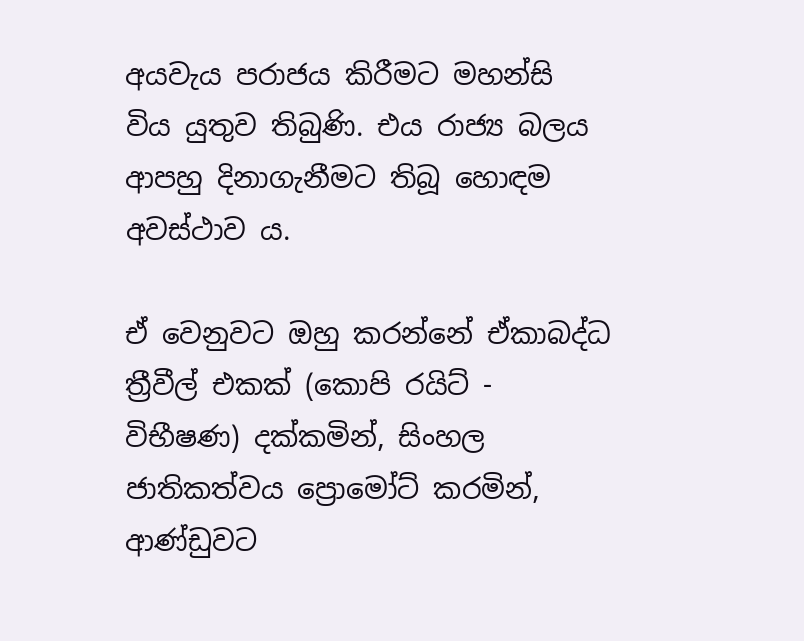අයවැය පරාජය කිරීමට මහන්සි විය යුතුව තිබුණි. එය රාජ්‍ය බලය ආපහු දිනාගැනීමට තිබූ හොඳම අවස්ථාව ය.

ඒ වෙනුවට ඔහු කරන්නේ ඒකාබද්ධ ත්‍රීවීල් එකක් (කොපි රයිට් - විභීෂණ) දක්කමින්, සිංහල ජාතිකත්වය ප්‍රොමෝට් කරමින්, ආණ්ඩුවට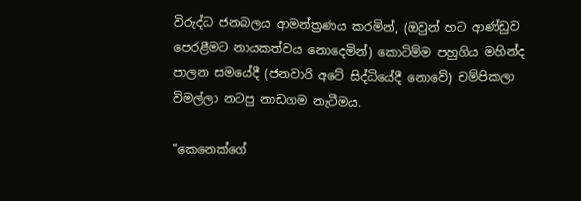විරුද්ධ ජනබලය ආමන්ත්‍රණය කරමින්, (ඔවුන් හට ආණ්ඩුව පෙරළීමට නායකත්වය නොදෙමින්) කොටිම්ම පහුගිය මහින්ද පාලන සමයේදී (ජනවාරි අටේ සිද්ධියේදී නොවේ) චම්පිකලා විමල්ලා නටපු නාඩගම නැටීමය.

"කෙනෙක්ගේ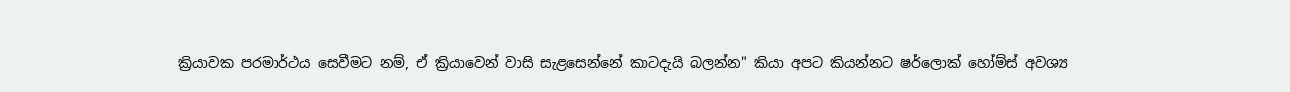ක්‍රියාවක පරමාර්ථය සෙවීමට නම්, ඒ ක්‍රියාවෙන් වාසි සැළසෙන්නේ කාටදැයි බලන්න" කියා අපට කියන්නට ෂර්ලොක් හෝම්ස් අවශ්‍ය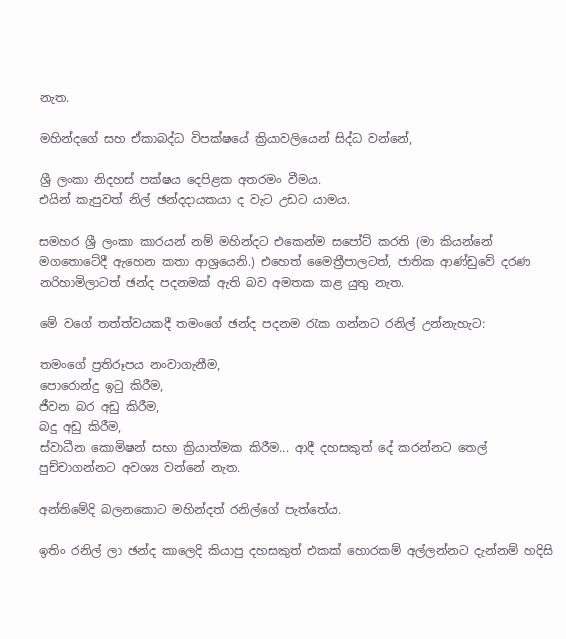නැත.

මහින්දගේ සහ ඒකාබද්ධ විපක්ෂයේ ක්‍රියාවලියෙන් සිද්ධ වන්නේ,

ශ්‍රී ලංකා නිදහස් පක්ෂය දෙපිළක අතරමං වීමය.
එයින් කැපුවත් නිල් ඡන්දදායකයා ද වැට උඩට යාමය.

සමහර ශ්‍රී ලංකා කාරයන් නම් මහින්දට එකෙන්ම සපෝට් කරති (මා කියන්නේ මගතොටේදී ඇහෙන කතා ආශ්‍රයෙනි.) එහෙත් මෛත්‍රීපාලටත්, ජාතික ආණ්ඩුවේ දරණ නරිහාමිලාටත් ඡන්ද පදනමක් ඇති බව අමතක කළ යුතු නැත.

මේ වගේ තත්ත්වයකදී තමංගේ ඡන්ද පදනම රැක ගන්නට රනිල් උන්නැහැට:

තමංගේ ප්‍රතිරූපය නංවාගැනීම,
පොරොන්දු ඉටු කිරීම,
ජීවන බර අඩු කිරීම,
බදු අඩු කිරීම,
ස්වාධීන කොමිෂන් සභා ක්‍රියාත්මක කිරීම... ආදී දහසකුත් දේ කරන්නට තෙල් පුච්චාගන්නට අවශ්‍ය වන්නේ නැත.

අන්තිමේදි බලනකොට මහින්දත් රනිල්ගේ පැත්තේය.

ඉතිං රනිල් ලා ඡන්ද කාලෙදි කියාපු දහසකුත් එකක් හොරකම් අල්ලන්නට දැන්නම් හදිසි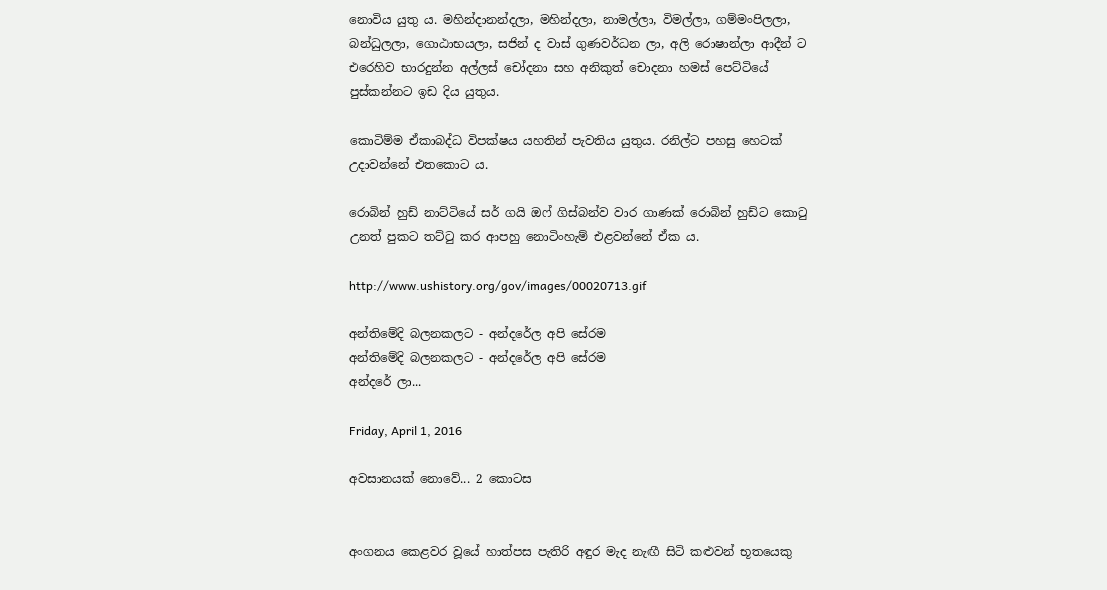නොවිය යුතු ය. මහින්දානන්දලා, මහින්දලා, නාමල්ලා, විමල්ලා, ගම්මංපිලලා, බන්ධුලලා, ගොඨාභයලා, සජින් ද වාස් ගුණවර්ධන ලා, අලි රොෂාන්ලා ආදීන් ට එරෙහිව භාරදුන්න අල්ලස් චෝදනා සහ අනිකුත් චොදනා හමස් පෙට්ටියේ පුස්කන්නට ඉඩ දිය යුතුය.

කොටිම්ම ඒකාබද්ධ විපක්ෂය යහතින් පැවතිය යුතුය. රනිල්ට පහසු හෙටක් උදාවන්නේ එතකොට ය.

රොබින් හුඩ් නාට්ටියේ සර් ගයි ඔෆ් ගිස්බන්ව වාර ගාණක් රොබින් හුඩ්ට කොටු උනත් පුකට තට්ටු කර ආපහු නොටිංහැම් එළවන්නේ ඒක ය.

http://www.ushistory.org/gov/images/00020713.gif

අන්තිමේදි බලනකලට - අන්දරේල අපි සේරම
අන්තිමේදි බලනකලට - අන්දරේල අපි සේරම
අන්දරේ ලා...

Friday, April 1, 2016

අවසානයක් නොවේ... 2 කොටස


අංගනය කෙළවර වූයේ හාත්පස පැතිරි අඳුර මැද නැඟී සිටි කළුවන් භූතයෙකු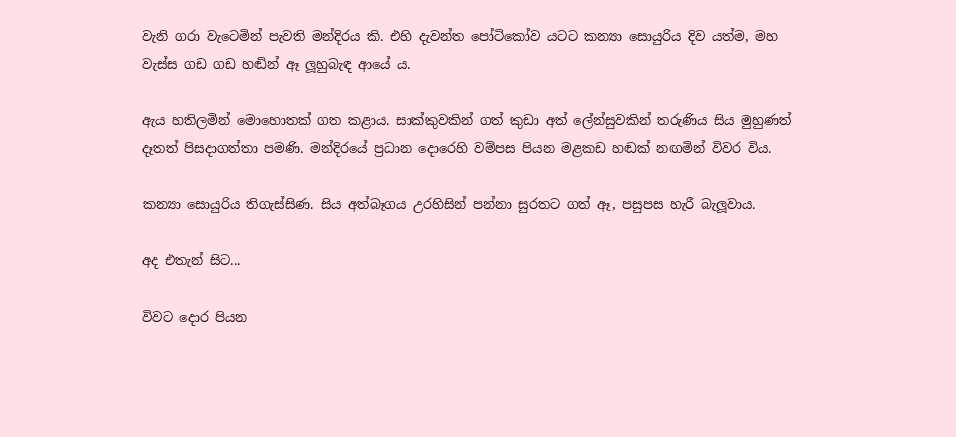වැනි ගරා වැටෙමින් පැවති මන්දිරය කි. එහි දැවන්ත පෝටිකෝව යටට කන්‍යා සොයුරිය දිව යත්ම, මහ වැස්ස ගඩ ගඩ හඬින් ඈ ලූහුබැඳ ආයේ ය.

ඇය හතිලමින් මොහොතක් ගත කළාය. සාක්කුවකින් ගත් කුඩා අත් ලේන්සුවකින් තරුණිය සිය මුහුණත් දෑතත් පිසදාගත්තා පමණි. මන්දිරයේ ප්‍රධාන දොරෙහි වම්පස පියන මළකඩ හඬක් නඟමින් විවර විය.

කන්‍යා සොයුරිය තිගැස්සිණ. සිය අත්බෑගය උරහිසින් පන්නා සුරතට ගත් ඈ, පසුපස හැරී බැලූවාය.

අද එතැන් සිට...

විවට දොර පියන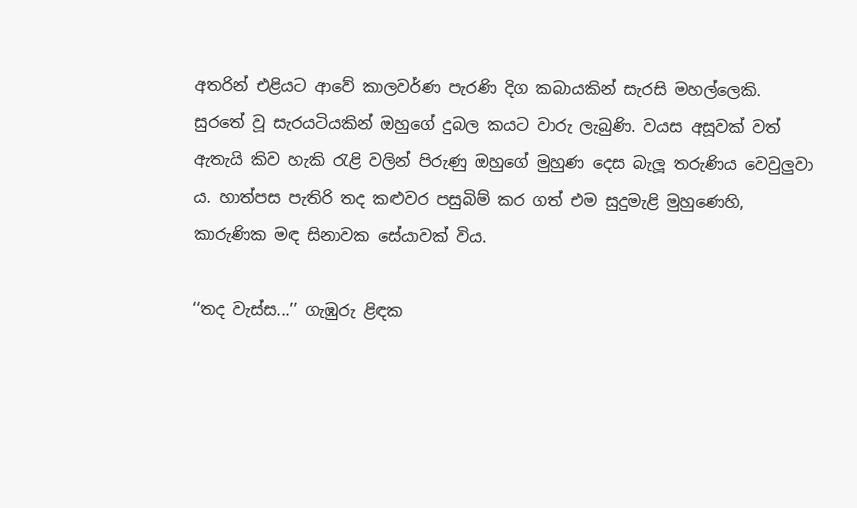අතරින් එළියට ආවේ කාලවර්ණ පැරණි දිග කබායකින් සැරසි මහල්ලෙකි. සුරතේ වූ සැරයටියකින් ඔහුගේ දුබල කයට වාරු ලැබුණි. වයස අසූවක් වත් ඇතැයි කිව හැකි රැළි වලින් පිරුණු ඔහුගේ මුහුණ දෙස බැලූ තරුණිය වෙවුලුවා ය. හාත්පස පැතිරි තද කළුවර පසුබිම් කර ගත් එම සුදුමැළි මුහුණෙහි, කාරුණික මඳ සිනාවක සේයාවක් විය.

‘‘තද වැස්ස...’’ ගැඹුරු ළිඳක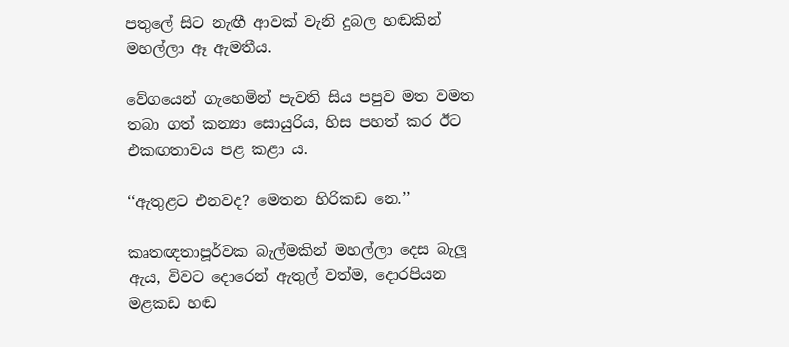පතුලේ සිට නැඟී ආවක් වැනි දුබල හඬකින් මහල්ලා ඈ ඇමතීය.

වේගයෙන් ගැහෙමින් පැවති සිය පපුව මත වමත තබා ගත් කන්‍යා සොයුරිය, හිස පහත් කර ඊට එකඟතාවය පළ කළා ය.

‘‘ඇතුළට එනවද? මෙතන හිරිකඩ නෙ.’’

කෘතඥතාපූර්වක බැල්මකින් මහල්ලා දෙස බැලූ ඇය, විවට දොරෙන් ඇතුල් වත්ම, දොරපියන මළකඩ හඬ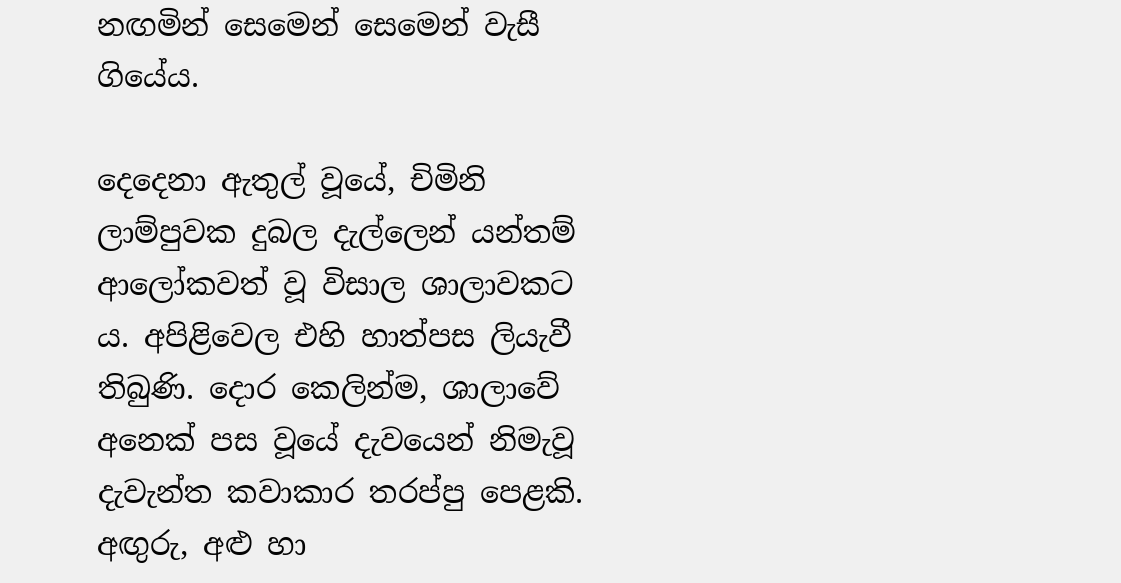නඟමින් සෙමෙන් සෙමෙන් වැසී ගියේය.

දෙදෙනා ඇතුල් වූයේ, චිමිනි ලාම්පුවක දුබල දැල්ලෙන් යන්තම් ආලෝකවත් වූ විසාල ශාලාවකට ය. අපිළිවෙල එහි හාත්පස ලියැවී තිබුණි. දොර කෙලින්ම, ශාලාවේ අනෙක් පස වූයේ දැවයෙන් නිමැවූ දැවැන්ත කවාකාර තරප්පු පෙළකි. අඟුරු, අළු හා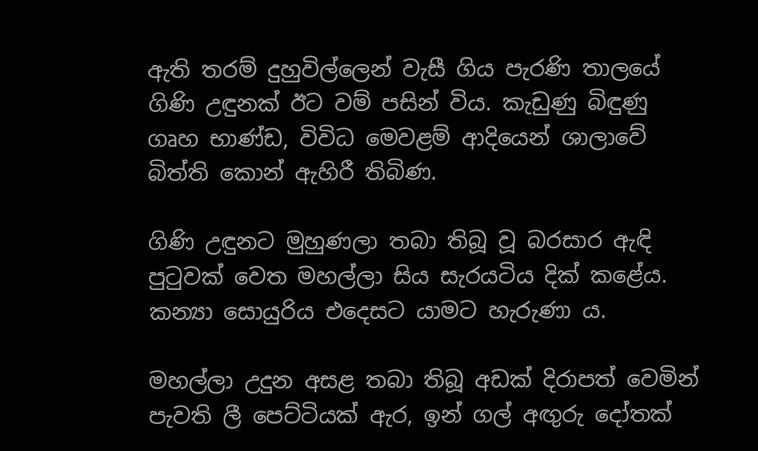ඇති තරම් දුහුවිල්ලෙන් වැසී ගිය පැරණි තාලයේ ගිණි උඳුනක් ඊට වම් පසින් විය. කැඩුණු බිඳුණු ගෘහ භාණ්ඩ, විවිධ මෙවළම් ආදියෙන් ශාලාවේ බිත්ති කොන් ඇහිරී තිබිණ.

ගිණි උඳුනට මුහුණලා තබා තිබූ වූ බරසාර ඇඳි පුටුවක් වෙත මහල්ලා සිය සැරයටිය දික් කළේය. කන්‍යා සොයුරිය එදෙසට යාමට හැරුණා ය.

මහල්ලා උදුන අසළ තබා තිබූ අඩක් දිරාපත් වෙමින් පැවති ලී පෙට්ටියක් ඇර, ඉන් ගල් අඟුරු දෝතක්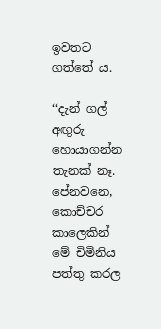ඉවතට ගත්තේ ය.

‘‘දැන් ගල් අඟුරු හොයාගන්න තැනක් නෑ. පේනවනෙ, කොච්චර කාලෙකින් මේ චිමිනිය පත්තු කරල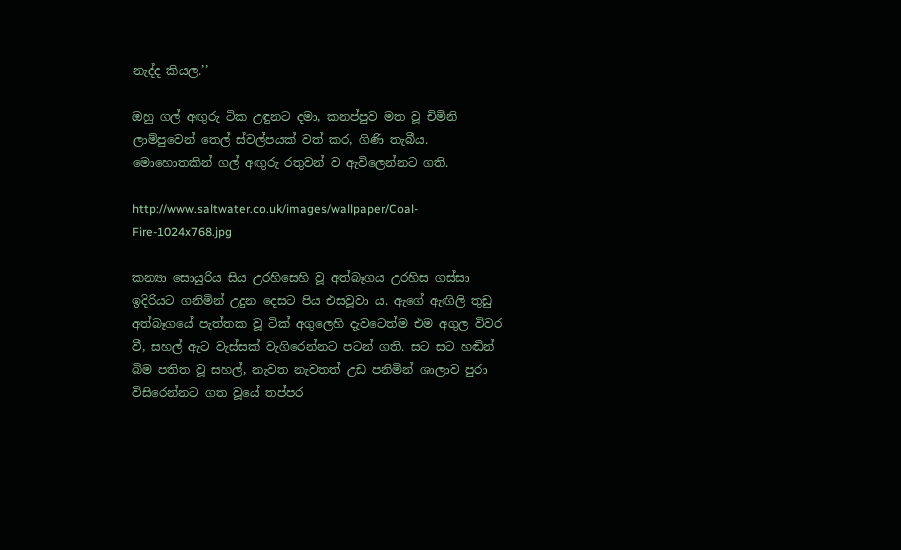නැද්ද කියල.’’

ඔහු ගල් අඟුරු ටික උඳුනට දමා, කනප්පුව මත වූ චිමිනි ලාම්පුවෙන් තෙල් ස්වල්පයක් වත් කර, ගිණි තැබීය. මොහොතකින් ගල් අඟුරු රතුවන් ව ඇවිලෙන්නට ගති.

http://www.saltwater.co.uk/images/wallpaper/Coal-Fire-1024x768.jpg

කන්‍යා සොයුරිය සිය උරහිසෙහි වූ අත්බෑගය උරහිස ගස්සා ඉදිරියට ගනිමින් උදුන දෙසට පිය එසවූවා ය. ඇගේ ඇඟිලි තුඩු අත්බෑගයේ පැත්තක වූ ටික් අගුලෙහි දැවටෙත්ම එම අගුල විවර වී, සහල් ඇට වැස්සක් වැගිරෙන්නට පටන් ගති. සට සට හඬින් බිම පතිත වූ සහල්, නැවත නැවතත් උඩ පනිමින් ශාලාව පුරා විසිරෙන්නට ගත වූයේ තප්පර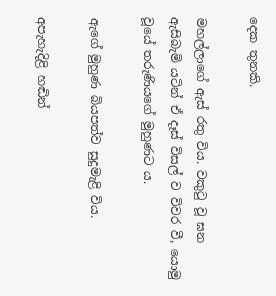දෙක තුනකි.

මහල්ලාගේ ඇස් රතු විය. වකුටු වූ ඝන ඇසිබැමි යටින් ඒ දෑස් විසල් ව විවර වී, යොමු වූයේ තරුණියගේ මුහුණට ය.

ඇගේ මුහුණ බියපත්ව සුදුමැළි විය.

අපැහැදිළි හඬින්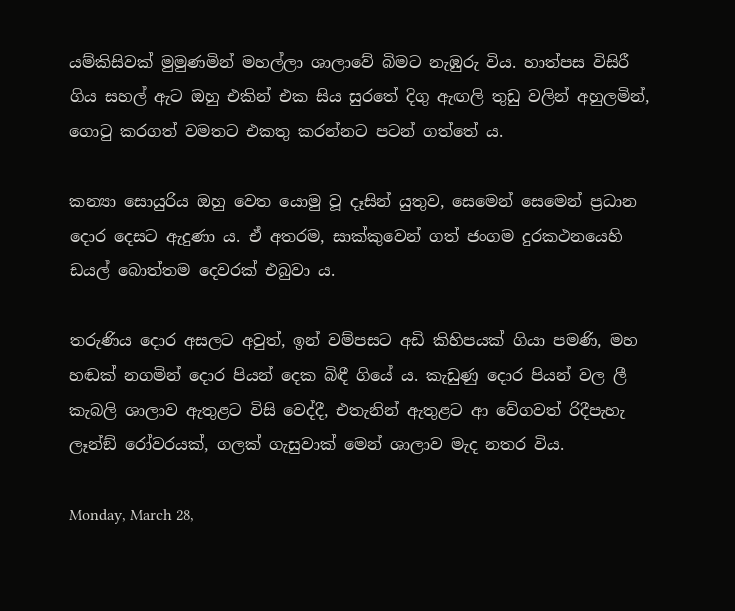යම්කිසිවක් මුමුණමින් මහල්ලා ශාලාවේ බිමට නැඹුරු විය. හාත්පස විසිරී ගිය සහල් ඇට ඔහු එකින් එක සිය සුරතේ දිගු ඇඟලි තුඩු වලින් අහුලමින්, ගොටු කරගත් වමතට එකතු කරන්නට පටන් ගත්තේ ය.

කන්‍යා සොයුරිය ඔහු වෙත යොමු වූ දෑසින් යුතුව, සෙමෙන් සෙමෙන් ප්‍රධාන දොර දෙසට ඇදුණා ය. ඒ අතරම, සාක්කුවෙන් ගත් ජංගම දුරකථනයෙහි ඩයල් බොත්තම දෙවරක් එබුවා ය.

තරුණිය දොර අසලට අවුත්, ඉන් වම්පසට අඩි කිහිපයක් ගියා පමණි, මහ හඬක් නගමින් දොර පියන් දෙක බිඳී ගියේ ය. කැඩුණු දොර පියන් වල ලී කැබලි ශාලාව ඇතුළට විසි වෙද්දී, එතැනින් ඇතුළට ආ වේගවත් රිදීපැහැ ලෑන්ඞ් රෝවරයක්, ගලක් ගැසුවාක් මෙන් ශාලාව මැද නතර විය.

Monday, March 28,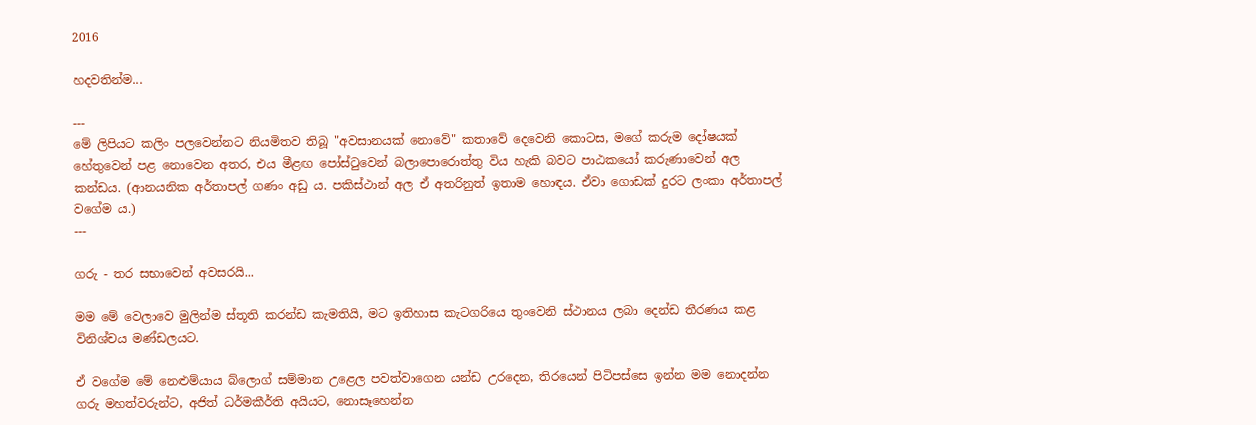2016

හදවතින්ම...

---
මේ ලිපියට කලිං පලවෙන්නට නියමිතව තිබූ "අවසානයක් නොවේ" කතාවේ දෙවෙනි කොටස, මගේ කරුම දෝෂයක් හේතුවෙන් පළ නොවෙන අතර, එය මීළඟ පෝස්ටුවෙන් බලාපොරොත්තු විය හැකි බවට පාඨකයෝ කරුණාවෙන් අල කන්ඩය. (ආනයනික අර්තාපල් ගණං අඩු ය. පකිස්ථාන් අල ඒ අතරිනුත් ඉතාම හොඳය. ඒවා ගොඩක් දුරට ලංකා අර්තාපල් වගේම ය.)
---

ගරු - තර සභාවෙන් අවසරයි...

මම මේ වෙලාවෙ මුලින්ම ස්තූති කරන්ඩ කැමතියි, මට ඉතිහාස කැටගරියෙ තුංවෙනි ස්ථානය ලබා දෙන්ඩ තීරණය කළ විනිශ්චය මණ්ඩලයට.

ඒ වගේම මේ නෙළුම්යාය බ්ලොග් සම්මාන උළෙල පවත්වාගෙන යන්ඩ උරදෙන, තිරයෙන් පිටිපස්සෙ ඉන්න මම නොදන්න ගරු මහත්වරුන්ට, අජිත් ධර්මකීර්ති අයියට, නොසෑහෙන්න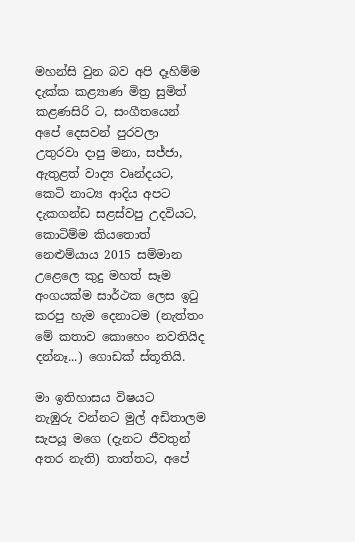මහන්සි වුන බව අපි දෑහිම්ම දැක්ක කළ්‍යාණ මිත්‍ර සුමිත් කළණසිරි ට, සංගීතයෙන් අපේ දෙසවන් පුරවලා උතුරවා දාපු මනා, සජ්ජා, ඇතුළත් වාද්‍ය වෘන්දයට, කෙටි නාට්‍ය ආදිය අපට දැකගන්ඩ සළස්වපු උදවියට, කොටිම්ම කියතොත් නෙළුම්යාය 2015 සම්මාන උළෙලෙ කුදු මහත් සෑම අංගයක්ම සාර්ථක ලෙස ඉටු කරපු හැම දෙනාටම (නැත්තං මේ කතාව කොහෙං නවතියිද දන්නෑ...) ගොඩක් ස්තූතියි.

මා ඉතිහාසය විෂයට නැඹුරු ‍වන්නට මුල් අඩිතාලම සැපයූ මගෙ (දැනට ජීවතුන් අතර නැති) තාත්තට, අපේ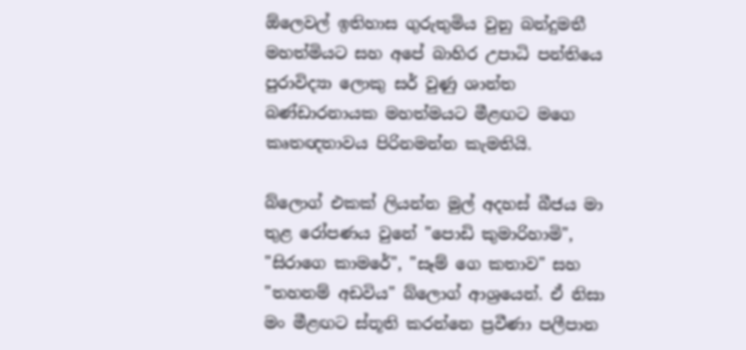ඕලෙවල් ඉතිහාස ගුරුතුමිය වුනු බන්දුමතී මහත්මියට සහ අපේ බාහිර උපාධි පන්තියෙ පුරාවිද්‍යා ලොකු සර් වුණු ශාන්ත බණ්ඩාරනායක මහත්මයට මීළඟට මගෙ කෘතඥතාවය පිරිනමන්න කැමතියි.

බ්ලොග් එකක් ලියන්න මුල් අදහස් බීජය මා තුළ රෝපණය වුනේ "පොඩි කුමාරිහාමි", "සිරාගෙ කාමරේ", "සෑම් ගෙ කතාව" සහ "තහනම් අඩවිය" බ්ලොග් ආශ්‍රයෙන්. ඒ නිසා මං මීළඟට ස්තූති කරන්නෙ ප්‍රවීණා පලීපාන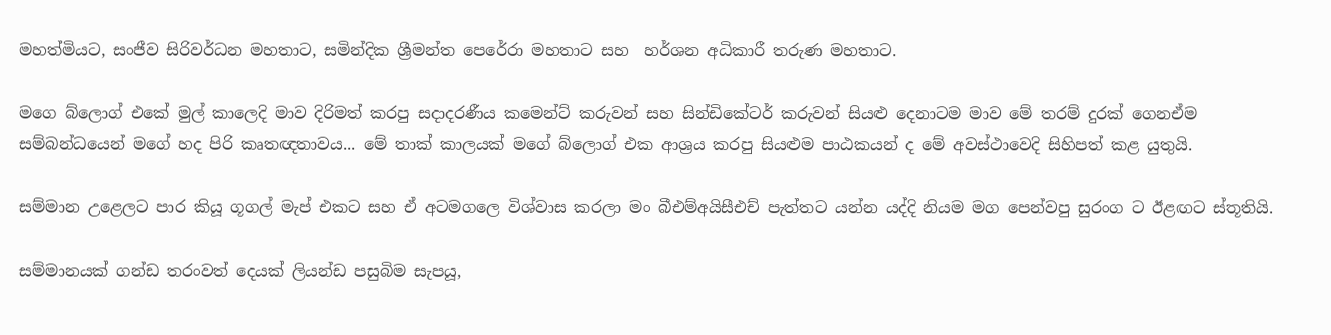මහත්මියට, සංජීව සිරිවර්ධන මහතාට, සමින්දික ශ්‍රීමන්ත පෙරේරා මහතාට සහ  හර්ශන අධිකාරී තරුණ මහතාට.

මගෙ බ්ලොග් එකේ මුල් කාලෙදි මාව දිරිමත් කරපු සදාදරණීය කමෙන්ට් කරුවන් සහ සින්ඩිකේටර් කරුවන් සියළු දෙනාටම මාව මේ තරම් දුරක් ගෙනඒම සම්බන්ධයෙන් මගේ හද පිරි කෘතඥතාවය... මේ තාක් කාලයක් මගේ බ්ලොග් එක ආශ්‍රය කරපු සියළුම පාඨකයන් ද මේ අවස්ථාවෙදි සිහිපත් කළ යුතුයි.

සම්මාන උළෙලට පාර කියූ ගූගල් මැප් එකට සහ ඒ අටමගලෙ විශ්වාස කරලා මං බීඑම්අයිසීඑච් පැත්තට යන්න යද්දි නියම මග පෙන්වපු සුරංග ට ඊළඟට ස්තූතියි.

සම්මානයක් ගන්ඩ තරංවත් දෙයක් ලියන්ඩ පසුබිම සැපයූ,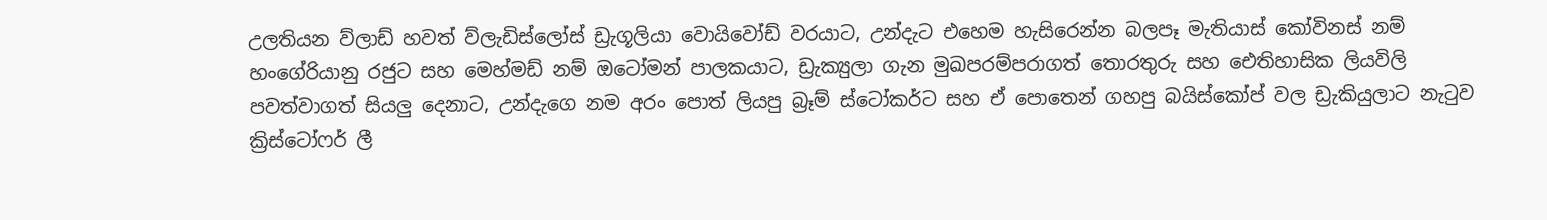උලතියන ව්ලාඩ් හවත් ව්ලැඩිස්ලෝස් ඩ්‍රැගූලියා වොයිවෝඩ් වරයාට, උන්දැට එහෙම හැසිරෙන්න බලපෑ මැතියාස් කෝවිනස් නම් හංගේරියානු රජුට සහ මෙහ්මඩ් නම් ඔටෝමන් පාලකයාට, ඩ්‍රැක්‍යුලා ගැන මුඛපරම්පරාගත් තොරතුරු සහ ඓතිහාසික ලියවිලි පවත්වාගත් සියලු දෙනාට, උන්දැගෙ නම අරං පොත් ලියපු බ්‍රෑම් ස්ටෝකර්ට සහ ඒ පොතෙන් ගහපු බයිස්කෝප් වල ඩ්‍රැකියුලාට නැටුව ක්‍රිස්ටෝෆර් ලී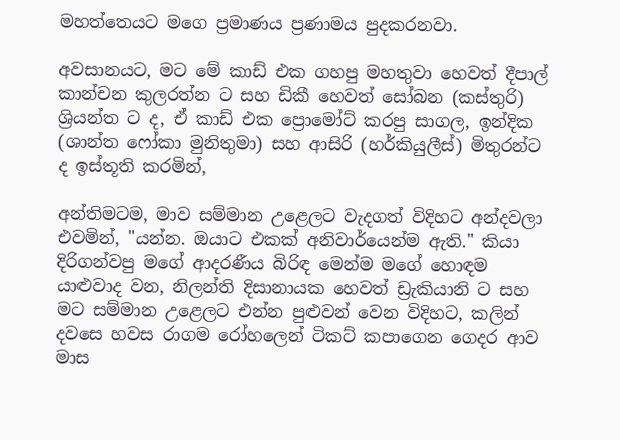මහත්තෙයට මගෙ ප්‍රමාණය ප්‍රණාමය පුදකරනවා.

අවසානයට, මට මේ කාඩ් එක ගහපු මහතුවා හෙවත් දීපාල් කාන්චන කුලරත්න ට සහ ඩිකී හෙවත් සෝබන (කස්තුරි) ශ්‍රියන්ත ට ද, ඒ කාඩ් එක ප්‍රොමෝට් කරපු සාගල, ඉන්දික (ශාන්ත ෆෝකා මුනිතුමා) සහ ආසිරි (හර්කියුලීස්) මිතුරන්ට ද ඉස්තූති කරමින්,

අන්තිමටම, මාව සම්මාන උළෙලට වැදගත් විදිහට අන්දවලා එවමින්, "යන්න. ඔයාට එකක් අනිවාර්යෙන්ම ඇති." කියා දිරිගන්වපු මගේ ආදරණීය බිරිඳ මෙන්ම මගේ හොඳම යාළුවාද වන, නිලන්ති දිසානායක හෙවත් ඩ්‍රැකියානි ට සහ මට ‍සම්මාන උළෙලට එන්න පුළුවන් වෙන විදිහට, කලින් දවසෙ හවස රාගම රෝහලෙන් ටිකට් කපාගෙන ගෙදර ආව මාස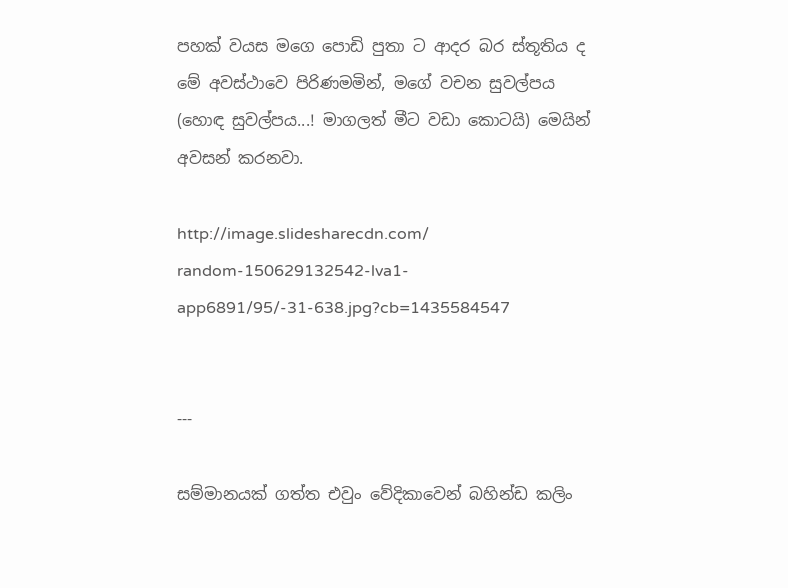පහක් වයස මගෙ පොඩි පුතා ට ආදර බර ස්තූතිය ‍ද මේ අවස්ථාවෙ පිරිණමමින්, මගේ වචන සුවල්පය (හොඳ සුවල්පය...! මාගලත් මීට වඩා කොටයි) මෙයින් අවසන් කරනවා.

http://image.slidesharecdn.com/
random-150629132542-lva1-app6891/95/-31-638.jpg?cb=1435584547


---

සම්මානයක් ගත්ත එවුං වේදිකාවෙන් බහින්ඩ කලිං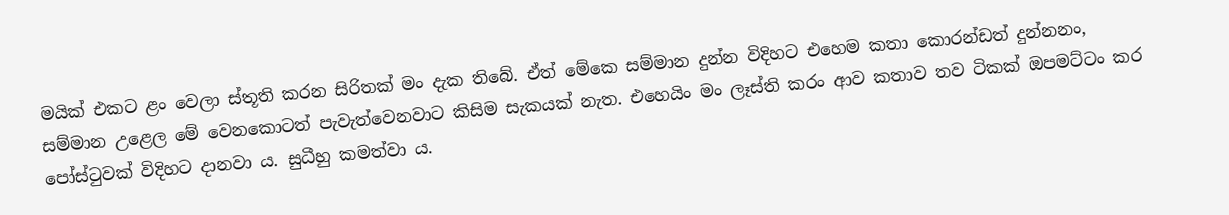මයික් එකට ළං වෙලා ස්තූති කරන සිරිතක් මං දැක තිබේ. ඒත් මේකෙ සම්මාන දුන්න විදිහට එහෙම කතා කොරන්ඩත් දුන්නනං, සම්මාන උළෙ‍ල මේ වෙනකොටත් පැවැත්වෙනවාට කිසිම සැකයක් නැත. එහෙයිං මං ලෑස්ති කරං ආව කතාව තව ටිකක් ඔපමට්ටං කර පෝස්ටුවක් විදිහට දානවා ය. සුධීහු කමත්වා ය.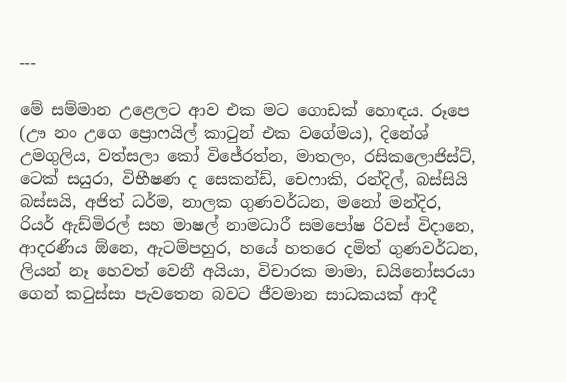---

මේ සම්මාන උළෙලට ආව එක මට ගොඩක් හොඳය. රූපෙ (ඌ නං උගෙ ප්‍රොෆයිල් කාටුන් එක වගේමය), දිනේශ් උමගුලිය, වත්සලා කෝ විජේරත්න, මාතලං, රසිකලොජිස්ට්, ටෙක් සයුරා, විභීෂණ ‍ද සෙකන්ඩ්, චෙෆාකි, රන්දිල්, බස්සියි බස්සයි, අජිත් ධර්ම, නාලක ගුණවර්ධන, මනෝ මන්දිර, රියර් ඇඩ්මිරල් සහ මාෂල් නාමධාරී සමපෝෂ රිවස් විදානෙ, ආදරණීය ඕනෙ, ඇටම්පහුර, හයේ හතරෙ දමිත් ගුණවර්ධන, ලියන් නෑ හෙවත් වෙනී අයියා, විචාරක මාමා, ඩයිනෝසරයා ගෙන් කටුස්සා පැවතෙන බවට ජීවමාන සාධකයක් ආදී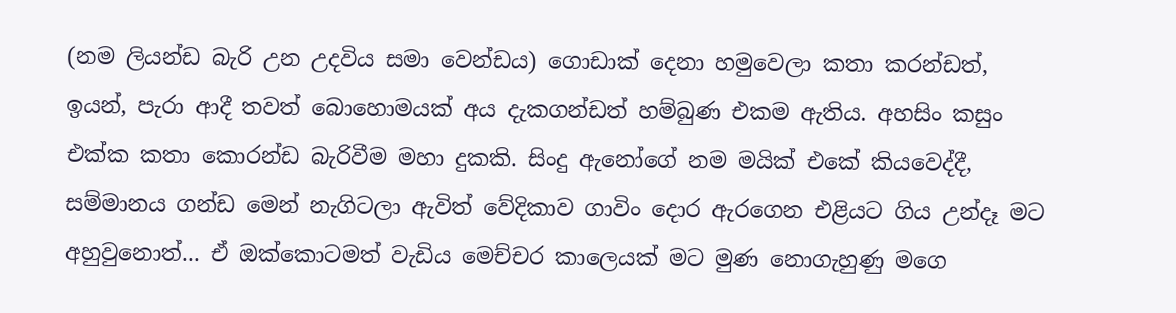(නම ලියන්ඩ බැරි උන උදවිය සමා වෙන්ඩය) ගොඩාක් දෙනා හමුවෙලා කතා කරන්ඩත්, ඉයන්, පැරා ආදී තවත් බොහොමයක් අය දැකගන්ඩත් හම්බුණ එකම ඇතිය. අහසිං කසුං එක්ක කතා කොරන්ඩ බැරිවීම මහා දුකකි. සිංදු ඇනෝගේ නම මයික් එකේ කියවෙද්දී, සම්මානය ගන්ඩ මෙන් නැගිටලා ඇවිත් වේදිකාව ගාවිං දොර ඇරගෙන එළියට ගිය උන්දෑ මට අහුවුනොත්... ඒ ඔක්කොටමත් වැඩිය මෙච්චර කාලෙයක් මට මුණ නොගැහුණු මගෙ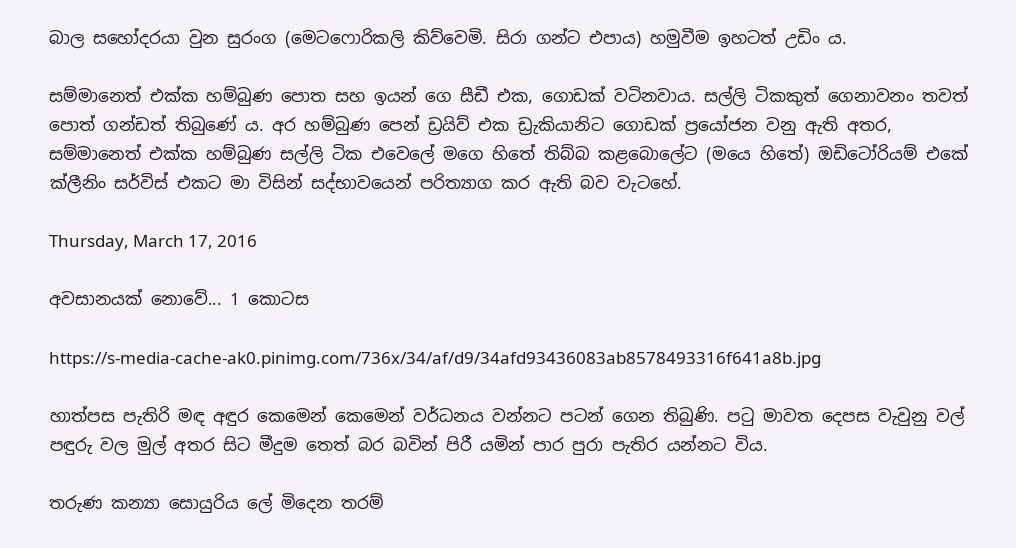බාල සහෝදරයා වුන සුරංග (මෙටෆොරිකලි කිව්වෙමි. සිරා ගන්ට එපාය) හමුවීම ඉහටත් උඩිං ය.

සම්මානෙත් එක්ක හම්බුණ පොත සහ ඉයන් ගෙ සීඩී එක, ගොඩක් වටිනවාය. සල්ලි ටිකකුත් ගෙනාවනං තවත් පොත් ගන්ඩත් තිබුණේ ය. අර හම්බුණ පෙන් ඩ්‍රයිව් එක ඩ්‍රැකියානිට ගොඩක් ප්‍රයෝජන වනු ඇති අතර, සම්මානෙත් එක්ක හම්බුණ සල්ලි ටික එවෙලේ මගෙ හිතේ තිබ්බ කළබොලේට (මයෙ හිතේ) ඔඩිටෝරියම් එකේ ක්ලීනිං සර්විස් එකට මා විසින් සද්භා‍වයෙන් පරිත්‍යාග කර ඇති බව වැටහේ.

Thursday, March 17, 2016

අවසානයක් නොවේ... 1 කොටස

https://s-media-cache-ak0.pinimg.com/736x/34/af/d9/34afd93436083ab8578493316f641a8b.jpg

හාත්පස පැතිරි මඳ අඳුර කෙමෙන් කෙමෙන් වර්ධනය වන්නට පටන් ගෙන තිබුණි. පටු මාවත දෙපස වැවුනු වල් පඳුරු වල මුල් අතර සිට මීදුම තෙත් බර බවින් පිරී යමින් පාර පුරා පැතිර යන්නට විය.

තරුණ කන්‍යා සොයුරිය ලේ මිදෙන තරම්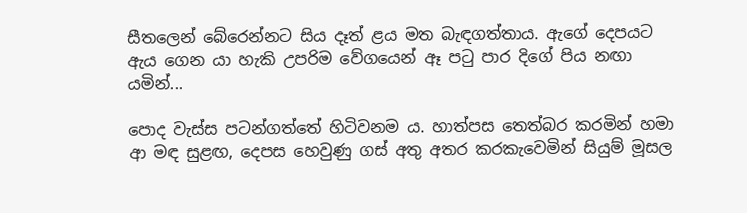සීතලෙන් බේරෙන්නට සිය දෑත් ළය මත බැඳගත්තාය. ඇගේ දෙපයට ඇය ගෙන යා හැකි උපරිම වේගයෙන් ඈ පටු පාර දිගේ පිය නඟා යමින්...

පොද වැස්ස පටන්ගත්තේ හිටිවනම ය. හාත්පස තෙත්බර කරමින් හමා ආ මඳ සුළඟ, දෙපස හෙවුණු ගස් අතු අතර කරකැවෙමින් සියුම් මූසල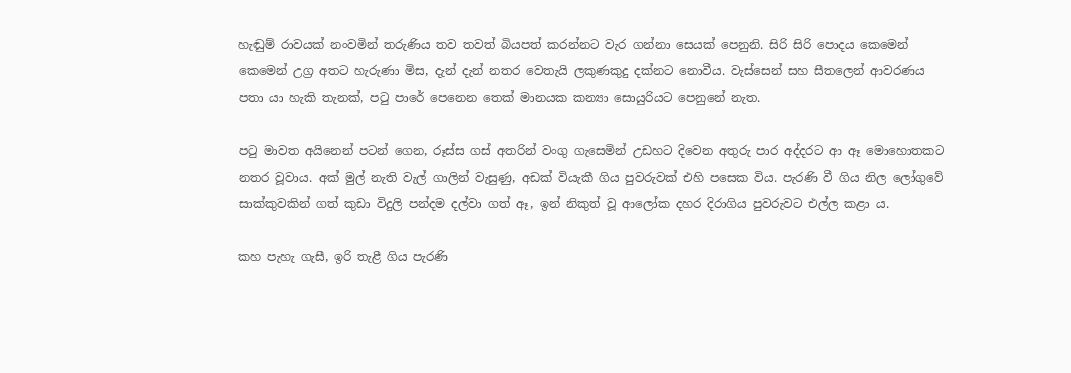හැඬුම් රාවයක් නංවමින් තරුණිය තව තවත් බියපත් කරන්නට වැර ගන්නා සෙයක් පෙනුනි. සිරි සිරි පොදය කෙමෙන් කෙමෙන් උග්‍ර අතට හැරුණා මිස, දැන් දැන් නතර වෙතැයි ලකුණකුදු දක්නට නොවීය. වැස්සෙන් සහ සීතලෙන් ආවරණය පතා යා හැකි තැනක්, පටු පාරේ පෙනෙන තෙක් මානයක කන්‍යා සොයුරියට පෙනුනේ නැත.

පටු මාවත අයිනෙන් පටන් ගෙන, රූස්ස ගස් අතරින් වංගු ගැසෙමින් උඩහට දිවෙන අතුරු පාර අද්දරට ආ ඈ මොහොතකට නතර වූවාය. අක් මුල් නැති වැල් ගාලින් වැසුණු, අඩක් වියැකී ගිය පුවරුවක් එහි පසෙක විය. පැරණි වී ගිය නිල ලෝගුවේ සාක්කුවකින් ගත් කුඩා විදුලි පන්දම දල්වා ගත් ඈ, ඉන් නිකුත් වූ ආලෝක දහර දිරාගිය පුවරුවට එල්ල කළා ය.

කහ පැහැ ගැසී, ඉරි තැළී ගිය පැරණි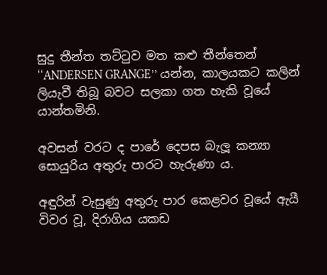සුදු තීන්ත තට්ටුව මත කළු තීන්තෙන් ‘‘ANDERSEN GRANGE’’ යන්න, කාලයකට කලින් ලියැවී තිබූ බවට සලකා ගත හැකි වූයේ යාන්තමිනි.

අවසන් වරට ද පාරේ දෙපස බැලූ කන්‍යා සොයුරිය අතුරු පාරට හැරුණා ය.

අඳුරින් වැසුණු අතුරු පාර කෙළවර වූයේ ඇයී විවර වූ, දිරාගිය යකඩ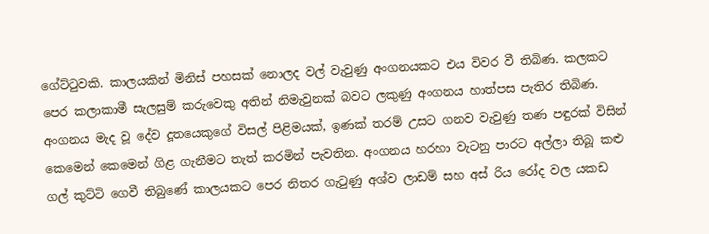ගේට්ටුවකි. කාලයකින් මිනිස් පහසක් නොලද වල් වැවුණු අංගනයකට එය විවර වී තිබිණ. කලකට පෙර කලාකාමී සැලසුම් කරුවෙකු අතින් නිමැවුනක් බවට ලකුණු අංගනය හාත්පස පැතිර තිබිණ. අංගනය මැද වූ දේව දූතයෙකුගේ විසල් පිළිමයක්, ඉණක් තරම් උසට ගනව වැවුණු තණ පඳුරක් විසින් කෙමෙන් කෙමෙන් ගිළ ගැනීමට තැත් කරමින් පැවතින. අංගනය හරහා වැටනු පාරට අල්ලා තිබූ කළු ගල් කුට්ටි ගෙවී තිබුණේ කාලයකට පෙර නිතර ගැටුණු අශ්ව ලාඩම් සහ අස් රිය රෝද වල යකඩ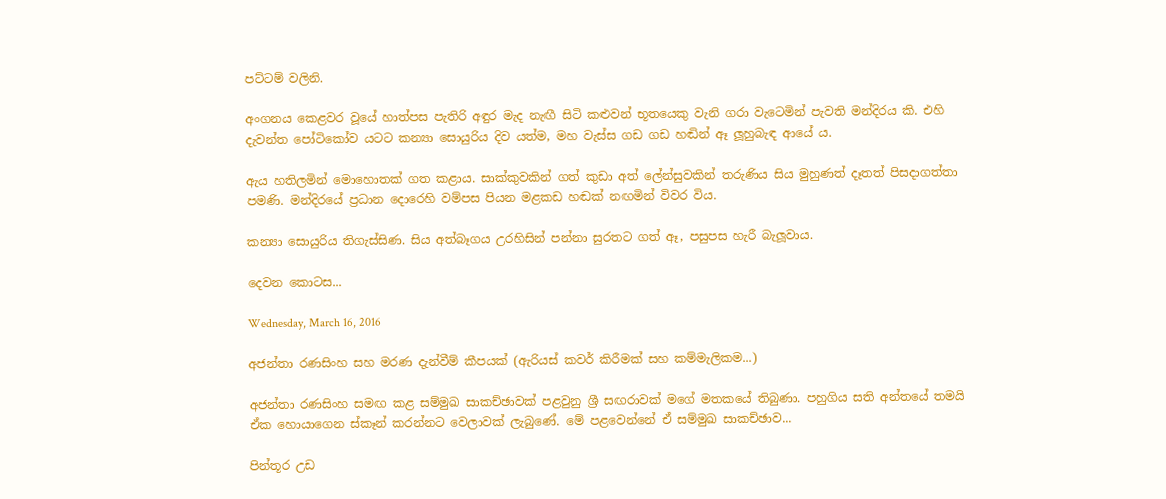පට්ටම් වලිනි.

අංගනය කෙළවර වූයේ හාත්පස පැතිරි අඳුර මැද නැඟී සිටි කළුවන් භූතයෙකු වැනි ගරා වැටෙමින් පැවති මන්දිරය කි. එහි දැවන්ත පෝටිකෝව යටට කන්‍යා සොයුරිය දිව යත්ම, මහ වැස්ස ගඩ ගඩ හඬින් ඈ ලූහුබැඳ ආයේ ය.

ඇය හතිලමින් මොහොතක් ගත කළාය. සාක්කුවකින් ගත් කුඩා අත් ලේන්සුවකින් තරුණිය සිය මුහුණත් දෑතත් පිසදාගත්තා පමණි. මන්දිරයේ ප්‍රධාන දොරෙහි වම්පස පියන මළකඩ හඬක් නඟමින් විවර විය.

කන්‍යා සොයුරිය තිගැස්සිණ. සිය අත්බෑගය උරහිසින් පන්නා සුරතට ගත් ඈ, පසුපස හැරී බැලූවාය.

දෙවන කොටස...

Wednesday, March 16, 2016

අජන්තා රණසිංහ සහ මරණ දැන්වීම් කීපයක් (ඇරියස් කවර් කිරීමක් සහ කම්මැලිකම...)

අජන්තා රණසිංහ සමඟ කළ සම්මුඛ සාකච්ඡාවක් පළවුනු ශ්‍රී සඟරාවක් මගේ මතකයේ තිබුණා. පහුගිය සති අන්තයේ තමයි ඒක හොයාගෙන ස්කෑන් කරන්නට වෙලාවක් ලැබුණේ. මේ පළවෙන්නේ ඒ සම්මුඛ සාකච්ඡාව...

පින්තූර උඩ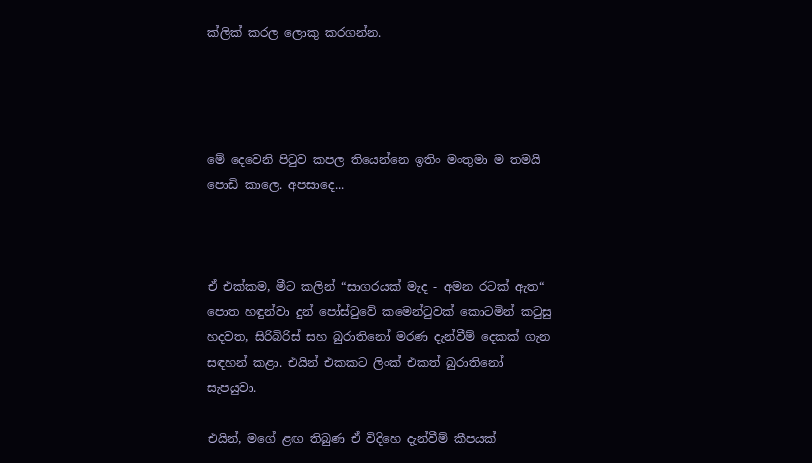ක්ලික් කරල ලොකු කරගන්න.




මේ දෙවෙනි පිටුව කපල තියෙන්නෙ ඉතිං මංතුමා ම තමයි පොඩි කාලෙ. අපසාදෙ...



ඒ එක්කම, මීට කලින් “සාගරයක් මැද - අමන රටක් ඇත“ පොත හඳුන්වා දුන් පෝස්ටුවේ කමෙන්ටුවක් කොටමින් කටුසු හදවත, සිරිබිරිස් සහ බුරාතිනෝ මරණ දැන්වීම් දෙකක් ගැන සඳහන් කළා. එයින් එකකට ලිංක් එකත් බුරාතිනෝ සැපයුවා.

එයින්, මගේ ළඟ තිබුණ ඒ විදිහෙ දැන්වීම් කීපයක්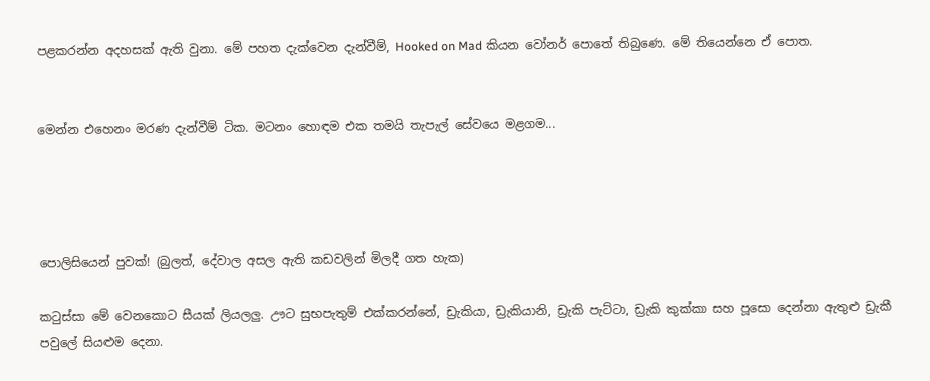පළකරන්න අදහසක් ඇති වුනා. මේ පහත දැක්වෙන දැන්වීම්, Hooked on Mad කියන වෝනර් පොතේ තිබුණෙ. මේ තියෙන්නෙ ඒ පොත.


මෙන්න එහෙනං මරණ දැන්වීම් ටික. මටනං හොඳම එක තමයි තැපැල් සේවයෙ මළගම...




පොලිසියෙන් පුවක්! (බුලත්, දේවාල අසල ඇති කඩවලින් මිලදී ගත හැක)

කටුස්සා මේ වෙනකොට සීයක් ලියලලු. ඌට සුභපැතුම් එක්කරන්නේ, ඩ්‍රැකියා, ඩ්‍රැකියානි, ඩ්‍රැකි පැට්ටා, ඩ්‍රැකි කුක්කා සහ පූසො දෙන්නා ඇතුළු ඩ්‍රැකී පවුලේ සියළුම දෙනා.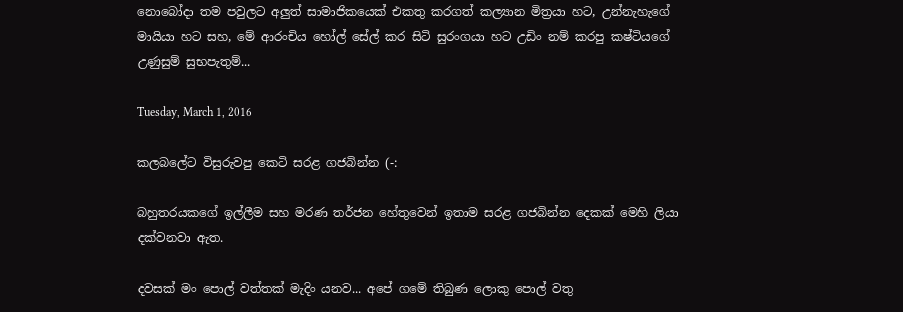නොබෝදා තම පවුලට අලුත් සාමාජිකයෙක් එකතු කරගත් කල්‍යාන මිත්‍රයා හට, උන්නැහැගේ මායියා හට සහ, මේ ආරංචිය හෝල් සේල් කර සිටි සුරංගයා හට උඩිං නම් කරපු කෂ්ටියගේ උණුසුම් සුභපැතුම්...

Tuesday, March 1, 2016

කලබලේට විසුරුවපු කෙටි සරළ ගජබින්න (-:

බහුතරය‍කගේ ඉල්ලීම සහ මරණ තර්ජන හේතුවෙන් ඉතාම සරළ ගජබින්න දෙකක් මෙහි ලියා දක්වනවා ඇත.

දවසක් මං පොල් වත්තක් මැදිං යනව... අපේ ගමේ තිබුණ ලොකු පොල් වතු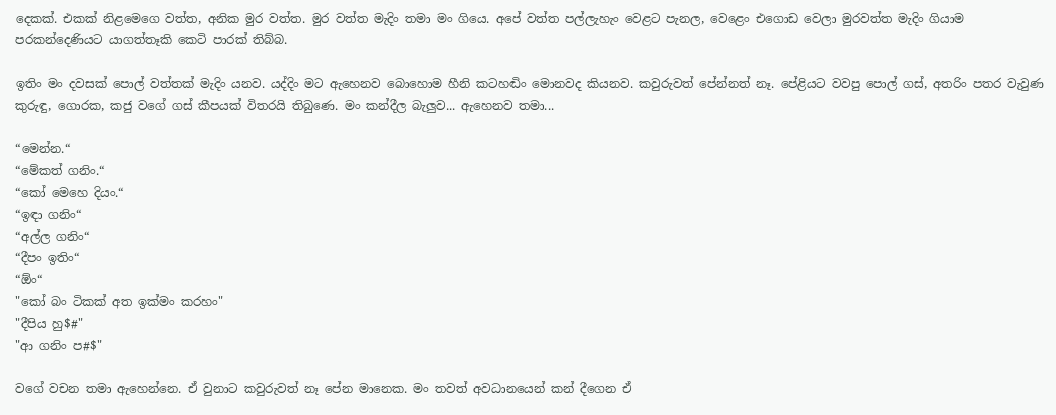දෙකක්. එකක් නිළමෙගෙ වත්ත, අනික මුර වත්ත. මුර වත්ත මැදිං තමා මං ගියෙ. අපේ වත්ත පල්ලැහැං වෙළට පැනල, වෙළෙං එගොඩ වෙලා මුරවත්ත මැදිං ගියාම පරකන්දෙණියට යාගත්තෑකි කෙටි පාරක් තිබ්බ.

ඉතිං මං දවසක් පොල් වත්තක් මැදිං යනව. යද්දිං මට ඇහෙනව බොහොම හීනි කටහඬිං මොනවද කියනව. කවුරුවත් පේන්නත් නෑ. පේළියට වවපු පොල් ගස්, අතරිං පතර වැවුණ කුරුඳු, ගොරක, කජු වගේ ගස් කීපයක් විතරයි තිබුණෙ. මං කන්දීල බැලුව... ඇහෙනව තමා...

“මෙන්න.“
“මේකත් ගනිං.“
“කෝ මෙහෙ දියං.“
“ඉඳා ගනිං“
“අල්ල ගනිං“
“දීපං ඉතිං“
“ඕං“
"කෝ බං ටිකක් අත ඉක්මං කරහං"
"දීපිය හු$#"
"ආ ගනිං ප#$"

වගේ වචන තමා ඇහෙන්නෙ. ඒ වුනාට කවුරුවත් නෑ පේන මානෙක. මං තවත් අවධානයෙන් කන් දීගෙන ඒ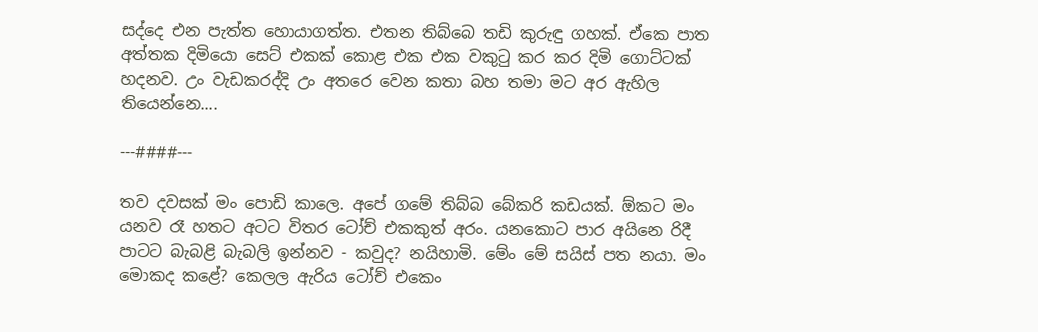සද්දෙ එන පැත්ත හොයාගත්ත. එතන තිබ්බෙ තඩි කුරුඳු ගහක්. ඒකෙ පාත අත්තක දිමියො සෙට් එකක් කොළ එක එක වකුටු කර කර දිමි ගොට්ටක් හදනව. උං වැඩකරද්දි උං අතරෙ වෙන කතා බහ තමා මට අර ඇහිල තියෙන්නෙ....

---####---

තව දවසක් මං පොඩි කාලෙ. අපේ ගමේ තිබ්බ බේකරි කඩයක්. ඕකට මං යනව රෑ හතට අටට විතර ටෝච් එකකුත් අරං. යනකොට පාර අයිනෙ රිදී පාටට බැබළි බැබලි ඉන්නව - කවුද? නයිහාමි. මේං මේ සයිස් පත නයා. මං මොකද කළේ? කෙලල ඇරිය ටෝච් එකෙං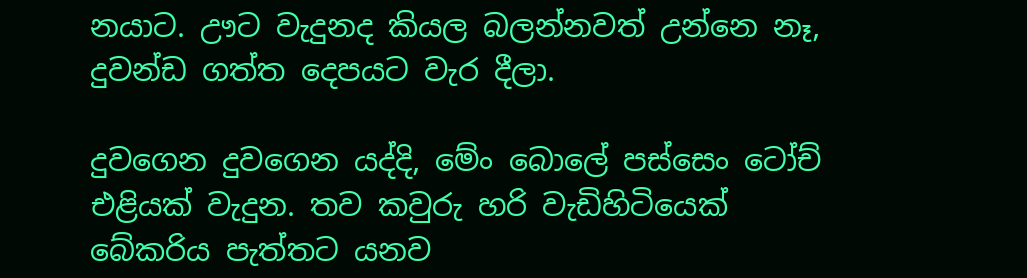නයාට. ඌට වැදුනද කියල බලන්නවත් උන්නෙ නෑ, දුවන්ඩ ගත්ත දෙපයට වැර දීලා.

දුවගෙන දුවගෙන යද්දි, මේං බොලේ පස්සෙං ටෝච් එළියක් වැදුන. තව කවුරු හරි වැඩිහිටියෙක් බේකරිය පැත්තට යනව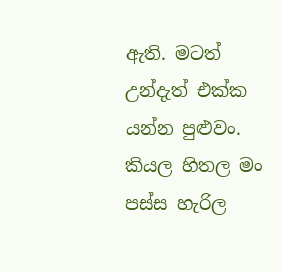ඇති. මටත් උන්දැත් එක්ක යන්න පුළුවං. කියල හිතල මං පස්ස හැරිල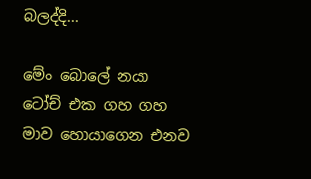බලද්දි...

මේං බොලේ නයා ටෝච් එක ගහ ගහ මාව හොයාගෙන එනව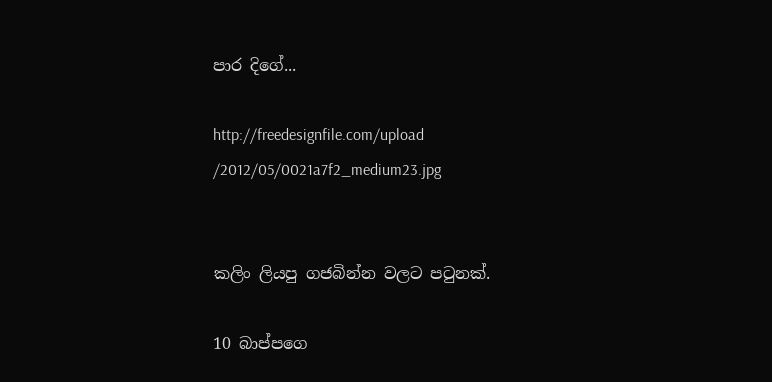පාර දිගේ...

http://freedesignfile.com/upload
/2012/05/0021a7f2_medium23.jpg


කලිං ලියපු ගජබින්න වලට පටුනක්.

10 බාප්පගෙ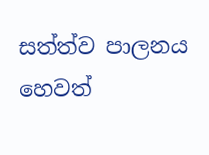සත්ත්ව පාලනය හෙවත්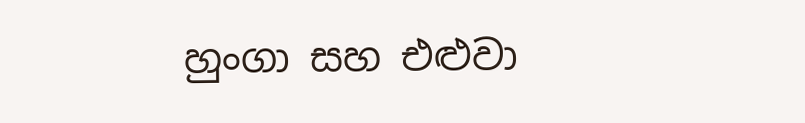හුංගා සහ එළුවා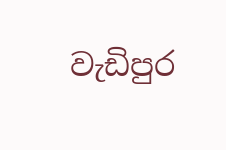වැඩිපුර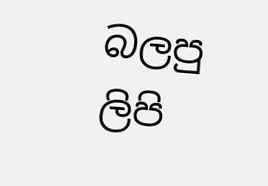බලපු ලිපි